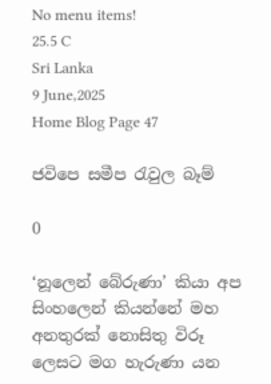No menu items!
25.5 C
Sri Lanka
9 June,2025
Home Blog Page 47

ජවිපෙ සමීප රැවුල බෑම්

0

‘නූලෙන් බේරුණා’ කියා අප සිංහලෙන් කියන්නේ මහ අනතුරක් නොසිතු විරූ ලෙසට මග හැරුණා යන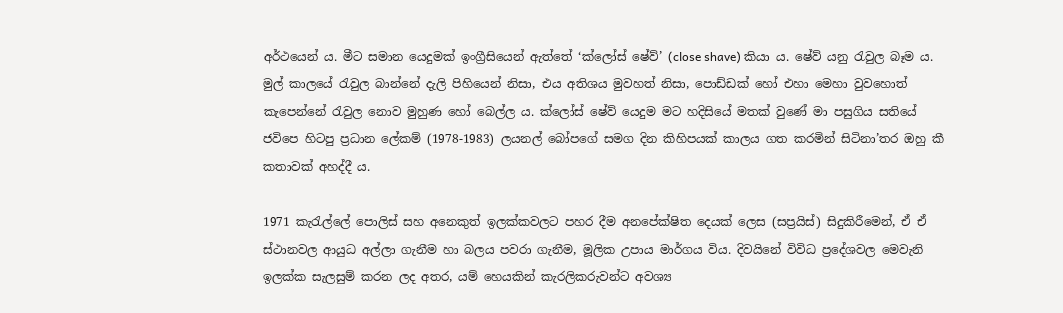අර්ථයෙන් ය. මීට සමාන යෙදුමක් ඉංග්‍රීසියෙන් ඇත්තේ ‘ක්ලෝස් ෂේව්’ (close shave) කියා ය. ෂේව් යනු රැවුල බෑම ය. මුල් කාලයේ රැවුල බාන්නේ දැලි පිහියෙන් නිසා, එය අතිශය මුවහත් නිසා, පොඩ්ඩක් හෝ එහා මෙහා වුවහොත් කැපෙන්නේ රැවුල නොව මුහුණ හෝ බෙල්ල ය. ක්ලෝස් ෂේව් යෙදුම මට හදිසියේ මතක් වුණේ මා පසුගිය සතියේ ජවිපෙ හිටපු ප්‍රධාන ලේකම් (1978-1983) ලයනල් බෝපගේ සමග දින කිහිපයක් කාලය ගත කරමින් සිටිනා’තර ඔහු කී කතාවක් අහද්දී ය.

1971 කැරැල්ලේ පොලිස් සහ අනෙකුත් ඉලක්කවලට පහර දීම අනපේක්ෂිත දෙයක් ලෙස (සප්‍රයිස්) සිදුකිරීමෙන්, ඒ ඒ ස්ථානවල ආයුධ අල්ලා ගැනීම හා බලය පවරා ගැනීම, මූලික උපාය මාර්ගය විය. දිවයිනේ විවිධ ප්‍රදේශවල මෙවැනි ඉලක්ක සැලසුම් කරන ලද අතර, යම් හෙයකින් කැරලිකරුවන්ට අවශ්‍ය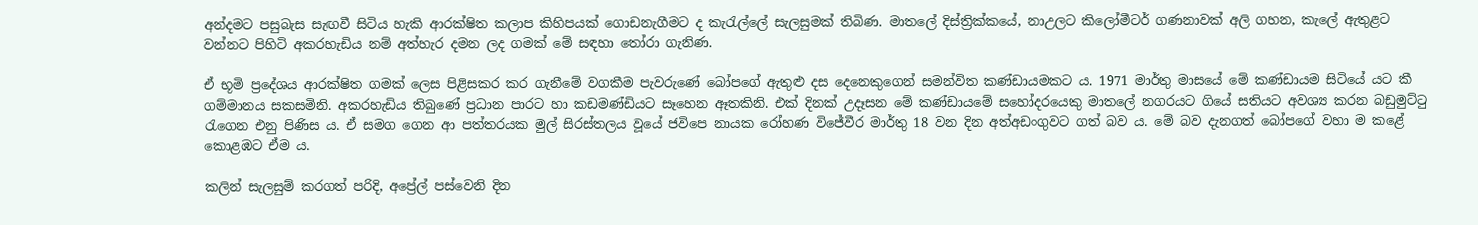අන්දමට පසුබැස සැඟවී සිටිය හැකි ආරක්ෂිත කලාප කිහිපයක් ගොඩනැගීමට ද කැරැල්ලේ සැලසුමක් තිබිණ. මාතලේ දිස්ත්‍රික්කයේ, නාඋලට කිලෝමීටර් ගණනාවක් අලි ගහන, කැලේ ඇතුළට වන්නට පිහිටි අකරහැඩිය නම් අත්හැර දමන ලද ගමක් මේ සඳහා තෝරා ගැනිණ.

ඒ භූමි ප්‍රදේශය ආරක්ෂිත ගමක් ලෙස පිළිසකර කර ගැනීමේ වගකීම පැවරුණේ බෝපගේ ඇතුළු දස දෙනෙකුගෙන් සමන්විත කණ්ඩායමකට ය. 1971 මාර්තු මාසයේ මේ කණ්ඩායම සිටියේ යට කී ගම්මානය සකසමිනි. අකරහැඩිය තිබුණේ ප්‍රධාන පාරට හා කඩමණ්ඩියට සෑහෙන ඈතකිනි. එක් දිනක් උදෑසන මේ කණ්ඩායමේ සහෝදරයෙකු මාතලේ නගරයට ගියේ සතියට අවශ්‍ය කරන බඩුමුට්ටු රැගෙන එනු පිණිස ය. ඒ සමග ගෙන ආ පත්තරයක මුල් සිරස්තලය වූයේ ජවිපෙ නායක රෝහණ විජේවීර මාර්තු 18 වන දින අත්අඩංගුවට ගත් බව ය. මේ බව දැනගත් බෝපගේ වහා ම කළේ කොළඹට ඒම ය.

කලින් සැලසුම් කරගත් පරිදි, අප්‍රේල් පස්වෙනි දින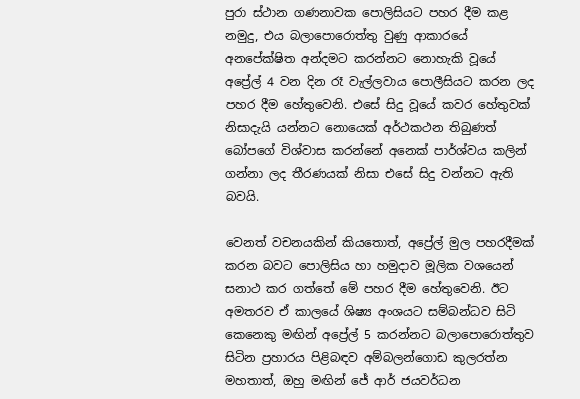පුරා ස්ථාන ගණනාවක පොලිසියට පහර දීම කළ නමුදු, එය බලාපොරොත්තු වුණු ආකාරයේ අනපේක්ෂිත අන්දමට කරන්නට නොහැකි වූයේ අප්‍රේල් 4 වන දින රෑ වැල්ලවාය පොලීසියට කරන ලද පහර දීම හේතුවෙනි. එසේ සිදු වූයේ කවර හේතුවක් නිසාදැයි යන්නට නොයෙක් අර්ථකථන තිබුණත් බෝපගේ විශ්වාස කරන්නේ අනෙක් පාර්ශ්වය කලින් ගන්නා ලද තීරණයක් නිසා එසේ සිදු වන්නට ඇති බවයි.

වෙනත් වචනයකින් කියතොත්, අප්‍රේල් මුල පහරදීමක් කරන බවට පොලිසිය හා හමුදාව මූලික වශයෙන් සනාථ කර ගත්තේ මේ පහර දීම හේතුවෙනි. ඊට අමතරව ඒ කාලයේ ශිෂ්‍ය අංශයට සම්බන්ධව සිටි කෙනෙකු මඟින් අප්‍රේල් 5 කරන්නට බලාපොරොත්තුව සිටින ප්‍රහාරය පිළිබඳව අම්බලන්ගොඩ කුලරත්න මහතාත්, ඔහු මඟින් ජේ ආර් ජයවර්ධන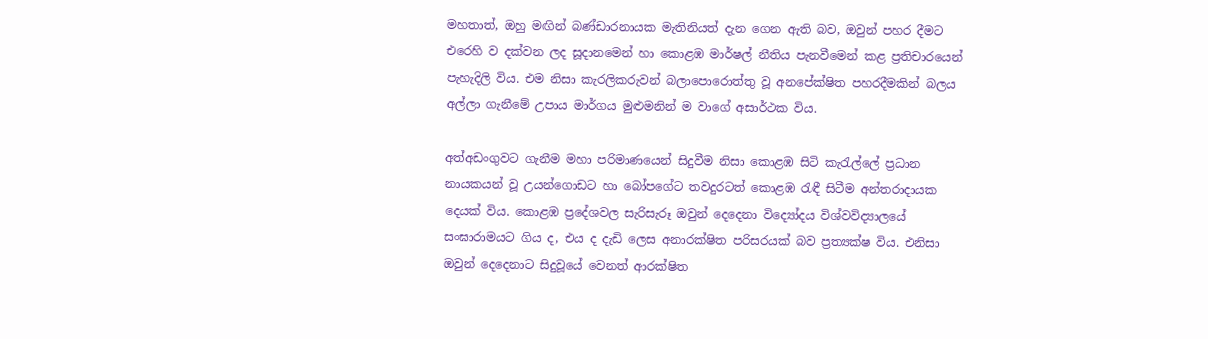මහතාත්, ඔහු මඟින් බණ්ඩාරනායක මැතිනියත් දැන ගෙන ඇති බව, ඔවුන් පහර දීමට එරෙහි ව දක්වන ලද සූදානමෙන් හා කොළඹ මාර්ෂල් නීතිය පැනවීමෙන් කළ ප්‍රතිචාරයෙන් පැහැදිලි විය. එම නිසා කැරලිකරුවන් බලාපොරොත්තු වූ අනපේක්ෂිත පහරදීමකින් බලය අල්ලා ගැනීමේ උපාය මාර්ගය මුළුමනින් ම වාගේ අසාර්ථක විය.

අත්අඩංගුවට ගැනීම මහා පරිමාණයෙන් සිදුවීම නිසා කොළඹ සිටි කැරැල්ලේ ප්‍රධාන නායකයන් වූ උයන්ගොඩට හා බෝපගේට තවදුරටත් කොළඹ රැඳී සිටීම අන්තරාදායක දෙයක් විය. කොළඹ ප්‍රදේශවල සැරිසැරූ ඔවුන් දෙදෙනා විද්‍යෝදය විශ්වවිද්‍යාලයේ සංඝාරාමයට ගිය ද, එය ද දැඩි ලෙස අනාරක්ෂිත පරිසරයක් බව ප්‍රත්‍යක්ෂ විය. එනිසා ඔවුන් දෙදෙනාට සිදුවූයේ වෙනත් ආරක්ෂිත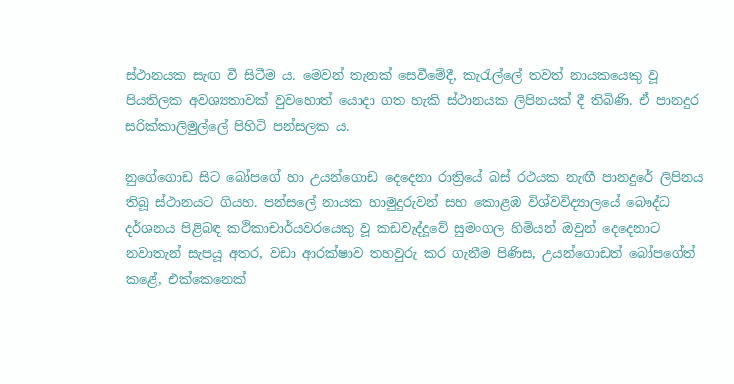ස්ථානයක සැඟ වී සිටීම ය. මෙවන් තැනක් සෙවීමේදී, කැරැල්ලේ තවත් නායකයෙකු වූ පියතිලක අවශ්‍යතාවක් වුවහොත් යොදා ගත හැකි ස්ථානයක ලිපිනයක් දී තිබිණි. ඒ පානදුර සරික්කාලිමුල්ලේ පිහිටි පන්සලක ය.

නුගේගොඩ සිට බෝපගේ හා උයන්ගොඩ දෙදෙනා රාත්‍රියේ බස් රථයක නැඟී පානදුරේ ලිපිනය තිබූ ස්ථානයට ගියහ. පන්සලේ නායක හාමුදුරුවන් සහ කොළඹ විශ්වවිද්‍යාලයේ බෞද්ධ දර්ශනය පිළිබඳ කථිකාචාර්යවරයෙකු වූ කඩවැද්දූවේ සුමංගල හිමියන් ඔවුන් දෙදෙනාට නවාතැන් සැපයූ අතර, වඩා ආරක්ෂාව තහවුරු කර ගැනීම පිණිස, උයන්ගොඩත් බෝපගේත් කළේ, එක්කෙනෙක්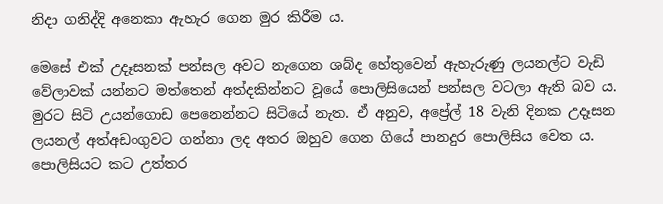නිදා ගනිද්දි අනෙකා ඇහැර ගෙන මුර කිරීම ය.

මෙසේ එක් උදෑසනක් පන්සල අවට නැගෙන ශබ්ද හේතුවෙන් ඇහැරුණු ලයනල්ට වැඩි වේලාවක් යන්නට මත්තෙන් අත්දකින්නට වූයේ පොලිසියෙන් පන්සල වටලා ඇති බව ය. මුරට සිටි උයන්ගොඩ පෙනෙන්නට සිටියේ නැත. ඒ අනුව, අප්‍රේල් 18 වැනි දිනක උදෑසන ලයනල් අත්අඩංගුවට ගන්නා ලද අතර ඔහුව ගෙන ගියේ පානදුර පොලිසිය වෙත ය. පොලිසියට කට උත්තර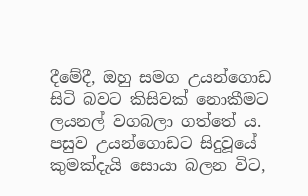දීමේදී, ඔහු සමග උයන්ගොඩ සිටි බවට කිසිවක් නොකීමට ලයනල් වගබලා ගත්තේ ය. පසුව උයන්ගොඩට සිදුවූයේ කුමක්දැයි සොයා බලන විට,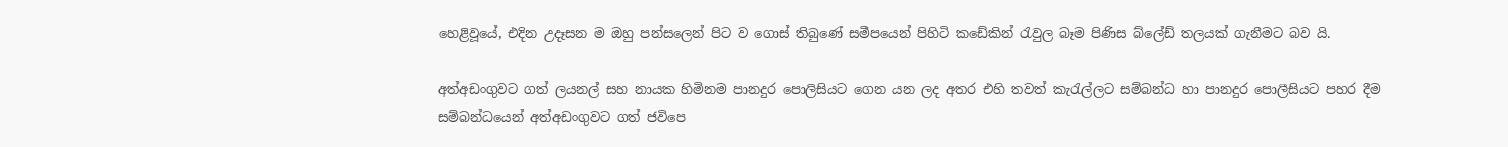හෙළිවූයේ, එදින උදෑසන ම ඔහු පන්සලෙන් පිට ව ගොස් තිබුණේ සමීපයෙන් පිහිටි කඩේකින් රැවුල බෑම පිණිස බ්ලේඩ් තලයක් ගැනීමට බව යි.

අත්අඩංගුවට ගත් ලයනල් සහ නායක හිමිනම පානදුර පොලිසියට ගෙන යන ලද අතර එහි තවත් කැරැල්ලට සම්බන්ධ හා පානදුර පොලීසියට පහර දීම සම්බන්ධයෙන් අත්අඩංගුවට ගත් ජවිපෙ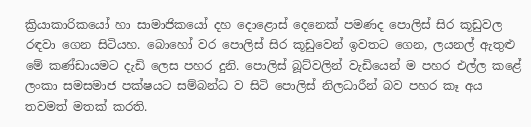ක්‍රියාකාරිකයෝ හා සාමාජිකයෝ දහ දොළොස් දෙනෙක් පමණද පොලිස් සිර කූඩුවල රඳවා ගෙන සිටියහ. බොහෝ වර පොලිස් සිර කූඩුවෙන් ඉවතට ගෙන, ලයනල් ඇතුළු මේ කණ්ඩායමට දැඩි ලෙස පහර දුනි. පොලිස් බූට්වලින් වැඩියෙන් ම පහර එල්ල කළේ ලංකා සමසමාජ පක්ෂයට සම්බන්ධ ව සිටි පොලිස් නිලධාරීන් බව පහර කෑ අය තවමත් මතක් කරති.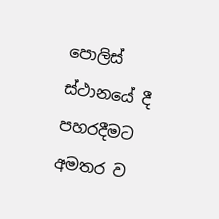පොලිස් ස්ථානයේ දී පහරදීමට අමතර ව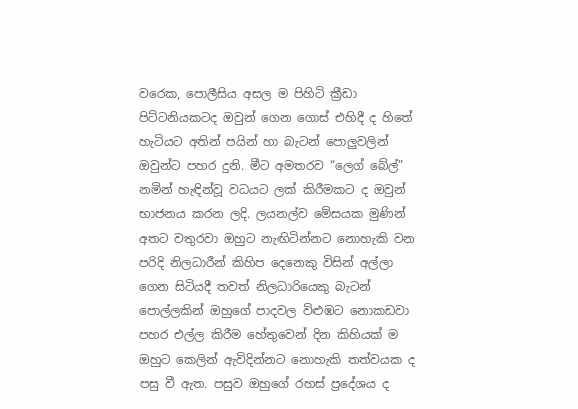වරෙක, පොලීසිය අසල ම පිහිටි ක්‍රීඩා පිට්ටනියකටද ඔවුන් ගෙන ගොස් එහිදී ද හිතේ හැටියට අතින් පයින් හා බැටන් පොලුවලින් ඔවුන්ට පහර දුනි. මීට අමතරව “ලෙග් බේල්” නමින් හැඳින්වූ වධයට ලක් කිරීමකට ද ඔවුන් භාජනය කරන ලදි. ලයනල්ව මේසයක මුණින් අතට වතුරවා ඔහුට නැඟිටින්නට නොහැකි වන පරිදි නිලධාරීන් කිහිප දෙනෙකු විසින් අල්ලා ගෙන සිටියදී තවත් නිලධාරියෙකු බැටන් පොල්ලකින් ඔහුගේ පාදවල විළුඹට නොකඩවා පහර එල්ල කිරීම හේතුවෙන් දින කිහියක් ම ඔහුට කෙලින් ඇවිදින්නට නොහැකි තත්වයක ද පසු වී ඇත. පසුව ඔහුගේ රහස් ප්‍රදේශය ද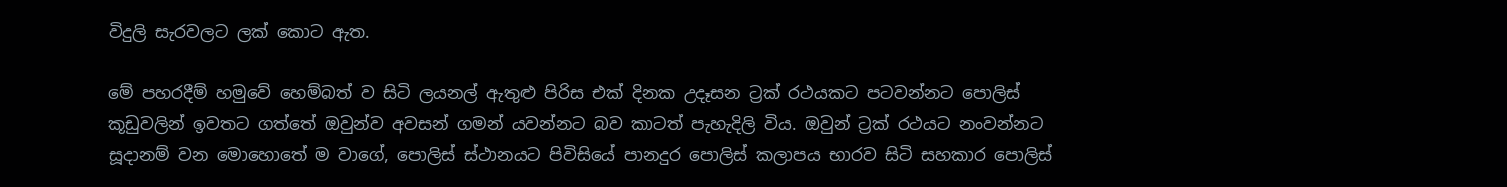විදුලි සැරවලට ලක් කොට ඇත.

මේ පහරදීම් හමුවේ හෙම්බත් ව සිටි ලයනල් ඇතුළු පිරිස එක් දිනක උදෑසන ට්‍රක් රථයකට පටවන්නට පොලිස් කූඩුවලින් ඉවතට ගත්තේ ඔවුන්ව අවසන් ගමන් යවන්නට බව කාටත් පැහැදිලි විය. ඔවුන් ට්‍රක් රථයට නංවන්නට සූදානම් වන මොහොතේ ම වාගේ, පොලිස් ස්ථානයට පිවිසියේ පානදුර පොලිස් කලාපය භාරව සිටි සහකාර පොලිස්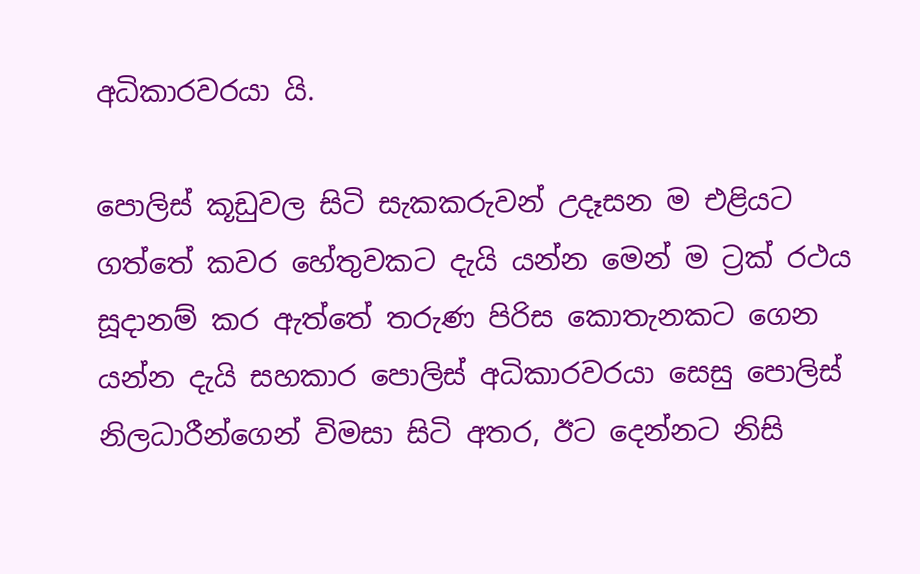අධිකාරවරයා යි.

පොලිස් කූඩුවල සිටි සැකකරුවන් උදෑසන ම එළියට ගත්තේ කවර හේතුවකට දැයි යන්න මෙන් ම ට්‍රක් රථය සූදානම් කර ඇත්තේ තරුණ පිරිස කොතැනකට ගෙන යන්න දැයි සහකාර පොලිස් අධිකාරවරයා සෙසු පොලිස් නිලධාරීන්ගෙන් විමසා සිටි අතර, ඊට දෙන්නට නිසි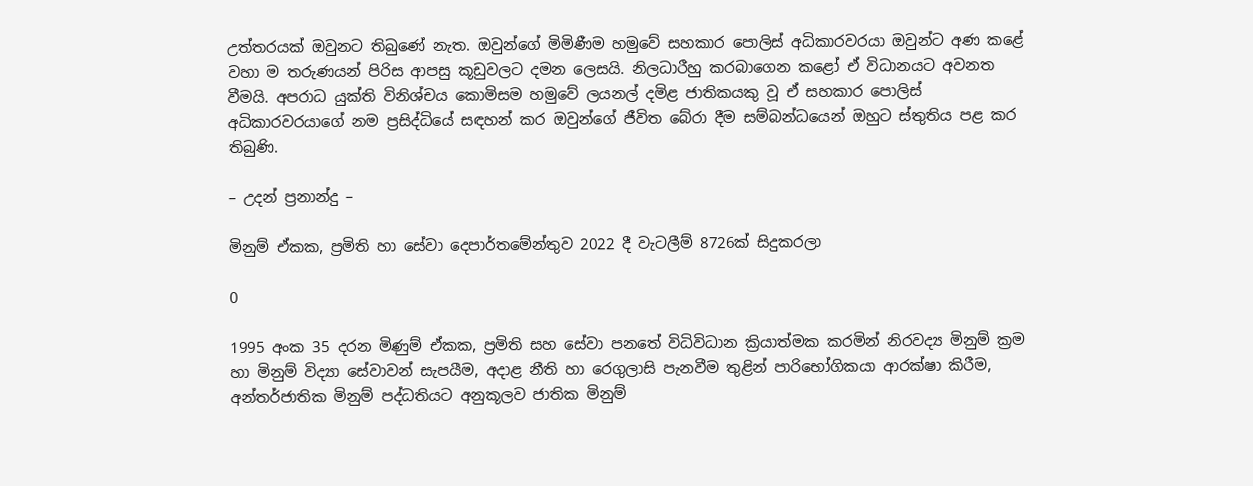උත්තරයක් ඔවුනට තිබුණේ නැත. ඔවුන්ගේ මිමිණීම හමුවේ සහකාර පොලිස් අධිකාරවරයා ඔවුන්ට අණ කළේ වහා ම තරුණයන් පිරිස ආපසු කූඩුවලට දමන ලෙසයි. නිලධාරීහු කරබාගෙන කළෝ ඒ විධානයට අවනත වීමයි. අපරාධ යුක්ති විනිශ්චය කොමිසම හමුවේ ලයනල් දමිළ ජාතිකයකු වූ ඒ සහකාර පොලිස් අධිකාරවරයාගේ නම ප්‍රසිද්ධියේ සඳහන් කර ඔවුන්ගේ ජීවිත බේරා දීම සම්බන්ධයෙන් ඔහුට ස්තුතිය පළ කර තිබුණි.

– උදන් ප්‍රනාන්දු –

මිනුම් ඒකක, ප්‍රමිති හා සේවා දෙපාර්තමේන්තුව 2022 දී වැටලීම් 8726ක් සිදුකරලා

0

1995 අංක 35 දරන මිණුම් ඒකක, ප්‍රමිති සහ සේවා පනතේ විධිවිධාන ක්‍රියාත්මක කරමින් නිරවද්‍ය මිනුම් ක්‍රම හා මිනුම් විද්‍යා සේවාවන් සැපයීම, අදාළ නීති හා රෙගුලාසි පැනවීම තුළින් පාරිභෝගිකයා ආරක්ෂා කිරීම, අන්තර්ජාතික මිනුම් පද්ධතියට අනුකූලව ජාතික මිනුම්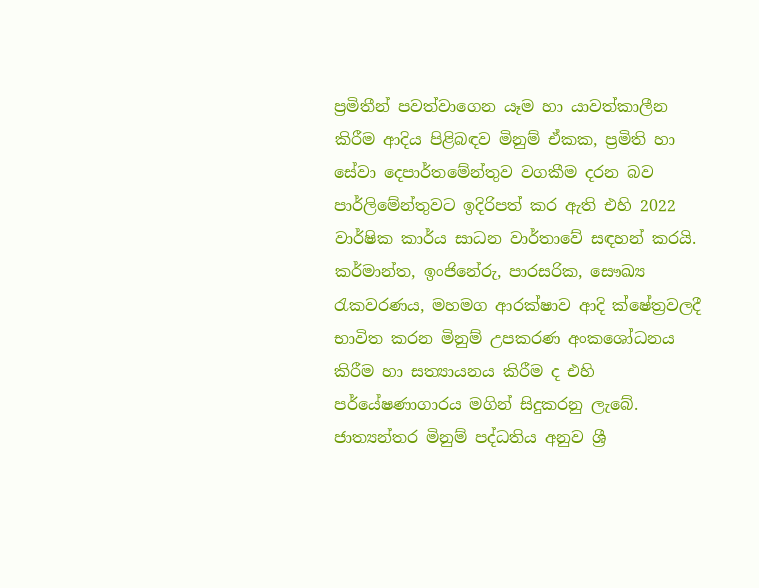ප්‍රමිතීන් පවත්වාගෙන යෑම හා යාවත්කාලීන කිරීම ආදිය පිළිබඳව මිනුම් ඒකක, ප්‍රමිති හා සේවා දෙපාර්තමේන්තුව වගකීම දරන බව පාර්ලිමේන්තුවට ඉදිරිපත් කර ඇති එහි 2022 වාර්ෂික කාර්ය සාධන වාර්තාවේ සඳහන් කරයි.
කර්මාන්ත, ඉංජිනේරු, පාරසරික, සෞඛ්‍ය රැකවරණය, මහමග ආරක්ෂාව ආදි ක්ෂේත්‍රවලදී භාවිත කරන මිනුම් උපකරණ අංකශෝධනය කිරීම හා සත්‍යායනය කිරීම ද එහි පර්යේෂණාගාරය මගින් සිදුකරනු ලැබේ.
ජාත්‍යන්තර මිනුම් පද්ධතිය අනුව ශ්‍රී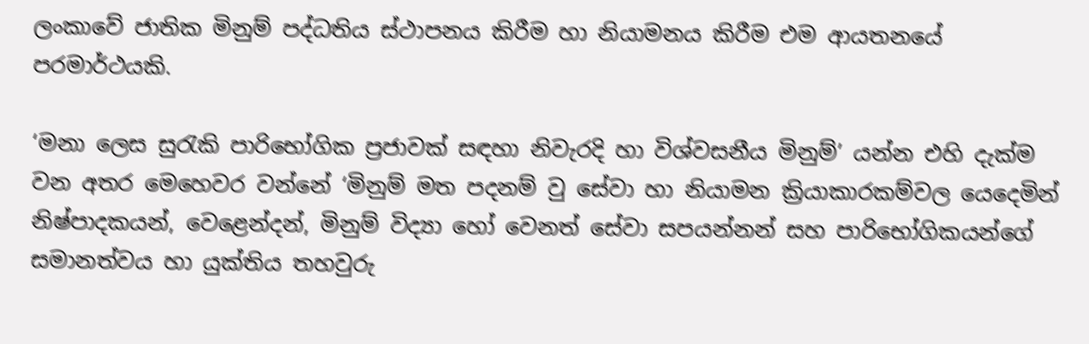ලංකාවේ ජාතික මිනුම් පද්ධතිය ස්ථාපනය කිරීම හා නියාමනය කිරීම එම ආයතනයේ පරමාර්ථයකි.

‘මනා ලෙස සුරැකි පාරිභෝගික ප්‍රජාවක් සඳහා නිවැරදි හා විශ්වසනීය මිනුම්’ යන්න එහි දැක්ම වන අතර මෙහෙවර වන්නේ ‘මිනුම් මත පදනම් වු සේවා හා නියාමන ක්‍රියාකාරකම්වල යෙදෙමින් නිෂ්පාදකයන්, වෙළෙන්දන්, මිනුම් විද්‍යා හෝ වෙනත් සේවා සපයන්නන් සහ පාරිභෝගිකයන්ගේ සමානත්වය හා යුක්තිය තහවුරු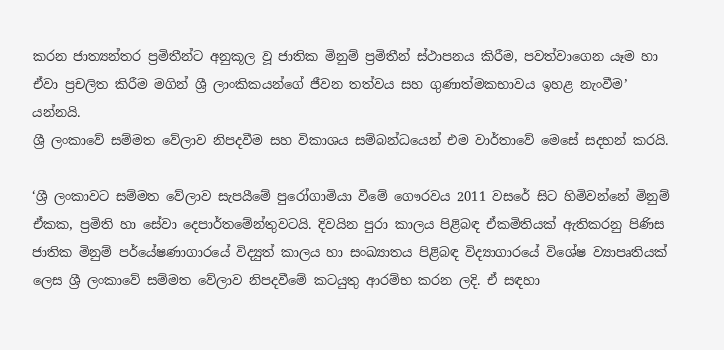කරන ජාත්‍යන්තර ප්‍රමිතීන්ට අනුකූල වූ ජාතික මිනුම් ප්‍රමිතීන් ස්ථාපනය කිරීම, පවත්වාගෙන යෑම හා ඒවා ප්‍රචලිත කිරීම මගින් ශ්‍රී ලාංකිකයන්ගේ ජීවන තත්වය සහ ගුණාත්මකභාවය ඉහළ නැංවීම’ යන්නයි.
ශ්‍රී ලංකාවේ සම්මත වේලාව නිපදවීම සහ විකාශය සම්බන්ධයෙන් එම වාර්තාවේ මෙසේ සදහන් කරයි.

‘ශ්‍රී ලංකාවට සම්මත වේලාව සැපයීමේ පුරෝගාමියා වීමේ ගෞරවය 2011 වසරේ සිට හිමිවන්නේ මිනුම් ඒකක, ප්‍රමිති හා සේවා දෙපාර්තමේන්තුවටයි. දිවයින පුරා කාලය පිළිබඳ ඒකමිතියක් ඇතිකරනු පිණිස ජාතික මිනුම් පර්යේෂණාගාරයේ විද්‍යුත් කාලය හා සංඛ්‍යාතය පිළිබඳ විද්‍යාගාරයේ විශේෂ ව්‍යාපෘතියක් ලෙස ශ්‍රී ලංකාවේ සම්මත වේලාව නිපදවීමේ කටයුතු ආරම්භ කරන ලදි. ඒ සඳහා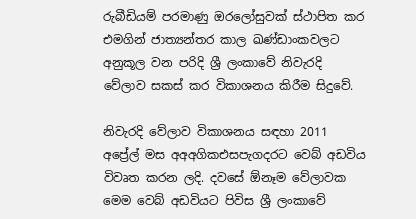රුබීඩියම් පරමාණු ඔරලෝසුවක් ස්ථාපිත කර එමගින් ජාත්‍යන්තර කාල ඛණ්ඩාංකවලට අනුකූල වන පරිදි ශ්‍රී ලංකාවේ නිවැරදි වේලාව සකස් කර විකාශනය කිරීම සිදුවේ.

නිවැරදි වේලාව විකාශනය සඳහා 2011 අප්‍රේල් මස අඅඅගිකඑසපැගදරට වෙබ් අඩවිය විවෘත කරන ලදි. දවසේ ඕනෑම වේලාවක මෙම වෙබ් අඩවියට පිවිස ශ්‍රී ලංකාවේ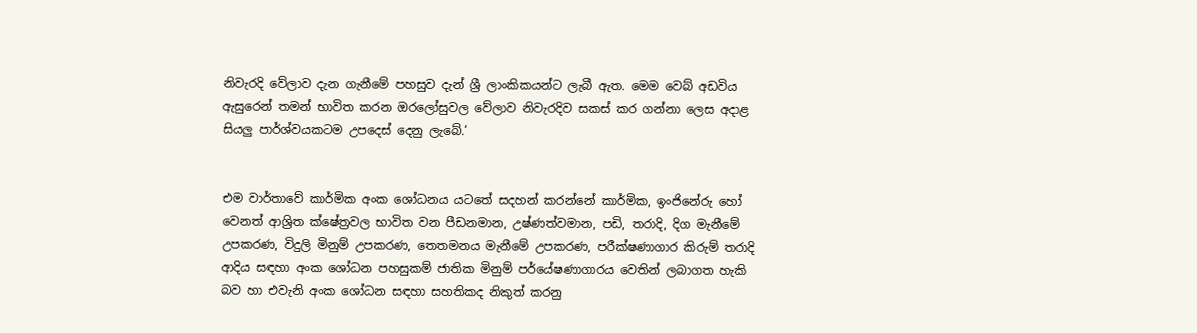නිවැරදි වේලාව දැන ගැනීමේ පහසුව දැන් ශ්‍රී ලාංකිකයන්ට ලැබී ඇත. මෙම වෙබ් අඩවිය ඇසුරෙන් තමන් භාවිත කරන ඔරලෝසුවල වේලාව නිවැරදිව සකස් කර ගන්නා ලෙස අදාළ සියලු පාර්ශ්වයකටම උපදෙස් දෙනු ලැබේ.’


එම වාර්තාවේ කාර්මික අංක ශෝධනය යටතේ සදහන් කරන්නේ කාර්මික, ඉංජිනේරු හෝ වෙනත් ආශ්‍රිත ක්ෂේත්‍රවල භාවිත වන පීඩනමාන, උෂ්ණත්වමාන, පඩි, තරාදි, දිග මැනීමේ උපකරණ, විදුලි මිනුම් උපකරණ, තෙතමනය මැනීමේ උපකරණ, පරීක්ෂණාගාර කිරුම් තරාදි ආදිය සඳහා අංක ශෝධන පහසුකම් ජාතික මිනුම් පර්යේෂණාගාරය වෙතින් ලබාගත හැකි බව හා එවැනි අංක ශෝධන සඳහා සහතිකද නිකුත් කරනු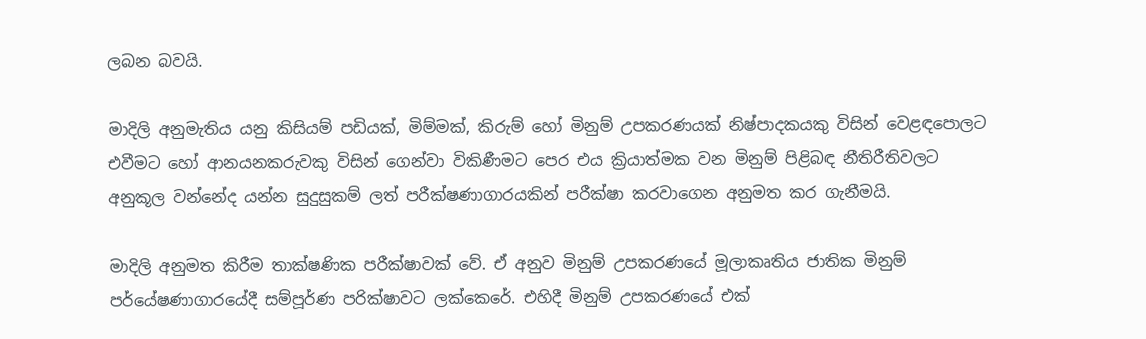ලබන බවයි.

මාදිලි අනුමැතිය යනු කිසියම් පඩියක්, මිම්මක්, කිරුම් හෝ මිනුම් උපකරණයක් නිෂ්පාදකයකු විසින් වෙළඳපොලට එවීමට හෝ ආනයනකරුවකු විසින් ගෙන්වා විකිණීමට පෙර එය ක්‍රියාත්මක වන මිනුම් පිළිබඳ නීතිරීතිවලට අනුකූල වන්නේද යන්න සුදුසුකම් ලත් පරීක්ෂණාගාරයකින් පරීක්ෂා කරවාගෙන අනුමත කර ගැනීමයි.

මාදිලි අනුමත කිරීම තාක්ෂණික පරීක්ෂාවක් වේ. ඒ අනුව මිනුම් උපකරණයේ මූලාකෘතිය ජාතික මිනුම් පර්යේෂණාගාරයේදී සම්පූර්ණ පරික්ෂාවට ලක්කෙරේ. එහිදී මිනුම් උපකරණයේ එක්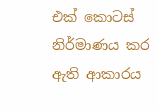එක් කොටස් නිර්මාණය කර ඇති ආකාරය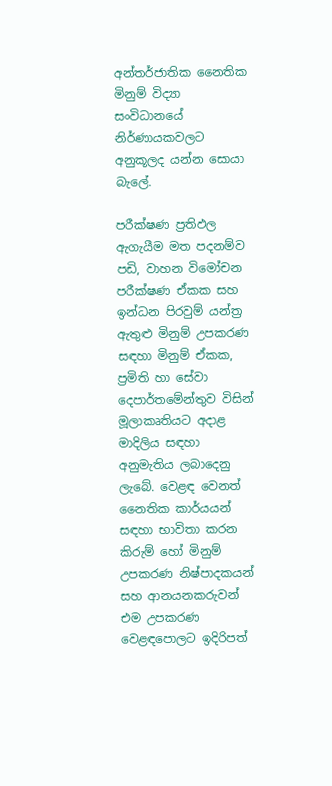අන්තර්ජාතික නෛතික මිනුම් විද්‍යා සංවිධානයේ නිර්ණායකවලට අනුකූලද යන්න සොයා බැලේ.

පරීක්ෂණ ප්‍රතිඵල ඇගැයීම මත පදනම්ව පඩි, වාහන විමෝචන පරීක්ෂණ ඒකක සහ ඉන්ධන පිරවුම් යන්ත්‍ර ඇතුළු මිනුම් උපකරණ සඳහා මිනුම් ඒකක, ප්‍රමිති හා සේවා දෙපාර්තමේන්තුව විසින් මූලාකෘතියට අදාළ මාදිලිය සඳහා අනුමැතිය ලබාදෙනු ලැබේ. වෙළඳ වෙනත් නෛතික කාර්යයන් සඳහා භාවිතා කරන කිරුම් හෝ මිනුම් උපකරණ නිෂ්පාදකයන් සහ ආනයනකරුවන් එම උපකරණ වෙළඳපොලට ඉදිරිපත්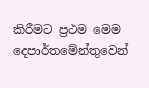කිරීමට ප්‍රථම මෙම දෙපාර්තමේන්තුවෙන්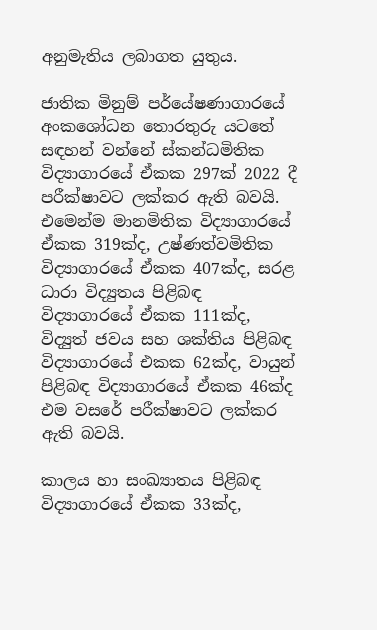අනුමැතිය ලබාගත යුතුය.

ජාතික මිනුම් පර්යේෂණාගාරයේ අංකශෝධන තොරතුරු යටතේ සඳහන් වන්නේ ස්කන්ධමිතික විද්‍යාගාරයේ ඒකක 297ක් 2022 දී පරීක්ෂාවට ලක්කර ඇති බවයි. එමෙන්ම මානමිතික විද්‍යාගාරයේ ඒකක 319ක්ද, උෂ්ණත්වමිතික විද්‍යාගාරයේ ඒකක 407ක්ද, සරළ ධාරා විද්‍යුතය පිළිබඳ විද්‍යාගාරයේ ඒකක 111ක්ද, විද්‍යුත් ජවය සහ ශක්තිය පිළිබඳ විද්‍යාගාරයේ එකක 62ක්ද, වායුන් පිළිබඳ විද්‍යාගාරයේ ඒකක 46ක්ද එම වසරේ පරීක්ෂාවට ලක්කර ඇති බවයි.

කාලය හා සංඛ්‍යාතය පිළිබඳ විද්‍යාගාරයේ ඒකක 33ක්ද,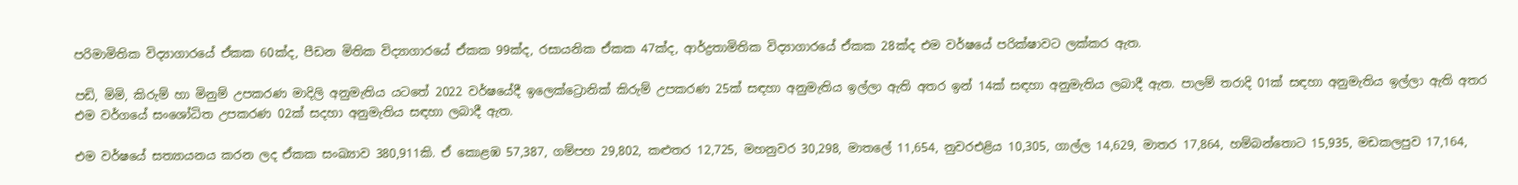පරිමාමිතික විද්‍යාගාරයේ ඒකක 60ක්ද, පීඩන මිතික විද්‍යාගාරයේ ඒකක 99ක්ද, රසායනික ඒකක 47ක්ද, ආර්ද්‍රතාමිතික විද්‍යාගාරයේ ඒකක 28ක්ද එම වර්ෂයේ පරික්ෂාවට ලක්කර ඇත.

පඩි, මිමි, කිරුම් හා මිනුම් උපකරණ මාදිලි අනුමැතිය යටතේ 2022 වර්ෂයේදී ඉලෙක්ට්‍රොනික් කිරුම් උපකරණ 25ක් සඳහා අනුමැතිය ඉල්ලා ඇති අතර ඉන් 14ක් සඳහා අනුමැතිය ලබාදී ඇත. පාලම් තරාදි 01ක් සඳහා අනුමැතිය ඉල්ලා ඇති අතර එම වර්ගයේ සංශෝධිත උපකරණ 02ක් සදහා අනුමැතිය සඳහා ලබාදී ඇත.

එම වර්ෂයේ සත්‍යායනය කරන ලද ඒකක සංඛ්‍යාව 380,911කි. ඒ කොළඹ 57,387, ගම්පහ 29,802, කළුතර 12,725, මහනුවර 30,298, මාතලේ 11,654, නුවරඑළිය 10,305, ගාල්ල 14,629, මාතර 17,864, හම්බන්තොට 15,935, මඩකලපුව 17,164,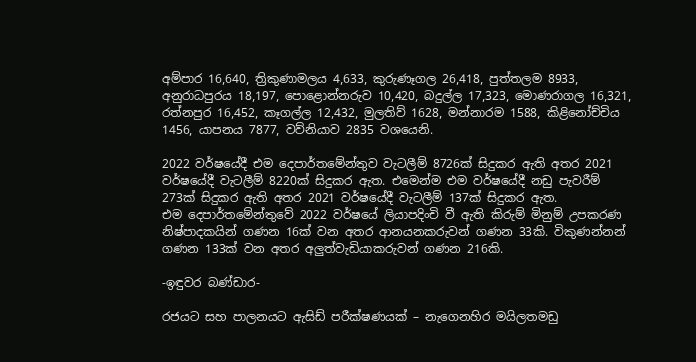අම්පාර 16,640, ත්‍රිකුණාමලය 4,633, කුරුණෑගල 26,418, පුත්තලම 8933, අනුරාධපුරය 18,197, පොළොන්නරුව 10,420, බදුල්ල 17,323, මොණරාගල 16,321, රත්නපුර 16,452, කෑගල්ල 12,432, මුලතිව් 1628, මන්නාරම 1588, කිළිනෝච්චිය 1456, යාපනය 7877, වව්නියාව 2835 වශයෙනි.

2022 වර්ෂයේදී එම දෙපාර්තමේන්තුව වැටලීම් 8726ක් සිදුකර ඇති අතර 2021 වර්ෂයේදී වැටලීම් 8220ක් සිදුකර ඇත. එමෙන්ම එම වර්ෂයේදී නඩු පැවරීම් 273ක් සිදුකර ඇති අතර 2021 වර්ෂයේදී වැටලීම් 137ක් සිදුකර ඇත.
එම දෙපාර්තමේන්තුවේ 2022 වර්ෂයේ ලියාපදිංචි වී ඇති කිරුම් මිනුම් උපකරණ නිෂ්පාදකයින් ගණන 16ක් වන අතර ආනයනකරුවන් ගණන 33කි. විකුණන්නන් ගණන 133ක් වන අතර අලුත්වැඩියාකරුවන් ගණන 216කි.

-ඉඳුවර බණ්ඩාර-

රජයට සහ පාලනයට ඇසිඩ් පරීක්ෂණයක් – නැගෙනහිර මයිලතමඩු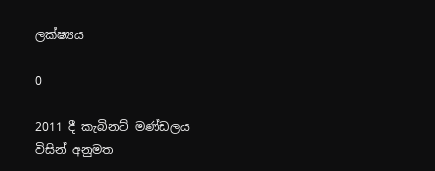ලක්ෂ්‍යය

0

2011 දී කැබිනට් මණ්ඩලය විසින් අනුමත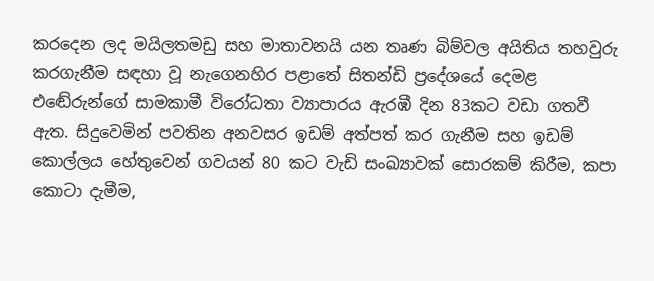කරදෙන ලද මයිලතමඩු සහ මාතාවනයි යන තෘණ බිම්වල අයිතිය තහවුරු කරගැනීම සඳහා වූ නැගෙනහිර පළාතේ සිතන්ඩි ප්‍රදේශයේ දෙමළ එඬේරුන්ගේ සාමකාමී විරෝධතා ව්‍යාපාරය ඇරඹී දින 83කට වඩා ගතවී ඇත. සිදුවෙමින් පවතින අනවසර ඉඩම් අත්පත් කර ගැනීම සහ ඉඩම් කොල්ලය හේතුවෙන් ගවයන් 80 කට වැඩි සංඛ්‍යාවක් සොරකම් කිරීම, කපා කොටා දැමීම,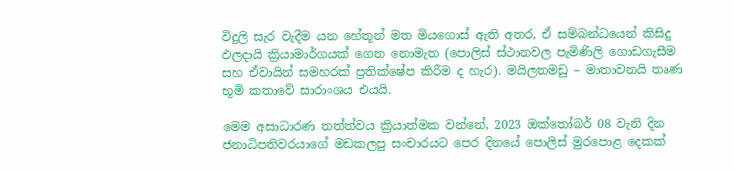විදුලි සැර වැදීම යන හේතූන් මත මියගොස් ඇති අතර, ඒ සම්බන්ධයෙන් කිසිදු ඵලදායි ක්‍රියාමාර්ගයක් ගෙන නොමැත (පොලිස් ස්ථානවල පැමිණිලි ගොඩගැසීම සහ ඒවායින් සමහරක් ප්‍රතික්ෂේප කිරීම ද හැර). මයිලතමඩු – මාතාවනයි තෘණ භූමි කතාවේ සාරාංශය එයයි.

මෙම අසාධාරණ තත්ත්වය ක්‍රියාත්මක වන්නේ, 2023 ඔක්තෝබර් 08 වැනි දින ජනාධිපතිවරයාගේ මඩකලපු සංචාරයට පෙර දිනයේ පොලිස් මුරපොළ දෙකක්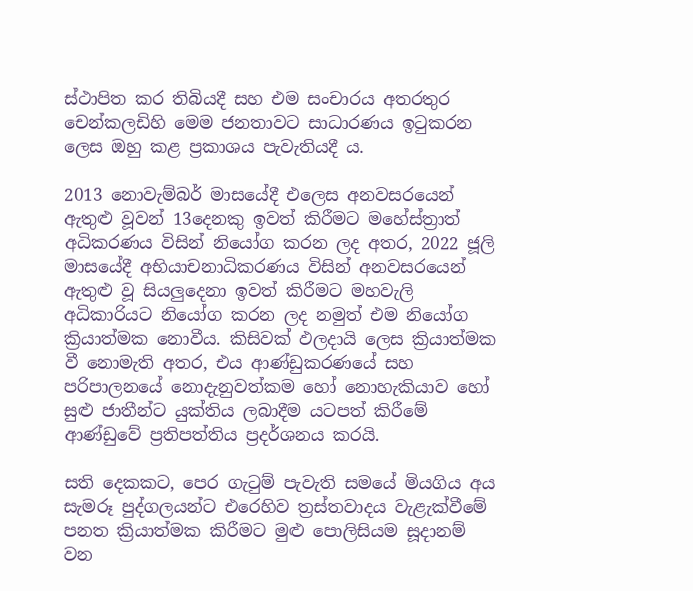ස්ථාපිත කර තිබියදී සහ එම සංචාරය අතරතුර චෙන්කලඩිහි මෙම ජනතාවට සාධාරණය ඉටුකරන ලෙස ඔහු කළ ප්‍රකාශය පැවැතියදී ය.

2013 නොවැම්බර් මාසයේදී එලෙස අනවසරයෙන් ඇතුළු වූවන් 13දෙනකු ඉවත් කිරීමට මහේස්ත්‍රාත් අධිකරණය විසින් නියෝග කරන ලද අතර, 2022 ජූලි මාසයේදී අභියාචනාධිකරණය විසින් අනවසරයෙන් ඇතුළු වූ සියලුදෙනා ඉවත් කිරීමට මහවැලි අධිකාරියට නියෝග කරන ලද නමුත් එම නියෝග ක්‍රියාත්මක නොවීය. කිසිවක් ඵලදායි ලෙස ක්‍රියාත්මක වී නොමැති අතර, එය ආණ්ඩුකරණයේ සහ පරිපාලනයේ නොදැනුවත්කම හෝ නොහැකියාව හෝ සුළු ජාතීන්ට යුක්තිය ලබාදීම යටපත් කිරීමේ ආණ්ඩුවේ ප්‍රතිපත්තිය ප්‍රදර්ශනය කරයි.

සති දෙකකට, පෙර ගැටුම් පැවැති සමයේ මියගිය අය සැමරූ පුද්ගලයන්ට එරෙහිව ත්‍රස්තවාදය වැළැක්වීමේ පනත ක්‍රියාත්මක කිරීමට මුළු පොලිසියම සූදානම් වන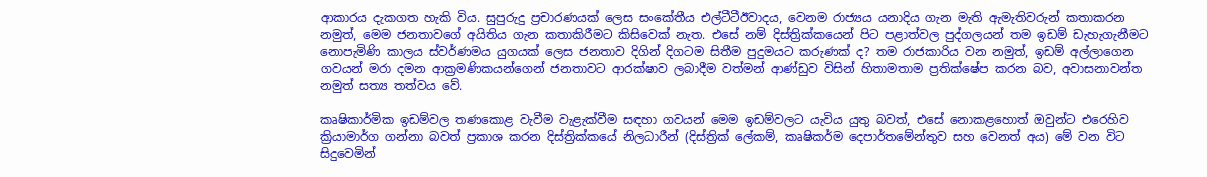ආකාරය දැකගත හැකි විය. සුපුරුදු ප්‍රචාරණයක් ලෙස සංකේතීය එල්ටීටීඊවාදය, වෙනම රාජ්‍යය යනාදිය ගැන මැති ඇමැතිවරුන් කතාකරන නමුත්, මෙම ජනතාවගේ අයිතිය ගැන කතාකිරීමට කිසිවෙක් නැත. එසේ නම් දිස්ත්‍රික්කයෙන් පිට පළාත්වල පුද්ගලයන් තම ඉඩම් ඩැහැගැනීමට නොපැමිණි කාලය ස්වර්ණමය යුගයක් ලෙස ජනතාව දිගින් දිගටම සිතීම පුදුමයට කරුණක් ද? තම රාජකාරිය වන නමුත්, ඉඩම් අල්ලාගෙන ගවයන් මරා දමන ආක්‍රමණිකයන්ගෙන් ජනතාවට ආරක්ෂාව ලබාදීම වත්මන් ආණ්ඩුව විසින් හිතාමතාම ප්‍රතික්ෂේප කරන බව, අවාසනාවන්ත නමුත් සත්‍ය තත්වය වේ.

කෘෂිකාර්මික ඉඩම්වල තණකොළ වැවීම වැළැක්වීම සඳහා ගවයන් මෙම ඉඩම්වලට යැවිය යුතු බවත්, එසේ නොකළහොත් ඔවුන්ට එරෙහිව ක්‍රියාමාර්ග ගන්නා බවත් ප්‍රකාශ කරන දිස්ත්‍රික්කයේ නිලධාරීන් (දිස්ත්‍රික් ලේකම්, කෘෂිකර්ම දෙපාර්තමේන්තුව සහ වෙනත් අය) මේ වන විට සිදුවෙමින්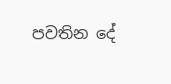පවතින දේ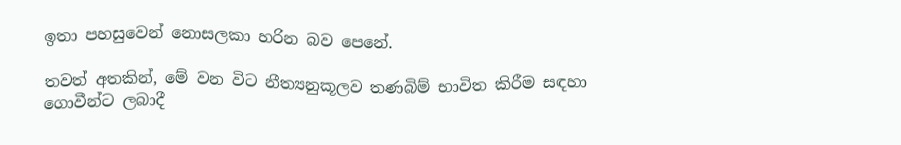ඉතා පහසුවෙන් නොසලකා හරින බව පෙනේ.

තවත් අතකින්, මේ වන විට නීත්‍යනුකූලව තණබිම් භාවිත කිරීම සඳහා ගොවීන්ට ලබාදී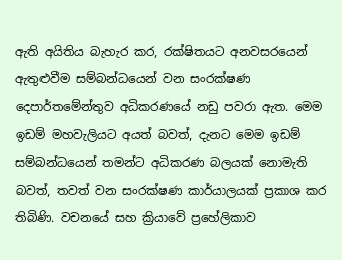ඇති අයිතිය බැහැර කර, රක්ෂිතයට අනවසරයෙන් ඇතුළුවීම සම්බන්ධයෙන් වන සංරක්ෂණ දෙපාර්තමේන්තුව අධිකරණයේ නඩු පවරා ඇත. මෙම ඉඩම් මහවැලියට අයත් බවත්, දැනට මෙම ඉඩම් සම්බන්ධයෙන් තමන්ට අධිකරණ බලයක් නොමැති බවත්, තවත් වන සංරක්ෂණ කාර්යාලයක් ප්‍රකාශ කර තිබිණි. වචනයේ සහ ක්‍රියාවේ ප්‍රහේලිකාව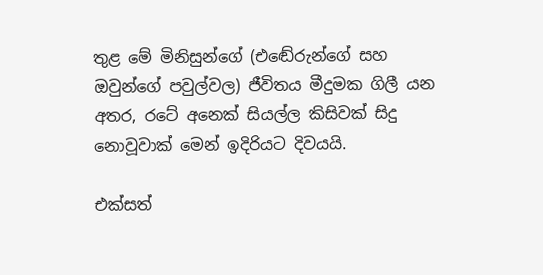තුළ මේ මිනිසුන්ගේ (එඬේරුන්ගේ සහ ඔවුන්ගේ පවුල්වල) ජීවිතය මීදුමක ගිලී යන අතර, රටේ අනෙක් සියල්ල කිසිවක් සිදු නොවූවාක් මෙන් ඉදිරියට දිවයයි.

එක්සත්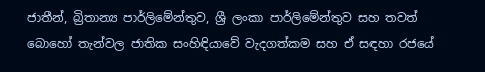ජාතීන්, බ්‍රිතාන්‍ය පාර්ලිමේන්තුව, ශ්‍රී ලංකා පාර්ලිමේන්තුව සහ තවත් බොහෝ තැන්වල ජාතික සංහිඳියාවේ වැදගත්කම සහ ඒ සඳහා රජයේ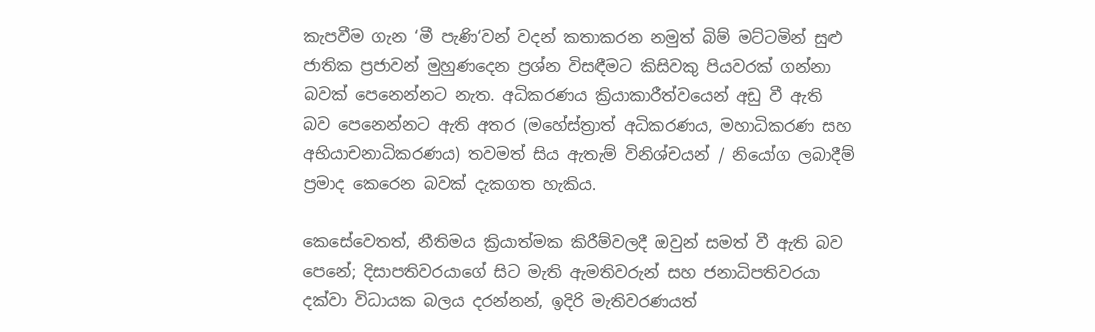කැපවීම ගැන ‘මී පැණි‘වන් වදන් කතාකරන නමුත් බිම් මට්ටමින් සුළු ජාතික ප්‍රජාවන් මුහුණදෙන ප්‍රශ්න විසඳීමට කිසිවකු පියවරක් ගන්නා බවක් පෙනෙන්නට නැත. අධිකරණය ක්‍රියාකාරීත්වයෙන් අඩු වී ඇති බව පෙනෙන්නට ඇති අතර (මහේස්ත්‍රාත් අධිකරණය, මහාධිකරණ සහ අභියාචනාධිකරණය) තවමත් සිය ඇතැම් විනිශ්චයන් / නියෝග ලබාදීම් ප්‍රමාද කෙරෙන බවක් දැකගත හැකිය.

කෙසේවෙතත්, නීතිමය ක්‍රියාත්මක කිරීම්වලදී ඔවුන් සමත් වී ඇති බව පෙනේ; දිසාපතිවරයාගේ සිට මැති ඇමතිවරුන් සහ ජනාධිපතිවරයා දක්වා විධායක බලය දරන්නන්, ඉදිරි මැතිවරණයත්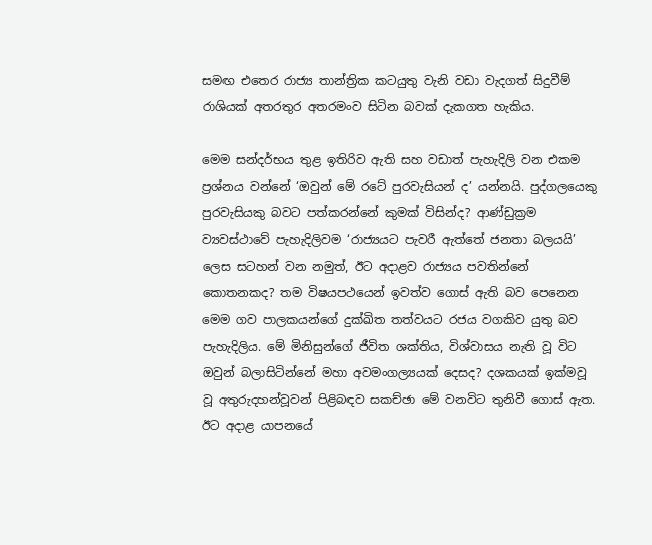සමඟ එතෙර රාජ්‍ය තාන්ත්‍රික කටයුතු වැනි වඩා වැදගත් සිදුවීම් රාශියක් අතරතුර අතරමංව සිටින බවක් දැකගත හැකිය.

මෙම සන්දර්භය තුළ ඉතිරිව ඇති සහ වඩාත් පැහැදිලි වන එකම ප්‍රශ්නය වන්නේ ‘ඔවුන් මේ රටේ පුරවැසියන් ද’ යන්නයි. පුද්ගලයෙකු පුරවැසියකු බවට පත්කරන්නේ කුමක් විසින්ද? ආණ්ඩුක්‍රම ව්‍යවස්ථාවේ පැහැදිලිවම ‘රාජ්‍යයට පැවරී ඇත්තේ ජනතා බලයයි’ ලෙස සටහන් වන නමුත්, ඊට අදාළව රාජ්‍යය පවතින්නේ කොතනකද? තම විෂයපථයෙන් ඉවත්ව ගොස් ඇති බව පෙනෙන මෙම ගව පාලකයන්ගේ දුක්ඛිත තත්වයට රජය වගකිව යුතු බව පැහැදිලිය. මේ මිනිසුන්ගේ ජීවිත ශක්තිය, විශ්වාසය නැති වූ විට ඔවුන් බලාසිටින්නේ මහා අවමංගල්‍යයක් දෙසද? දශකයක් ඉක්මවූ වූ අතුරුදහන්වූවන් පිළිබඳව සකච්ඡා මේ වනවිට තුනිවී ගොස් ඇත. ඊට අදාළ යාපනයේ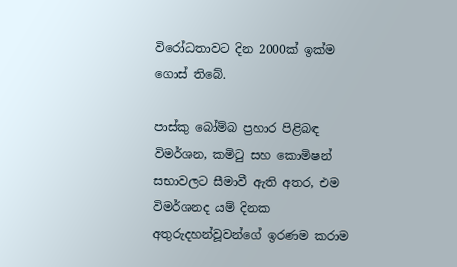විරෝධතාවට දින 2000ක් ඉක්ම ගොස් තිබේ.

පාස්කු බෝම්බ ප්‍රහාර පිළිබඳ විමර්ශන, කමිටු සහ කොමිෂන් සභාවලට සීමාවී ඇති අතර, එම විමර්ශනද යම් දිනක අතුරුදහන්වූවන්ගේ ඉරණම කරාම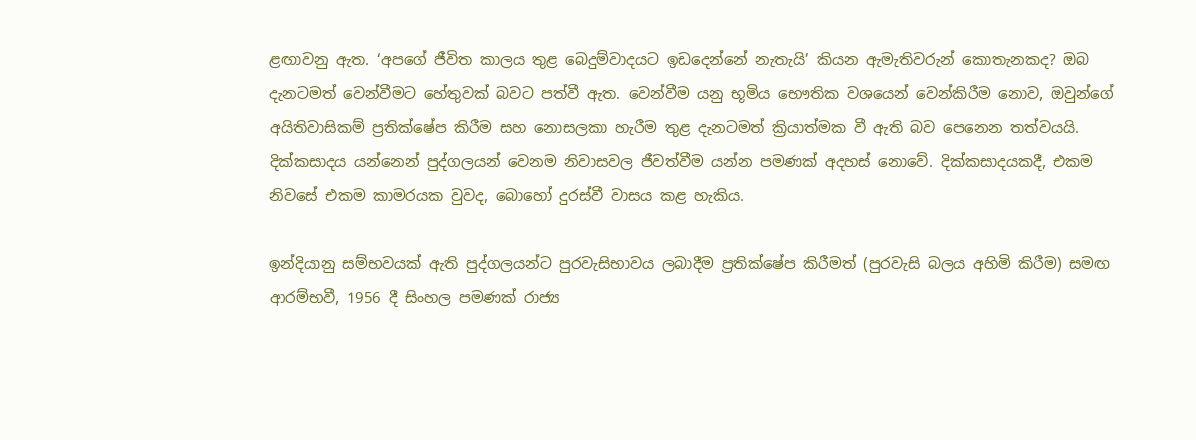ළඟාවනු ඇත. ‘අපගේ ජීවිත කාලය තුළ බෙදුම්වාදයට ඉඩදෙන්නේ නැතැයි’ කියන ඇමැතිවරුන් කොතැනකද? ඔබ දැනටමත් වෙන්වීමට හේතුවක් බවට පත්වී ඇත. වෙන්වීම යනු භූමිය භෞතික වශයෙන් වෙන්කිරීම නොව, ඔවුන්ගේ අයිතිවාසිකම් ප්‍රතික්ෂේප කිරීම සහ නොසලකා හැරීම තුළ දැනටමත් ක්‍රියාත්මක වී ඇති බව පෙනෙන තත්වයයි. දික්කසාදය යන්නෙන් පුද්ගලයන් වෙනම නිවාසවල ජීවත්වීම යන්න පමණක් අදහස් නොවේ. දික්කසාදයකදී, එකම නිවසේ එකම කාමරයක වුවද, බොහෝ දුරස්වී වාසය කළ හැකිය.

ඉන්දියානු සම්භවයක් ඇති පුද්ගලයන්ට පුරවැසිභාවය ලබාදීම ප්‍රතික්ෂේප කිරීමත් (පුරවැසි බලය අහිමි කිරීම) සමඟ ආරම්භවී, 1956 දී සිංහල පමණක් රාජ්‍ය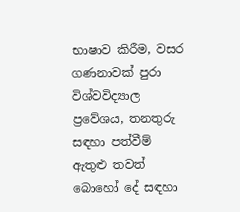භාෂාව කිරීම, වසර ගණනාවක් පුරා විශ්වවිද්‍යාල ප්‍රවේශය, තනතුරු සඳහා පත්වීම් ඇතුළු තවත් බොහෝ දේ සඳහා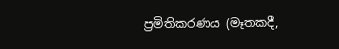ප්‍රමිතිකරණය (මෑතකදී,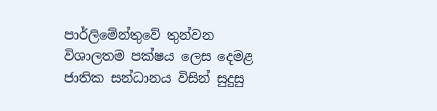පාර්ලිමේන්තුවේ තුන්වන විශාලතම පක්ෂය ලෙස දෙමළ ජාතික සන්ධානය විසින් සුදුසු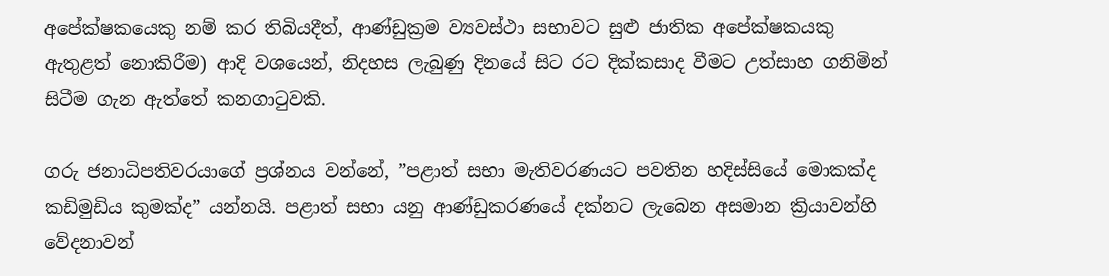අපේක්ෂකයෙකු නම් කර තිබියදීත්, ආණ්ඩුක්‍රම ව්‍යවස්ථා සභාවට සුළු ජාතික අපේක්ෂකයකු ඇතුළත් නොකිරීම) ආදි වශයෙන්, නිදහස ලැබුණු දිනයේ සිට රට දික්කසාද වීමට උත්සාහ ගනිමින් සිටීම ගැන ඇත්තේ කනගාටුවකි.

ගරු ජනාධිපතිවරයාගේ ප්‍රශ්නය වන්නේ, ”පළාත් සභා මැතිවරණයට පවතින හදිස්සියේ මොකක්ද කඩිමුඩිය කුමක්ද” යන්නයි. පළාත් සභා යනු ආණ්ඩුකරණයේ දක්නට ලැබෙන අසමාන ක්‍රියාවන්හි වේදනාවන්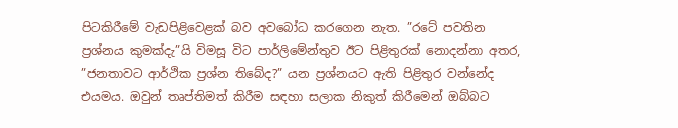පිටකිරීමේ වැඩපිළිවෙළක් බව අවබෝධ කරගෙන නැත. ”රටේ පවතින ප්‍රශ්නය කුමක්දැ”යි විමසූ විට පාර්ලිමේන්තුව ඊට පිළිතුරක් නොදන්නා අතර, ”ජනතාවට ආර්ථික ප්‍රශ්න තිබේද?” යන ප්‍රශ්නයට ඇති පිළිතුර වන්නේද එයමය. ඔවුන් තෘප්තිමත් කිරීම සඳහා සලාක නිකුත් කිරීමෙන් ඔබ්බට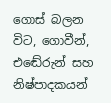ගොස් බලන විට, ගොවීන්, එඬේරුන් සහ නිෂ්පාදකයන්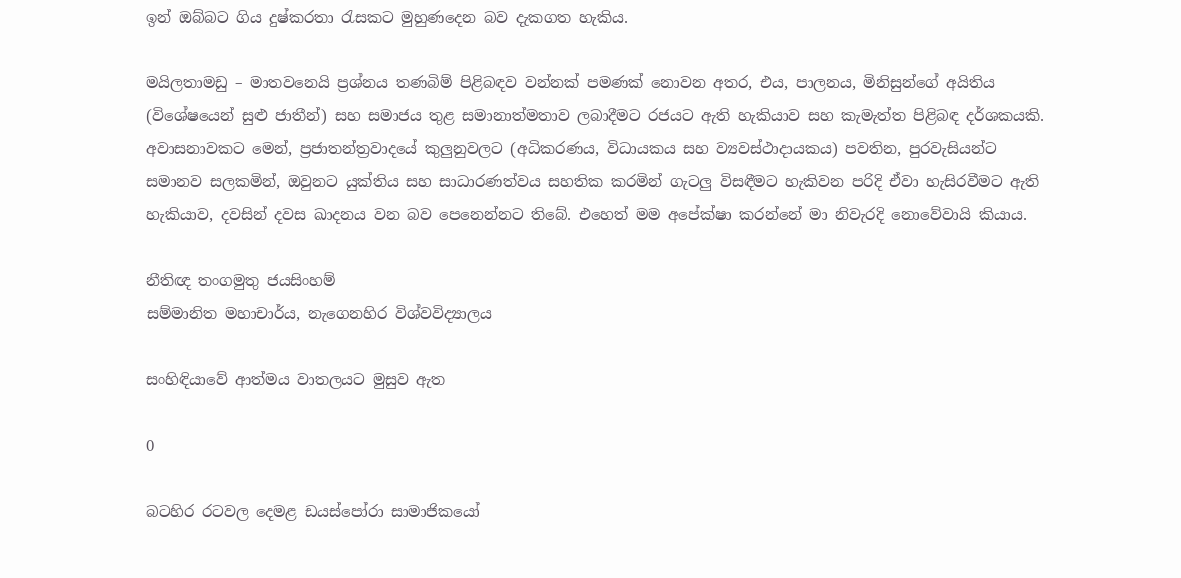ඉන් ඔබ්බට ගිය දුෂ්කරතා රැසකට මුහුණදෙන බව දැකගත හැකිය.

මයිලතාමඩු – මාතවනෙයි ප්‍රශ්නය තණබිම් පිළිබඳව වන්නක් පමණක් නොවන අතර, එය, පාලනය, මිනිසුන්ගේ අයිතිය (විශේෂයෙන් සුළු ජාතීන්) සහ සමාජය තුළ සමානාත්මතාව ලබාදීමට රජයට ඇති හැකියාව සහ කැමැත්ත පිළිබඳ දර්ශකයකි. අවාසනාවකට මෙන්, ප්‍රජාතන්ත්‍රවාදයේ කුලුනුවලට (අධිකරණය, විධායකය සහ ව්‍යවස්ථාදායකය) පවතින, පුරවැසියන්ට සමානව සලකමින්, ඔවුනට යුක්තිය සහ සාධාරණත්වය සහතික කරමින් ගැටලු විසඳීමට හැකිවන පරිදි ඒවා හැසිරවීමට ඇති හැකියාව, දවසින් දවස ඛාදනය වන බව පෙනෙන්නට තිබේ. එහෙත් මම අපේක්ෂා කරන්නේ මා නිවැරදි නොවේවායි කියාය.

නීතිඥ තංගමුතු ජයසිංහම්
සම්මානිත මහාචාර්ය, නැගෙනහිර විශ්වවිද්‍යාලය

සංහිඳියාවේ ආත්මය වාතලයට මුසුව ඇත

0

බටහිර රටවල දෙමළ ඩයස්පෝරා සාමාජිකයෝ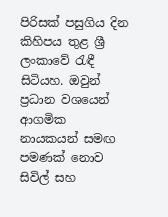පිරිසක් පසුගිය දින කිහිපය තුළ ශ්‍රී ලංකාවේ රැඳී සිටියහ. ඔවුන් ප්‍රධාන වශයෙන් ආගමික නායකයන් සමඟ පමණක් නොව සිවිල් සහ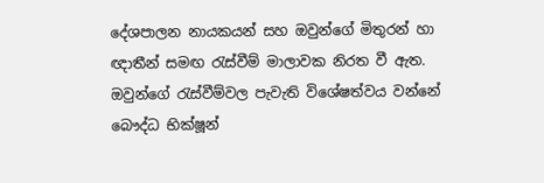දේශපාලන නායකයන් සහ ඔවුන්ගේ මිතුරන් හා ඥාතීන් සමඟ රැස්වීම් මාලාවක නිරත වී ඇත. ඔවුන්ගේ රැස්වීම්වල පැවැති විශේෂත්වය වන්නේ බෞද්ධ භික්ෂූන්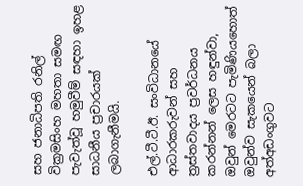සහ ජනාධිපති රනිල් වික්‍රමසිංහ මහතා සමඟ පැවැත්වූ හමුවීම් සඳහා ඉහළ සාධනීය ප්‍රචාරයක් ලබාගැනීමයි.

එල්.ටී.ටී.ඊ. සංවිධානයේ ආධාරකරුවන් සහ ත්‍රස්තවාදය ප්‍රවර්ධනය කරන්නන් ලෙස හඳුන්වා, ඔවුන් මෙරටට පැමිණියහොත් ඔවුන්ව සැකයෙන් බලා අත්අඩංගුවට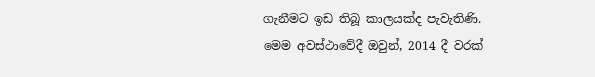ගැනීමට ඉඩ තිබූ කාලයක්ද පැවැතිණි. මෙම අවස්ථාවේදී ඔවුන්, 2014 දී වරක්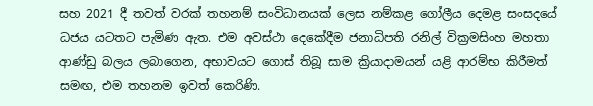සහ 2021 දී තවත් වරක් තහනම් සංවිධානයක් ලෙස නම්කළ ගෝලීය දෙමළ සංසදයේ ධජය යටතට පැමිණ ඇත. එම අවස්ථා දෙකේදීම ජනාධිපති රනිල් වික්‍රමසිංහ මහතා ආණ්ඩු බලය ලබාගෙන, අභාවයට ගොස් තිබූ සාම ක්‍රියාදාමයන් යළි ආරම්භ කිරීමත් සමඟ, එම තහනම ඉවත් කෙරිණි.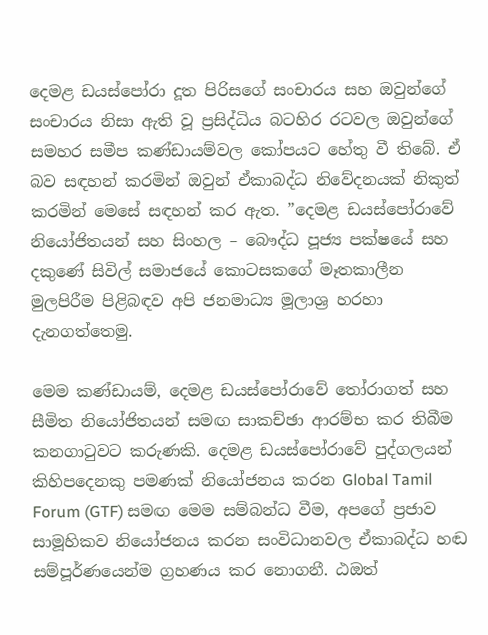දෙමළ ඩයස්පෝරා දූත පිරිසගේ සංචාරය සහ ඔවුන්ගේ සංචාරය නිසා ඇති වූ ප්‍රසිද්ධිය බටහිර රටවල ඔවුන්ගේ සමහර සමීප කණ්ඩායම්වල කෝපයට හේතු වී තිබේ. ඒ බව සඳහන් කරමින් ඔවුන් ඒකාබද්ධ නිවේදනයක් නිකුත් කරමින් මෙසේ සඳහන් කර ඇත. ”දෙමළ ඩයස්පෝරාවේ නියෝජිතයන් සහ සිංහල – බෞද්ධ පූජ්‍ය පක්ෂයේ සහ දකුණේ සිවිල් සමාජයේ කොටසකගේ මෑතකාලීන මුලපිරීම පිළිබඳව අපි ජනමාධ්‍ය මූලාශ්‍ර හරහා දැනගත්තෙමු.

මෙම කණ්ඩායම්, දෙමළ ඩයස්පෝරාවේ තෝරාගත් සහ සීමිත නියෝජිතයන් සමඟ සාකච්ඡා ආරම්භ කර තිබීම කනගාටුවට කරුණකි. දෙමළ ඩයස්පෝරාවේ පුද්ගලයන් කිහිපදෙනකු පමණක් නියෝජනය කරන Global Tamil Forum (GTF) සමඟ මෙම සම්බන්ධ වීම, අපගේ ප්‍රජාව සාමූහිකව නියෝජනය කරන සංවිධානවල ඒකාබද්ධ හඬ සම්පූර්ණයෙන්ම ග්‍රහණය කර නොගනී. ඨඔත්‍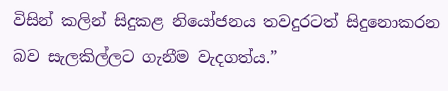විසින් කලින් සිදුකළ නියෝජනය තවදුරටත් සිදුනොකරන බව සැලකිල්ලට ගැනීම වැදගත්ය.”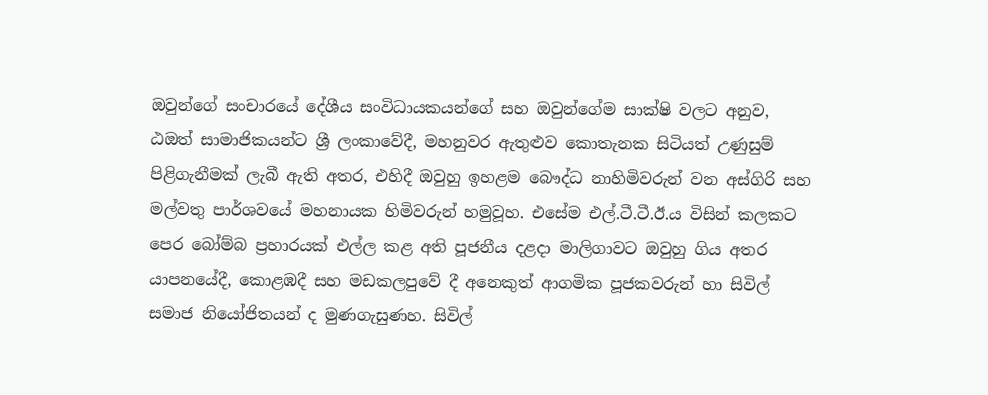ඔවුන්ගේ සංචාරයේ දේශීය සංවිධායකයන්ගේ සහ ඔවුන්ගේම සාක්ෂි වලට අනුව, ඨඔත්‍ සාමාජිකයන්ට ශ්‍රී ලංකාවේදී, මහනුවර ඇතුළුව කොතැනක සිටියත් උණුසුම් පිළිගැනීමක් ලැබී ඇති අතර, එහිදී ඔවුහු ඉහළම බෞද්ධ නාහිමිවරුන් වන අස්ගිරි සහ මල්වතු පාර්ශවයේ මහනායක හිමිවරුන් හමුවූහ. එසේම එල්.ටී.ටී.ඊ.ය විසින් කලකට පෙර බෝම්බ ප්‍රහාරයක් එල්ල කළ අති පූජනීය දළදා මාලිගාවට ඔවුහු ගිය අතර යාපනයේදී, කොළඹදී සහ මඩකලපුවේ දී අනෙකුත් ආගමික පූජකවරුන් හා සිවිල් සමාජ නියෝජිතයන් ද මුණගැසුණහ. සිවිල්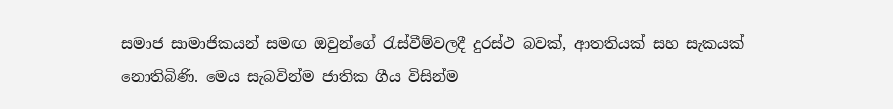සමාජ සාමාජිකයන් සමඟ ඔවුන්ගේ රැස්වීම්වලදී දුරස්ථ බවක්, ආතතියක් සහ සැකයක් නොතිබිණි. මෙය සැබවින්ම ජාතික ගීය විසින්ම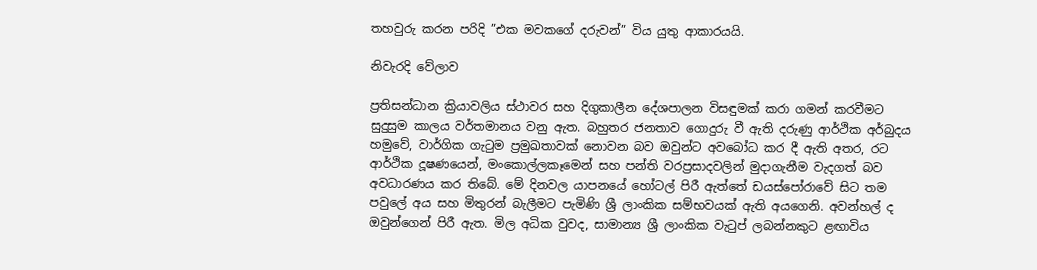තහවුරු කරන පරිදි ”එක මවකගේ දරුවන්” විය යුතු ආකාරයයි.

නිවැරදි වේලාව

ප්‍රතිසන්ධාන ක්‍රියාවලිය ස්ථාවර සහ දිගුකාලීන දේශපාලන විසඳුමක් කරා ගමන් කරවීමට සුදුසුම කාලය වර්තමානය වනු ඇත. බහුතර ජනතාව ගොදුරු වී ඇති දරුණු ආර්ථික අර්බුදය හමුවේ, වාර්ගික ගැටුම ප්‍රමුඛතාවක් නොවන බව ඔවුන්ට අවබෝධ කර දී ඇති අතර, රට ආර්ථික දූෂණයෙන්, මංකොල්ලකෑමෙන් සහ පන්ති වරප්‍රසාදවලින් මුදාගැනීම වැදගත් බව අවධාරණය කර තිබේ. මේ දිනවල යාපනයේ හෝටල් පිරී ඇත්තේ ඩයස්පෝරාවේ සිට තම පවුලේ අය සහ මිතුරන් බැලීමට පැමිණි ශ්‍රී ලාංකික සම්භවයක් ඇති අයගෙනි. අවන්හල් ද ඔවුන්ගෙන් පිරී ඇත. මිල අධික වුවද, සාමාන්‍ය ශ්‍රී ලාංකික වැටුප් ලබන්නකුට ළඟාවිය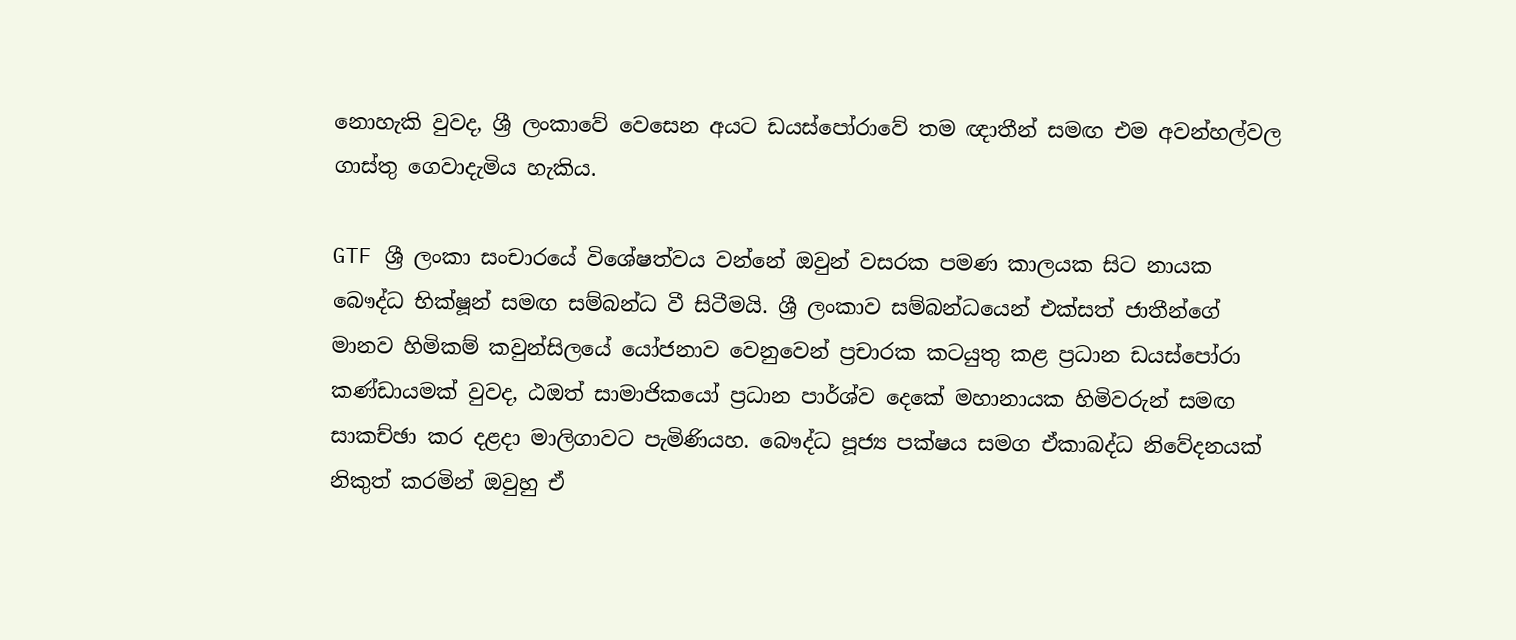නොහැකි වුවද, ශ්‍රී ලංකාවේ වෙසෙන අයට ඩයස්පෝරාවේ තම ඥාතීන් සමඟ එම අවන්හල්වල ගාස්තු ගෙවාදැමිය හැකිය.

GTF ශ්‍රී ලංකා සංචාරයේ විශේෂත්වය වන්නේ ඔවුන් වසරක පමණ කාලයක සිට නායක බෞද්ධ භික්ෂූන් සමඟ සම්බන්ධ වී සිටීමයි. ශ්‍රී ලංකාව සම්බන්ධයෙන් එක්සත් ජාතීන්ගේ මානව හිමිකම් කවුන්සිලයේ යෝජනාව වෙනුවෙන් ප්‍රචාරක කටයුතු කළ ප්‍රධාන ඩයස්පෝරා කණ්ඩායමක් වුවද, ඨඔත්‍ සාමාජිකයෝ ප්‍රධාන පාර්ශ්ව දෙකේ මහානායක හිමිවරුන් සමඟ සාකච්ඡා කර දළදා මාලිගාවට පැමිණියහ. බෞද්ධ පූජ්‍ය පක්ෂය සමග ඒකාබද්ධ නිවේදනයක් නිකුත් කරමින් ඔවුහු ඒ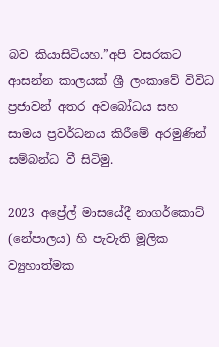බව කියාසිටියහ.”අපි වසරකට ආසන්න කාලයක් ශ්‍රී ලංකාවේ විවිධ ප්‍රජාවන් අතර අවබෝධය සහ සාමය ප්‍රවර්ධනය කිරීමේ අරමුණින් සම්බන්ධ වී සිටිමු.

2023 අප්‍රේල් මාසයේදී නාගර්කොට් (නේපාලය) හි පැවැති මූලික ව්‍යුහාත්මක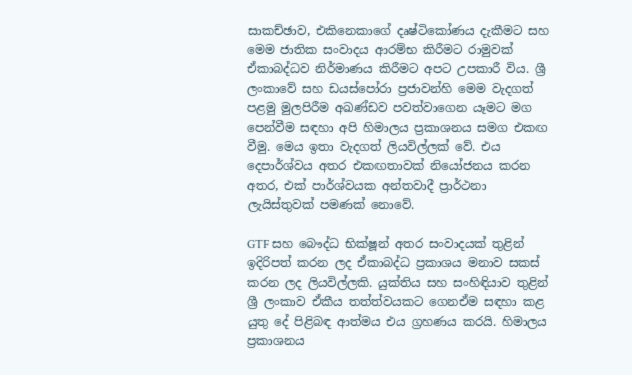සාකච්ඡාව, එකිනෙකාගේ දෘෂ්ටිකෝණය දැකීමට සහ මෙම ජාතික සංවාදය ආරම්භ කිරීමට රාමුවක් ඒකාබද්ධව නිර්මාණය කිරීමට අපට උපකාරී විය. ශ්‍රී ලංකාවේ සහ ඩයස්පෝරා ප්‍රජාවන්හි මෙම වැදගත් පළමු මුලපිරීම අඛණ්ඩව පවත්වාගෙන යෑමට මග පෙන්වීම සඳහා අපි හිමාලය ප්‍රකාශනය සමග එකඟ වීමු. මෙය ඉතා වැදගත් ලියවිල්ලක් වේ. එය දෙපාර්ශ්වය අතර එකඟතාවක් නියෝජනය කරන අතර, එක් පාර්ශ්වයක අන්තවාදී ප්‍රාර්ථනා ලැයිස්තුවක් පමණක් නොවේ.

GTF සහ බෞද්ධ භික්ෂූන් අතර සංවාදයක් තුළින් ඉදිරිපත් කරන ලද ඒකාබද්ධ ප්‍රකාශය මනාව සකස් කරන ලද ලියවිල්ලකි. යුක්තිය සහ සංහිඳියාව තුළින් ශ්‍රී ලංකාව ඒකීය තත්ත්වයකට ගෙනඒම සඳහා කළ යුතු දේ පිළිබඳ ආත්මය එය ග්‍රහණය කරයි. හිමාලය ප්‍රකාශනය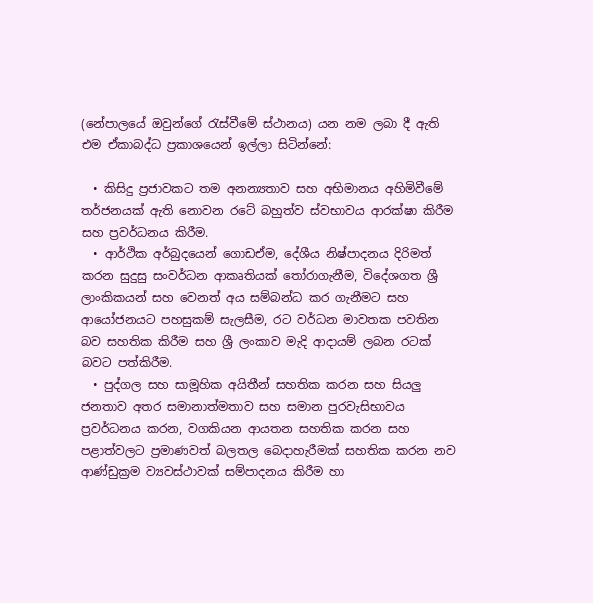(නේපාලයේ ඔවුන්ගේ රැස්වීමේ ස්ථානය) යන නම ලබා දී ඇති එම ඒකාබද්ධ ප්‍රකාශයෙන් ඉල්ලා සිටින්නේ:

  • කිසිදු ප්‍රජාවකට තම අනන්‍යතාව සහ අභිමානය අහිමිවීමේ තර්ජනයක් ඇති නොවන රටේ බහුත්ව ස්වභාවය ආරක්ෂා කිරීම සහ ප්‍රවර්ධනය කිරීම.
  • ආර්ථික අර්බුදයෙන් ගොඩඒම, දේශීය නිෂ්පාදනය දිරිමත් කරන සුදුසු සංවර්ධන ආකෘතියක් තෝරාගැනීම, විදේශගත ශ්‍රී ලාංකිකයන් සහ වෙනත් අය සම්බන්ධ කර ගැනීමට සහ ආයෝජනයට පහසුකම් සැලසීම, රට වර්ධන මාවතක පවතින බව සහතික කිරීම සහ ශ්‍රී ලංකාව මැදි ආදායම් ලබන රටක් බවට පත්කිරීම.
  • පුද්ගල සහ සාමූහික අයිතීන් සහතික කරන සහ සියලු ජනතාව අතර සමානාත්මතාව සහ සමාන පුරවැසිභාවය ප්‍රවර්ධනය කරන, වගකියන ආයතන සහතික කරන සහ පළාත්වලට ප්‍රමාණවත් බලතල බෙදාහැරීමක් සහතික කරන නව ආණ්ඩුක්‍රම ව්‍යවස්ථාවක් සම්පාදනය කිරීම හා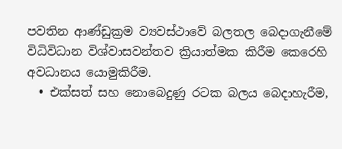පවතින ආණ්ඩුක්‍රම ව්‍යවස්ථාවේ බලතල බෙදාගැනීමේ විධිවිධාන විශ්වාසවන්තව ක්‍රියාත්මක කිරීම කෙරෙහි අවධානය යොමුකිරීම.
  • එක්සත් සහ නොබෙදුණු රටක බලය බෙදාහැරීම,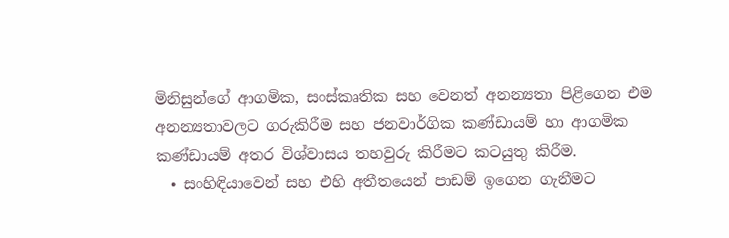මිනිසුන්ගේ ආගමික, සංස්කෘතික සහ වෙනත් අනන්‍යතා පිළිගෙන එම අනන්‍යතාවලට ගරුකිරීම සහ ජනවාර්ගික කණ්ඩායම් හා ආගමික කණ්ඩායම් අතර විශ්වාසය තහවුරු කිරීමට කටයුතු කිරීම.
  • සංහිඳියාවෙන් සහ එහි අතීතයෙන් පාඩම් ඉගෙන ගැනීමට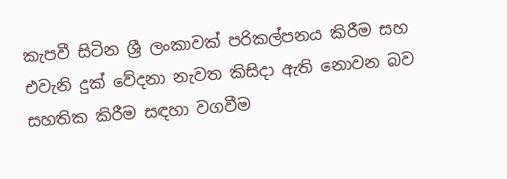කැපවී සිටින ශ්‍රී ලංකාවක් පරිකල්පනය කිරීම සහ එවැනි දුක් වේදනා නැවත කිසිදා ඇති නොවන බව සහතික කිරීම සඳහා වගවීම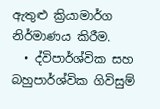ඇතුළු ක්‍රියාමාර්ග නිර්මාණය කිරීම.
  • ද්විපාර්ශ්වික සහ බහුපාර්ශ්වික ගිවිසුම්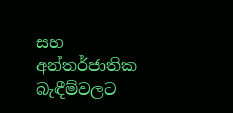සහ අන්තර්ජාතික බැඳීම්වලට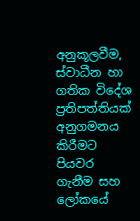අනුකූලවීම, ස්වාධීන හා ගතික විදේශ ප්‍රතිපත්තියක් අනුගමනය කිරීමට පියවර ගැනීම සහ ලෝකයේ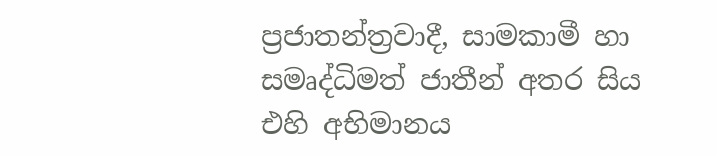ප්‍රජාතන්ත්‍රවාදී, සාමකාමී හා සමෘද්ධිමත් ජාතීන් අතර සිය එහි අභිමානය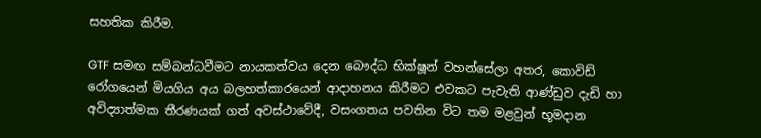සහතික කිරීම.

GTF සමඟ සම්බන්ධවීමට නායකත්වය දෙන බෞද්ධ භික්ෂූන් වහන්සේලා අතර, කොවිඩ් රෝගයෙන් මියගිය අය බලහත්කාරයෙන් ආදාහනය කිරීමට එවකට පැවැති ආණ්ඩුව දැඩි හා අවිද්‍යාත්මක තීරණයක් ගත් අවස්ථාවේදී, වසංගතය පවතින විට තම මළවුන් භූමදාන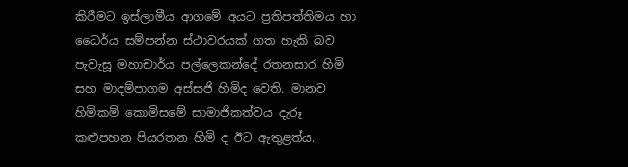කිරීමට ඉස්ලාමීය ආගමේ අයට ප්‍රතිපත්තිමය හා ධෛර්ය සම්පන්න ස්ථාවරයක් ගත හැකි බව පැවැසූ මහාචාර්ය පල්ලෙකන්දේ රතනසාර හිමි සහ මාදම්පාගම අස්සජි හිමිද වෙති. මානව හිමිකම් කොමිසමේ සාමාජිකත්වය දැරූ කළුපහන පියරතන හිමි ද ඊට ඇතුළත්ය.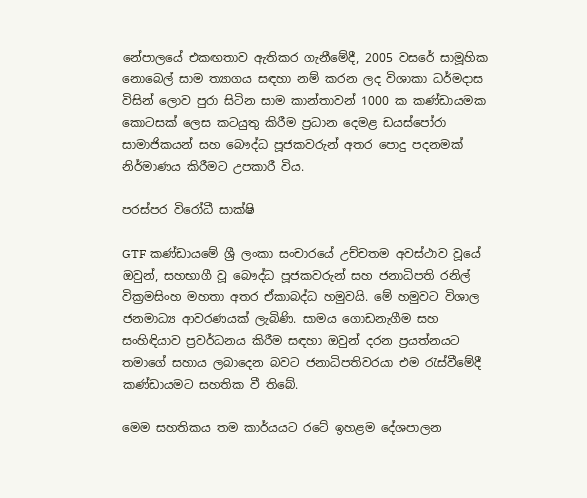නේපාලයේ එකඟතාව ඇතිකර ගැනීමේදී, 2005 වසරේ සාමූහික නොබෙල් සාම ත්‍යාගය සඳහා නම් කරන ලද විශාකා ධර්මදාස විසින් ලොව පුරා සිටින සාම කාන්තාවන් 1000 ක කණ්ඩායමක කොටසක් ලෙස කටයුතු කිරීම ප්‍රධාන දෙමළ ඩයස්පෝරා සාමාජිකයන් සහ බෞද්ධ පූජකවරුන් අතර පොදු පදනමක් නිර්මාණය කිරීමට උපකාරී විය.

පරස්පර විරෝධී සාක්ෂි

GTF කණ්ඩායමේ ශ්‍රී ලංකා සංචාරයේ උච්චතම අවස්ථාව වූයේ ඔවුන්, සහභාගී වූ බෞද්ධ පූජකවරුන් සහ ජනාධිපති රනිල් වික්‍රමසිංහ මහතා අතර ඒකාබද්ධ හමුවයි. මේ හමුවට විශාල ජනමාධ්‍ය ආවරණයක් ලැබිණි. සාමය ගොඩනැගීම සහ සංහිඳියාව ප්‍රවර්ධනය කිරීම සඳහා ඔවුන් දරන ප්‍රයත්නයට තමාගේ සහාය ලබාදෙන බවට ජනාධිපතිවරයා එම රැස්වීමේදී කණ්ඩායමට සහතික වී තිබේ.

මෙම සහතිකය තම කාර්යයට රටේ ඉහළම දේශපාලන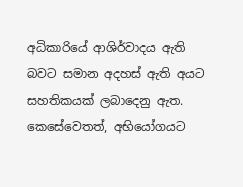අධිකාරියේ ආශිර්වාදය ඇති බවට සමාන අදහස් ඇති අයට සහතිකයක් ලබාදෙනු ඇත. කෙසේවෙතත්, අභියෝගයට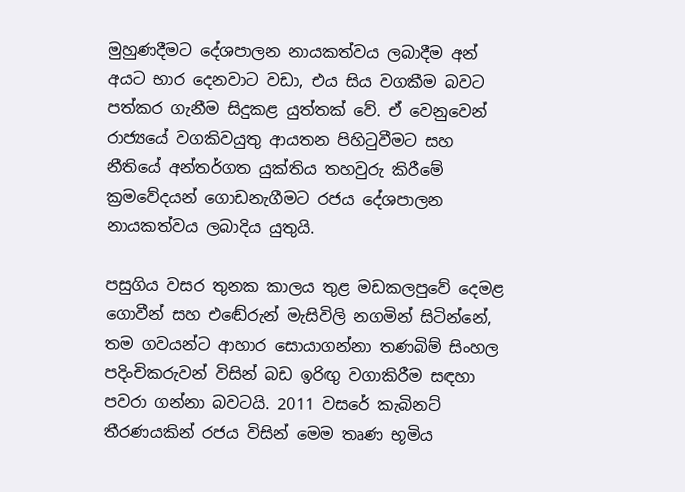මුහුණදීමට දේශපාලන නායකත්වය ලබාදීම අන් අයට භාර දෙනවාට වඩා, එය සිය වගකීම බවට පත්කර ගැනීම සිදුකළ යුත්තක් වේ. ඒ වෙනුවෙන් රාජ්‍යයේ වගකිවයුතු ආයතන පිහිටුවීමට සහ නීතියේ අන්තර්ගත යුක්තිය තහවුරු කිරීමේ ක්‍රමවේදයන් ගොඩනැගීමට රජය දේශපාලන නායකත්වය ලබාදිය යුතුයි.

පසුගිය වසර තුනක කාලය තුළ මඩකලපුවේ දෙමළ ගොවීන් සහ එඬේරුන් මැසිවිලි නගමින් සිටින්නේ, තම ගවයන්ට ආහාර සොයාගන්නා තණබිම් සිංහල පදිංචිකරුවන් විසින් බඩ ඉරිඟු වගාකිරීම සඳහා පවරා ගන්නා බවටයි. 2011 වසරේ කැබිනට් තීරණයකින් රජය විසින් මෙම තෘණ භූමිය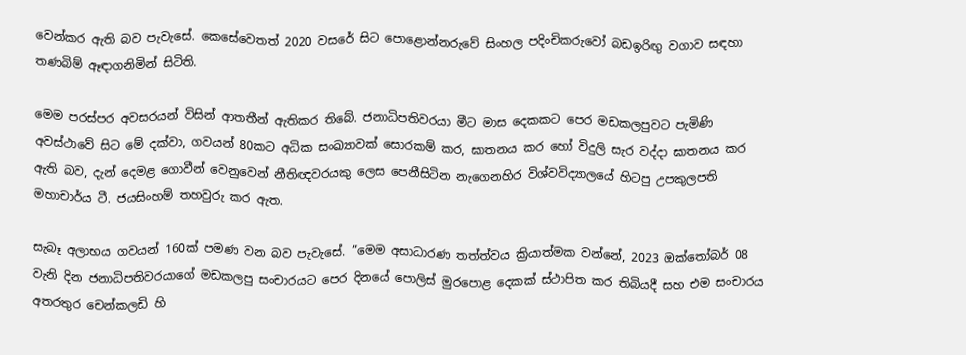වෙන්කර ඇති බව පැවැසේ. කෙසේවෙතත් 2020 වසරේ සිට පොළොන්නරුවේ සිංහල පදිංචිකරුවෝ බඩඉරිඟු වගාව සඳහා තණබිම් ඈඳාගනිමින් සිටිති.

මෙම පරස්පර අවසරයන් විසින් ආතතීන් ඇතිකර තිබේ. ජනාධිපතිවරයා මීට මාස දෙකකට පෙර මඩකලපුවට පැමිණි අවස්ථාවේ සිට මේ දක්වා, ගවයන් 80කට අධික සංඛ්‍යාවක් සොරකම් කර, ඝාතනය කර හෝ විදුලි සැර වද්දා ඝාතනය කර ඇති බව, දැන් දෙමළ ගොවීන් වෙනුවෙන් නීතිඥවරයකු ලෙස පෙනීසිටින නැගෙනහිර විශ්වවිද්‍යාලයේ හිටපු උපකුලපති මහාචාර්ය ටී. ජයසිංහම් තහවුරු කර ඇත.

සැබෑ අලාභය ගවයන් 160ක් පමණ වන බව පැවැසේ. ”මෙම අසාධාරණ තත්ත්වය ක්‍රියාත්මක වන්නේ, 2023 ඔක්තෝබර් 08 වැනි දින ජනාධිපතිවරයාගේ මඩකලපු සංචාරයට පෙර දිනයේ පොලිස් මුරපොළ දෙකක් ස්ථාපිත කර තිබියදී සහ එම සංචාරය අතරතුර චෙන්කලඩි හි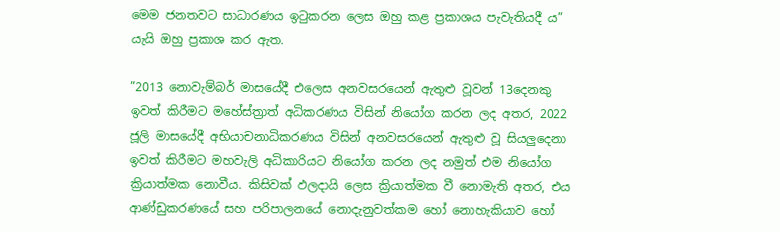මෙම ජනතවට සාධාරණය ඉටුකරන ලෙස ඔහු කළ ප්‍රකාශය පැවැතියදී ය” යැයි ඔහු ප්‍රකාශ කර ඇත.

”2013 නොවැම්බර් මාසයේදී එලෙස අනවසරයෙන් ඇතුළු වූවන් 13දෙනකු ඉවත් කිරීමට මහේස්ත්‍රාත් අධිකරණය විසින් නියෝග කරන ලද අතර, 2022 ජූලි මාසයේදී අභියාචනාධිකරණය විසින් අනවසරයෙන් ඇතුළු වූ සියලුදෙනා ඉවත් කිරීමට මහවැලි අධිකාරියට නියෝග කරන ලද නමුත් එම නියෝග ක්‍රියාත්මක නොවීය. කිසිවක් ඵලදායි ලෙස ක්‍රියාත්මක වී නොමැති අතර, එය ආණ්ඩුකරණයේ සහ පරිපාලනයේ නොදැනුවත්කම හෝ නොහැකියාව හෝ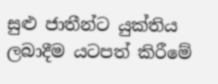සුළු ජාතීන්ට යුක්තිය ලබාදීම යටපත් කිරීමේ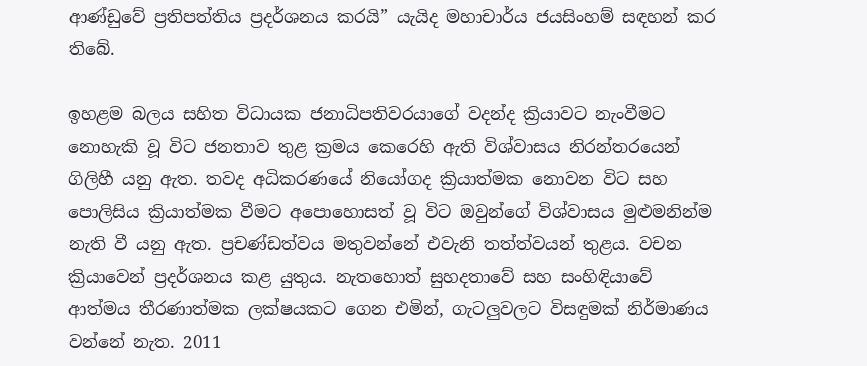ආණ්ඩුවේ ප්‍රතිපත්තිය ප්‍රදර්ශනය කරයි” යැයිද මහාචාර්ය ජයසිංහම් සඳහන් කර තිබේ.

ඉහළම බලය සහිත විධායක ජනාධිපතිවරයාගේ වදන්ද ක්‍රියාවට නැංවීමට නොහැකි වූ විට ජනතාව තුළ ක්‍රමය කෙරෙහි ඇති විශ්වාසය නිරන්තරයෙන් ගිලිහී යනු ඇත. තවද අධිකරණයේ නියෝගද ක්‍රියාත්මක නොවන විට සහ පොලිසිය ක්‍රියාත්මක වීමට අපොහොසත් වූ විට ඔවුන්ගේ විශ්වාසය මුළුමනින්ම නැති වී යනු ඇත. ප්‍රචණ්ඩත්වය මතුවන්නේ එවැනි තත්ත්වයන් තුළය. වචන ක්‍රියාවෙන් ප්‍රදර්ශනය කළ යුතුය. නැතහොත් සුහදතාවේ සහ සංහිඳියාවේ ආත්මය තීරණාත්මක ලක්ෂයකට ගෙන එමින්, ගැටලුවලට විසඳුමක් නිර්මාණය වන්නේ නැත. 2011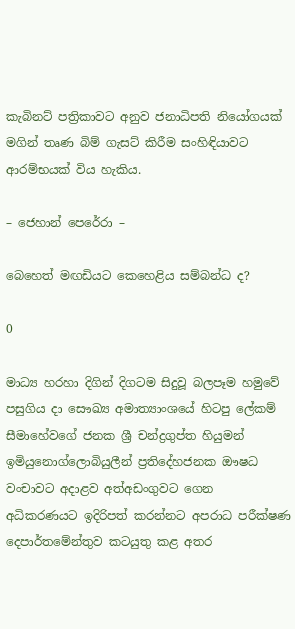කැබිනට් පත්‍රිකාවට අනුව ජනාධිපති නියෝගයක් මගින් තෘණ බිම් ගැසට් කිරීම සංහිඳියාවට ආරම්භයක් විය හැකිය.

– ජෙහාන් පෙරේරා –

බෙහෙත් මඟඩියට කෙහෙළිය සම්බන්ධ ද?

0

මාධ්‍ය හරහා දිගින් දිගටම සිදුවූ බලපෑම හමුවේ පසුගිය දා සෞඛ්‍ය අමාත්‍යාංශයේ හිටපු ලේකම් සීමාහේවගේ ජනක ශ්‍රී චන්ද්‍රගුප්ත හියුමන් ඉමියුනොග්ලොබියුලීන් ප්‍රතිදේහජනක ඖෂධ වංචාවට අදාළව අත්අඩංගුවට ගෙන අධිකරණයට ඉදිරිපත් කරන්නට අපරාධ පරීක්ෂණ දෙපාර්තමේන්තුව කටයුතු කළ අතර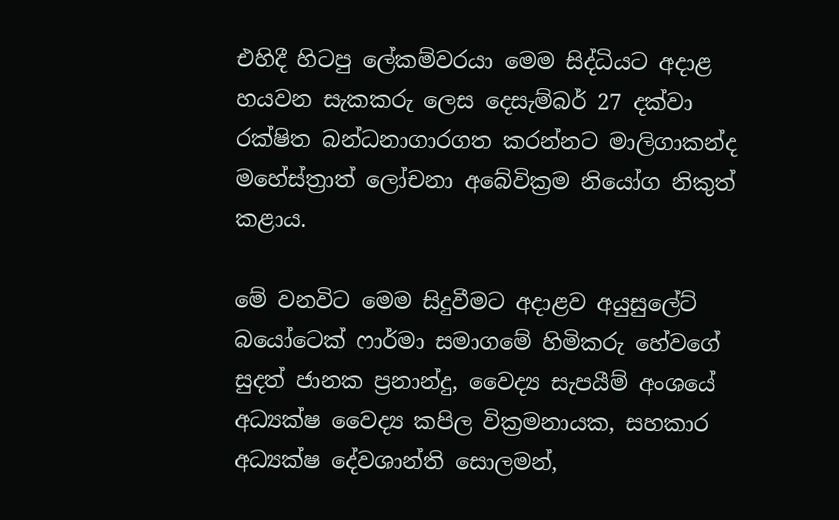එහිදී හිටපු ලේකම්වරයා මෙම සිද්ධියට අදාළ හයවන සැකකරු ලෙස දෙසැම්බර් 27 දක්වා රක්ෂිත බන්ධනාගාරගත කරන්නට මාලිගාකන්ද මහේස්ත්‍රාත් ලෝචනා අබේවික්‍රම නියෝග නිකුත් කළාය.

මේ වනවිට මෙම සිදුවීමට අදාළව අයුසුලේට් බයෝටෙක් ෆාර්මා සමාගමේ හිමිකරු හේවගේ සුදත් ජානක ප්‍රනාන්දු, වෛද්‍ය සැපයීම් අංශයේ අධ්‍යක්ෂ වෛද්‍ය කපිල වික්‍රමනායක, සහකාර අධ්‍යක්ෂ දේවශාන්ති සොලමන්,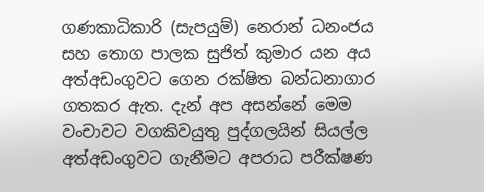ගණකාධිකාරි (සැපයුම්) නෙරාන් ධනංජය සහ තොග පාලක සුජිත් කුමාර යන අය අත්අඩංගුවට ගෙන රක්ෂිත බන්ධනාගාර ගතකර ඇත. දැන් අප අසන්නේ මෙම වංචාවට වගකිවයුතු පුද්ගලයින් සියල්ල අත්අඩංගුවට ගැනීමට අපරාධ පරීක්ෂණ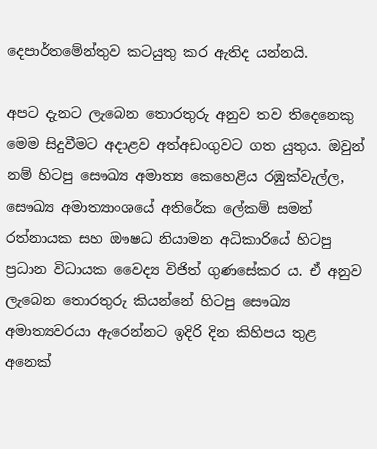දෙපාර්තමේන්තුව කටයුතු කර ඇතිද යන්නයි.

අපට දැනට ලැබෙන තොරතුරු අනුව තව තිදෙනෙකු මෙම සිදුවීමට අදාළව අත්අඩංගුවට ගත යුතුය. ඔවුන් නම් හිටපු සෞඛ්‍ය අමාත්‍ය කෙහෙළිය රඹුක්වැල්ල, සෞඛ්‍ය අමාත්‍යාංශයේ අතිරේක ලේකම් සමන් රත්නායක සහ ඖෂධ නියාමන අධිකාරියේ හිටපු ප්‍රධාන විධායක වෛද්‍ය විජිත් ගුණසේකර ය. ඒ අනුව ලැබෙන තොරතුරු කියන්නේ හිටපු සෞඛ්‍ය අමාත්‍යවරයා ඇරෙන්නට ඉදිරි දින කිහිපය තුළ අනෙක්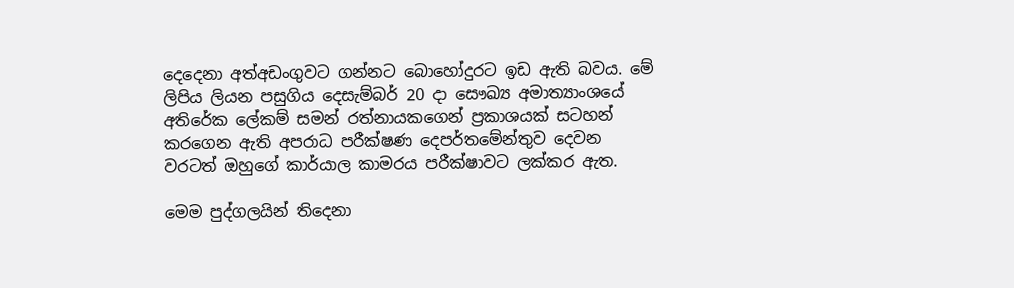දෙදෙනා අත්අඩංගුවට ගන්නට බොහෝදුරට ඉඩ ඇති බවය. මේ ලිපිය ලියන පසුගිය දෙසැම්බර් 20 දා සෞඛ්‍ය අමාත්‍යාංශයේ අතිරේක ලේකම් සමන් රත්නායකගෙන් ප්‍රකාශයක් සටහන් කරගෙන ඇති අපරාධ පරීක්ෂණ දෙපර්තමේන්තුව දෙවන වරටත් ඔහුගේ කාර්යාල කාමරය පරීක්ෂාවට ලක්කර ඇත.

මෙම පුද්ගලයින් තිදෙනා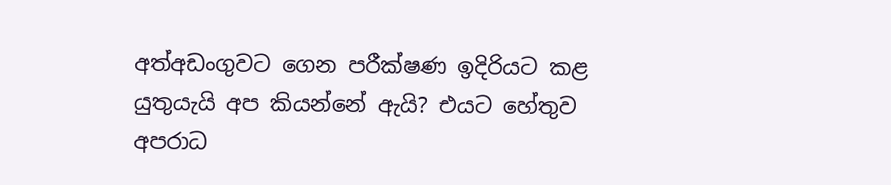අත්අඩංගුවට ගෙන පරීක්ෂණ ඉදිරියට කළ යුතුයැයි අප කියන්නේ ඇයි? එයට හේතුව අපරාධ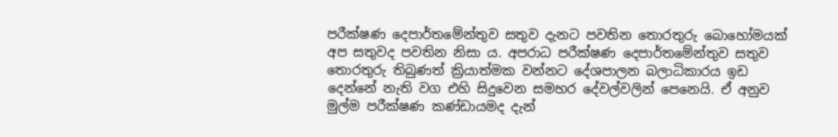පරීක්ෂණ දෙපාර්තමේන්තුව සතුව දැනට පවතින තොරතුරු බොහෝමයක් අප සතුවද පවතින නිසා ය. අපරාධ පරීක්ෂණ දෙපාර්තමේන්තුව සතුව තොරතුරු තිබුණත් ක්‍රියාත්මක වන්නට දේශපාලන බලාධිකාරය ඉඩ දෙන්නේ නැති වග එහි සිදුවෙන සමහර දේවල්වලින් පෙනෙයි. ඒ අනුව මුල්ම පරීක්ෂණ කණ්ඩායමද දැන්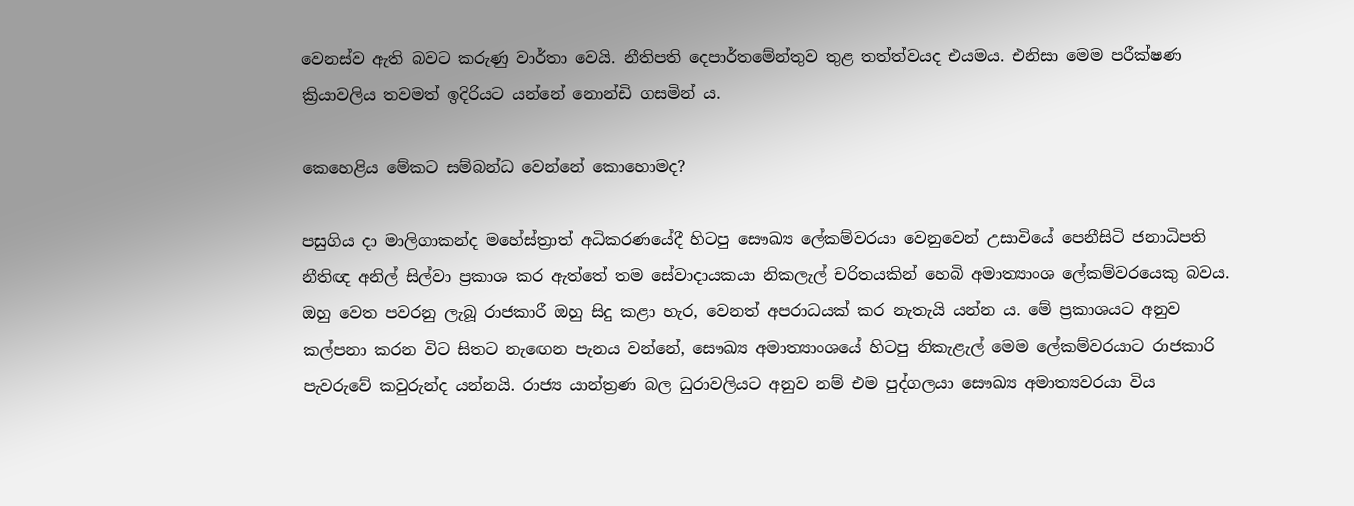වෙනස්ව ඇති බවට කරුණු වාර්තා වෙයි. නීතිපති දෙපාර්තමේන්තුව තුළ තත්ත්වයද එයමය. එනිසා මෙම පරීක්ෂණ ක්‍රියාවලිය තවමත් ඉදිරියට යන්නේ නොන්ඩි ගසමින් ය.

කෙහෙළිය මේකට සම්බන්ධ වෙන්නේ කොහොමද?

පසුගිය දා මාලිගාකන්ද මහේස්ත්‍රාත් අධිකරණයේදී හිටපු සෞඛ්‍ය ලේකම්වරයා වෙනුවෙන් උසාවියේ පෙනීසිටි ජනාධිපති නීතිඥ අනිල් සිල්වා ප්‍රකාශ කර ඇත්තේ තම සේවාදායකයා නිකලැල් චරිතයකින් හෙබි අමාත්‍යාංශ ලේකම්වරයෙකු බවය. ඔහු වෙත පවරනු ලැබූ රාජකාරී ඔහු සිදු කළා හැර, වෙනත් අපරාධයක් කර නැතැයි යන්න ය. මේ ප්‍රකාශයට අනුව කල්පනා කරන විට සිතට නැඟෙන පැනය වන්නේ, සෞඛ්‍ය අමාත්‍යාංශයේ හිටපු නිකැළැල් මෙම ලේකම්වරයාට රාජකාරි පැවරුවේ කවුරුන්ද යන්නයි. රාජ්‍ය යාන්ත්‍රණ බල ධුරාවලියට අනුව නම් එම පුද්ගලයා සෞඛ්‍ය අමාත්‍යවරයා විය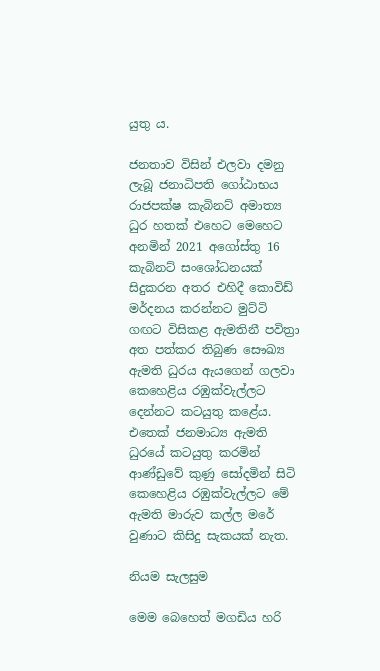යුතු ය.

ජනතාව විසින් එලවා දමනු ලැබූ ජනාධිපති ගෝඨාභය රාජපක්ෂ කැබිනට් අමාත්‍ය ධුර හතක් එහෙට මෙහෙට අනමින් 2021 අගෝස්තු 16 කැබිනට් සංශෝධනයක් සිදුකරන අතර එහිදී කොවිඩ් මර්දනය කරන්නට මුට්ටි ගඟට විසිකළ ඇමතිනී පවිත්‍රා අත පත්කර තිබුණ සෞඛ්‍ය ඇමති ධුරය ඇයගෙන් ගලවා කෙහෙළිය රඹුක්වැල්ලට දෙන්නට කටයුතු කළේය. එතෙක් ජනමාධ්‍ය ඇමති ධුරයේ කටයුතු කරමින් ආණ්ඩුවේ කුණු සෝදමින් සිටි කෙහෙළිය රඹුක්වැල්ලට මේ ඇමති මාරුව කල්ල මරේ වුණාට කිසිදු සැකයක් නැත.

නියම සැලසුම

මෙම බෙහෙත් මගඩිය හරි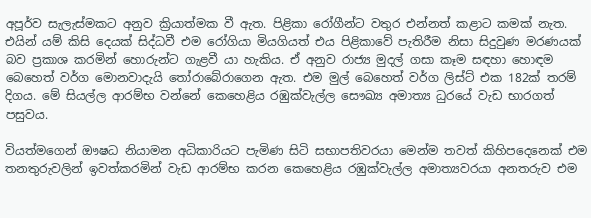අපූර්ව සැලැස්මකට අනුව ක්‍රියාත්මක වී ඇත. පිළිකා රෝගීන්ට වතුර එන්නත් කළාට කමක් නැත. එයින් යම් කිසි දෙයක් සිද්ධවී එම රෝගියා මියගියත් එය පිළිකාවේ පැතිරීම නිසා සිදුවුණ මරණයක් බව ප්‍රකාශ කරමින් හොරුන්ට ගැළවී යා හැකිය. ඒ අනුව රාජ්‍ය මුදල් ගසා කෑම සඳහා හොඳම බෙහෙත් වර්ග මොනවාදැයි තෝරාබේරාගෙන ඇත. එම මුල් බෙහෙත් වර්ග ලිස්ට් එක 182ක් තරම් දිගය. මේ සියල්ල ආරම්භ වන්නේ කෙහෙළිය රඹුක්වැල්ල සෞඛ්‍ය අමාත්‍ය ධුරයේ වැඩ භාරගත් පසුවය.

වියත්මගෙන් ඖෂධ නියාමන අධිකාරියට පැමිණ සිටි සභාපතිවරයා මෙන්ම තවත් කිහිපදෙනෙක් එම තනතුරුවලින් ඉවත්කරමින් වැඩ ආරම්භ කරන කෙහෙළිය රඹුක්වැල්ල අමාත්‍යවරයා අනතරුව එම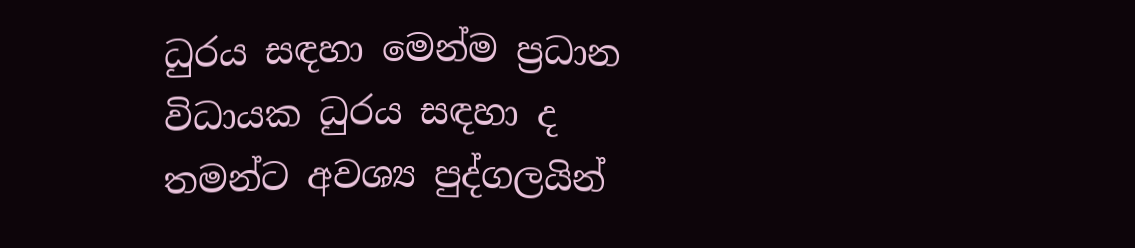ධුරය සඳහා මෙන්ම ප්‍රධාන විධායක ධුරය සඳහා ද තමන්ට අවශ්‍ය පුද්ගලයින්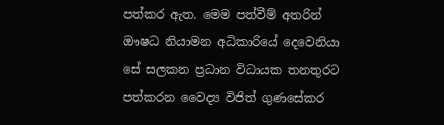පත්කර ඇත. මෙම පත්වීම් අතරින් ඖෂධ නියාමන අධිකාරියේ දෙවෙනියා සේ සලකන ප්‍රධාන විධායක තනතුරට පත්කරන වෛද්‍ය විජිත් ගුණසේකර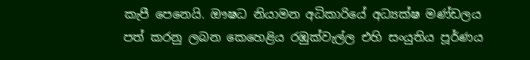කැපී පෙනෙයි. ඖෂධ නියාමන අධිකාරියේ අධ්‍යක්ෂ මණ්ඩලය පත් කරනු ලබන කෙහෙළිය රඹුක්වැල්ල එහි සංයුතිය පූර්ණය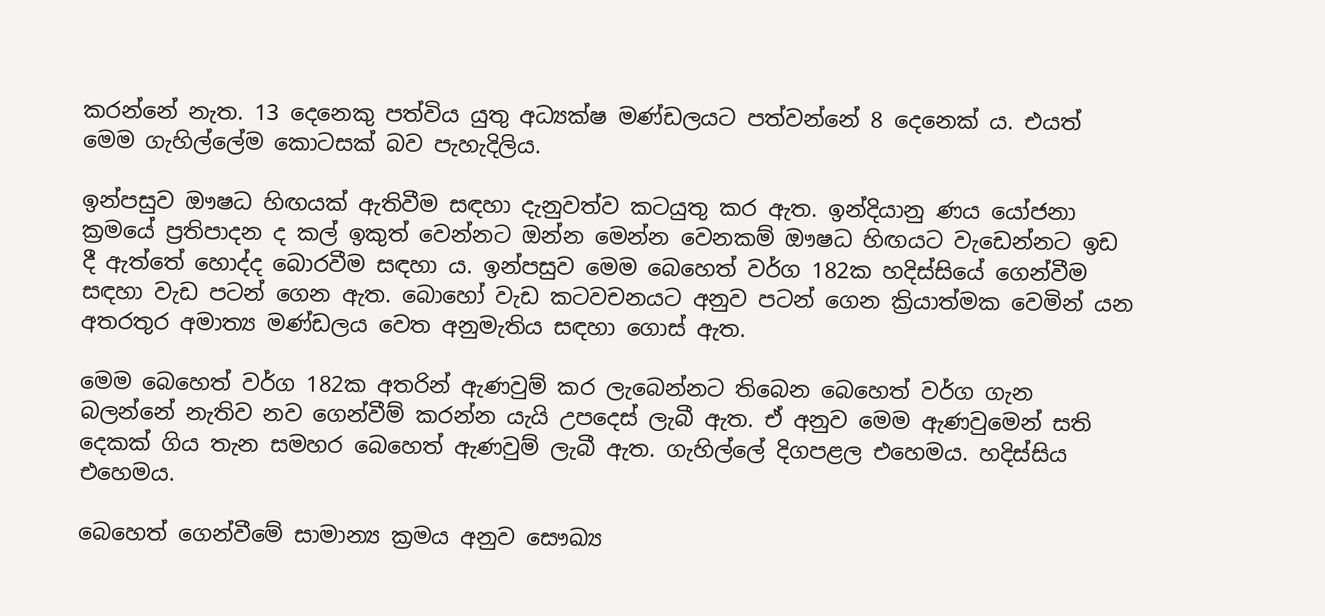කරන්නේ නැත. 13 දෙනෙකු පත්විය යුතු අධ්‍යක්ෂ මණ්ඩලයට පත්වන්නේ 8 දෙනෙක් ය. එයත් මෙම ගැහිල්ලේම කොටසක් බව පැහැදිලිය.

ඉන්පසුව ඖෂධ හිඟයක් ඇතිවීම සඳහා දැනුවත්ව කටයුතු කර ඇත. ඉන්දියානු ණය යෝජනා ක්‍රමයේ ප්‍රතිපාදන ද කල් ඉකුත් වෙන්නට ඔන්න මෙන්න වෙනකම් ඖෂධ හිඟයට වැඩෙන්නට ඉඩ දී ඇත්තේ හොද්ද බොරවීම සඳහා ය. ඉන්පසුව මෙම බෙහෙත් වර්ග 182ක හදිස්සියේ ගෙන්වීම සඳහා වැඩ පටන් ගෙන ඇත. බොහෝ වැඩ කටවචනයට අනුව පටන් ගෙන ක්‍රියාත්මක වෙමින් යන අතරතුර අමාත්‍ය මණ්ඩලය වෙත අනුමැතිය සඳහා ගොස් ඇත.

මෙම බෙහෙත් වර්ග 182ක අතරින් ඇණවුම් කර ලැබෙන්නට තිබෙන බෙහෙත් වර්ග ගැන බලන්නේ නැතිව නව ගෙන්වීම් කරන්න යැයි උපදෙස් ලැබී ඇත. ඒ අනුව මෙම ඇණවුමෙන් සති දෙකක් ගිය තැන සමහර බෙහෙත් ඇණවුම් ලැබී ඇත. ගැහිල්ලේ දිගපළල එහෙමය. හදිස්සිය එහෙමය.

බෙහෙත් ගෙන්වීමේ සාමාන්‍ය ක්‍රමය අනුව සෞඛ්‍ය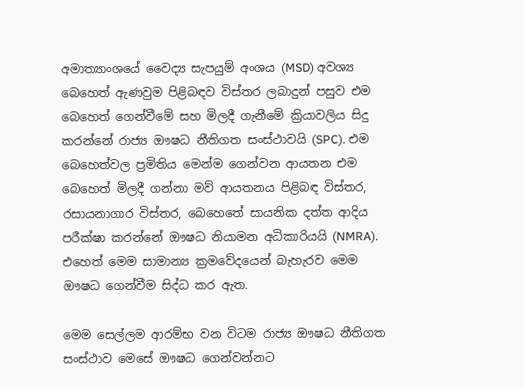අමාත්‍යාංශයේ වෛද්‍ය සැපයුම් අංශය (MSD) අවශ්‍ය බෙහෙත් ඇණවුම පිළිබඳව විස්තර ලබාදුන් පසුව එම බෙහෙත් ගෙන්වීමේ සහ මිලදී ගැනීමේ ක්‍රියාවලිය සිදු කරන්නේ රාජ්‍ය ඖෂධ නීතිගත සංස්ථාවයි (SPC). එම බෙහෙත්වල ප්‍රමිතිය මෙන්ම ගෙන්වන ආයතන එම බෙහෙත් මිලදී ගන්නා මව් ආයතනය පිළිබඳ විස්තර, රසායනාගාර විස්තර, බෙහෙතේ සායනික දත්ත ආදිය පරීක්ෂා කරන්නේ ඖෂධ නියාමන අධිකාරියයි (NMRA). එහෙත් මෙම සාමාන්‍ය ක්‍රමවේදයෙන් බැහැරව මෙම ඖෂධ ගෙන්වීම සිද්ධ කර ඇත.

මෙම සෙල්ලම ආරම්භ වන විටම රාජ්‍ය ඖෂධ නීතිගත සංස්ථාව මෙසේ ඖෂධ ගෙන්වන්නට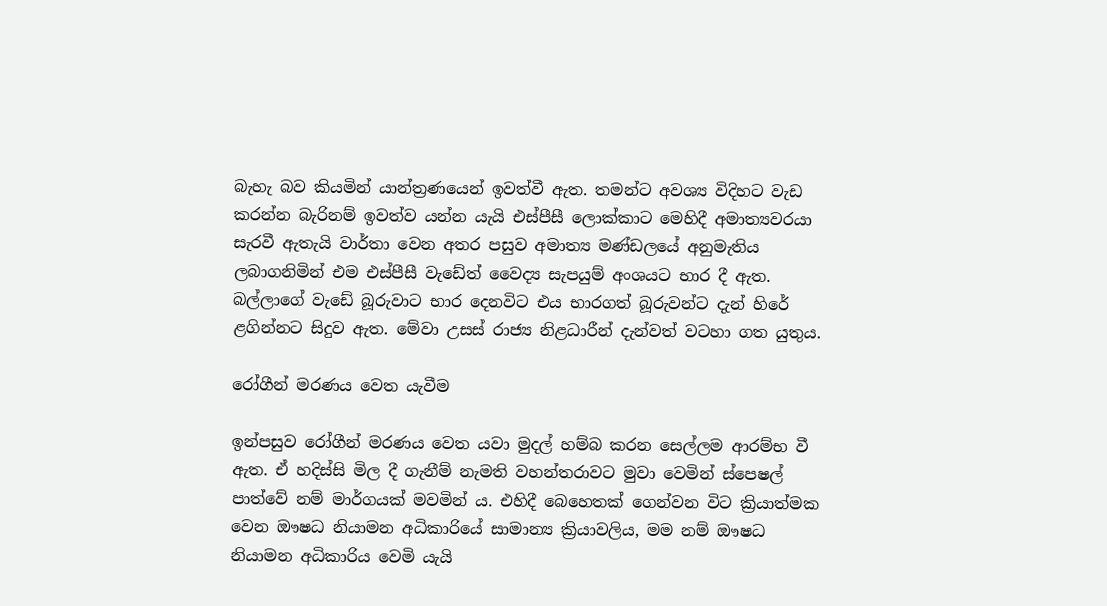බැහැ බව කියමින් යාන්ත්‍රණයෙන් ඉවත්වී ඇත. තමන්ට අවශ්‍ය විදිහට වැඩ කරන්න බැරිනම් ඉවත්ව යන්න යැයි එස්පීසී ලොක්කාට මෙහිදී අමාත්‍යවරයා සැරවී ඇතැයි වාර්තා වෙන අතර පසුව අමාත්‍ය මණ්ඩලයේ අනුමැතිය ලබාගනිමින් එම එස්පීසී වැඩේත් වෛද්‍ය සැපයුම් අංශයට භාර දී ඇත. බල්ලාගේ වැඩේ බූරුවාට භාර දෙනවිට එය භාරගත් බූරුවන්ට දැන් හිරේ ළගින්නට සිදුව ඇත. මේවා උසස් රාජ්‍ය නිළධාරීන් දැන්වත් වටහා ගත යුතුය.

රෝගීන් මරණය වෙත යැවීම

ඉන්පසුව රෝගීන් මරණය වෙත යවා මුදල් හම්බ කරන සෙල්ලම ආරම්භ වී ඇත. ඒ හදිස්සි මිල දී ගැනීම් නැමති වහන්තරාවට මුවා වෙමින් ස්පෙෂල් පාත්වේ නම් මාර්ගයක් මවමින් ය. එහිදී බෙහෙතක් ගෙන්වන විට ක්‍රියාත්මක වෙන ඖෂධ නියාමන අධිකාරියේ සාමාන්‍ය ක්‍රියාවලිය, මම නම් ඖෂධ නියාමන අධිකාරිය වෙමි යැයි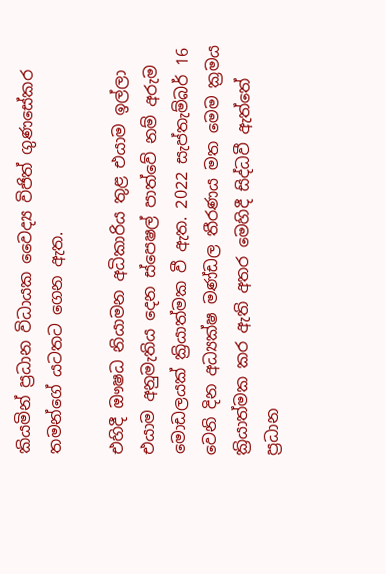කියමින් ප්‍රධාන විධායක වෛද්‍ය විජිත් ගුණසේකර තමන්ගේ යටතට ගෙන ඇත.

එහිදී ඖෂධ නියාමන අධිකාරිය තුළ එයාම ඉල්ලා එයාම අනුමැතිය දෙන ස්පෙෂල් පාත්වේ නම් අරුම මොඩලයක් ක්‍රියාත්මක වී ඇත. 2022 සැප්තැම්බර් 16 වෙනි දින අධ්‍යක්ෂ මණ්ඩල තීරණය මත මෙම ක්‍රමය ක්‍රියාත්මක කර ඇති අතර මෙහිදී සිද්ධවී ඇත්තේ ප්‍රධාන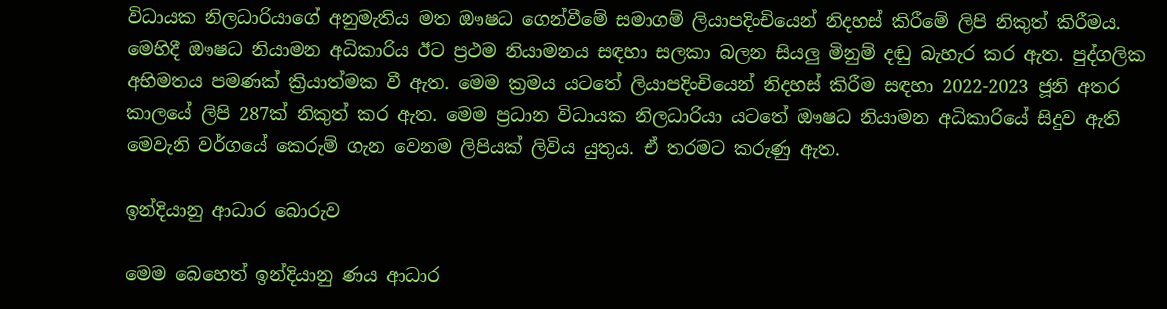විධායක නිලධාරියාගේ අනුමැතිය මත ඖෂධ ගෙන්වීමේ සමාගම් ලියාපදිංචියෙන් නිදහස් කිරීමේ ලිපි නිකුත් කිරීමය. මෙහිදී ඖෂධ නියාමන අධිකාරිය ඊට ප්‍රථම නියාමනය සඳහා සලකා බලන සියලු මිනුම් දඬු බැහැර කර ඇත. පුද්ගලික අභිමතය පමණක් ක්‍රියාත්මක වී ඇත. මෙම ක්‍රමය යටතේ ලියාපදිංචියෙන් නිදහස් කිරීම සඳහා 2022-2023 ජූනි අතර කාලයේ ලිපි 287ක් නිකුත් කර ඇත. මෙම ප්‍රධාන විධායක නිලධාරියා යටතේ ඖෂධ නියාමන අධිකාරියේ සිදුව ඇති මෙවැනි වර්ගයේ කෙරුම් ගැන වෙනම ලිපියක් ලිවිය යුතුය. ඒ තරමට කරුණු ඇත.

ඉන්දියානු ආධාර බොරුව

මෙම බෙහෙත් ඉන්දියානු ණය ආධාර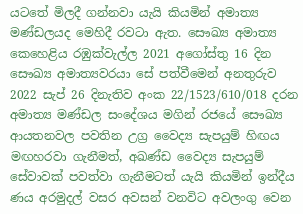යටතේ මිලදී ගන්නවා යැයි කියමින් අමාත්‍ය මණ්ඩලයද මෙහිදී රවටා ඇත. සෞඛ්‍ය අමාත්‍ය කෙහෙළිය රඹුක්වැල්ල 2021 අගෝස්තු 16 දින සෞඛ්‍ය අමාත්‍යවරයා සේ පත්වීමෙන් අනතුරුව 2022 සැප් 26 දිනැතිව අංක 22/1523/610/018 දරන අමාත්‍ය මණ්ඩල සංදේශය මගින් රජයේ සෞඛ්‍ය ආයතනවල පවතින උග්‍ර වෛද්‍ය සැපයුම් හිඟය මඟහරවා ගැනීමත්, අඛණ්ඩ වෛද්‍ය සැපයුම් සේවාවක් පවත්වා ගැනීමටත් යැයි කියමින් ඉන්දීය ණය අරමුදල් වසර අවසන් වනවිට අවලංගු වෙන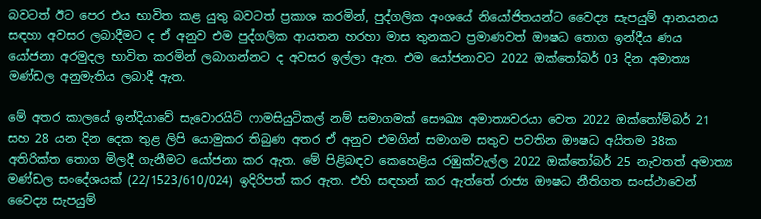බවටත් ඊට පෙර එය භාවිත කළ යුතු බවටත් ප්‍රකාශ කරමින්, පුද්ගලික අංශයේ නියෝජිතයන්ට වෛද්‍ය සැපයුම් ආනයනය සඳහා අවසර ලබාදීමට ද ඒ අනුව එම පුද්ගලික ආයතන හරහා මාස තුනකට ප්‍රමාණවත් ඖෂධ තොග ඉන්දීය ණය යෝජනා අරමුදල භාවිත කරමින් ලබාගන්නට ද අවසර ඉල්ලා ඇත. එම යෝජනාවට 2022 ඔක්තෝබර් 03 දින අමාත්‍ය මණ්ඩල අනුමැතිය ලබාදී ඇත.

මේ අතර කාලයේ ඉන්දියාවේ සැවොරයිට් ෆාමසියුටිකල් නම් සමාගමක් සෞඛ්‍ය අමාත්‍යවරයා වෙත 2022 ඔක්තෝම්බර් 21 සහ 28 යන දින දෙක තුළ ලිපි යොමුකර තිබුණ අතර ඒ අනුව එමගින් සමාගම සතුව පවතින ඖෂධ අයිතම 38ක අතිරික්ත තොග මිලදී ගැනීමට යෝජනා කර ඇත. මේ පිළිබඳව කෙහෙළිය රඹුක්වැල්ල 2022 ඔක්තෝබර් 25 නැවතත් අමාත්‍ය මණ්ඩල සංදේශයක් (22/1523/610/024) ඉදිරිපත් කර ඇත. එහි සඳහන් කර ඇත්තේ රාජ්‍ය ඖෂධ නීතිගත සංස්ථාවෙන් වෛද්‍ය සැපයුම්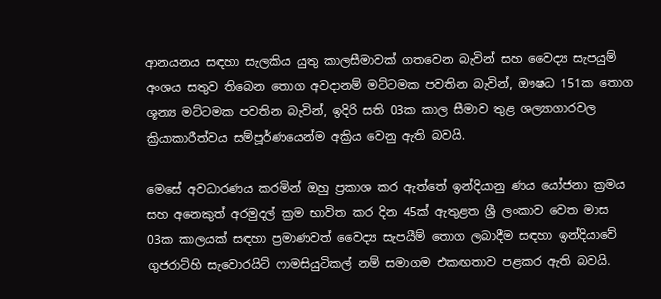ආනයනය සඳහා සැලකිය යුතු කාලසීමාවක් ගතවෙන බැවින් සහ වෛද්‍ය සැපයුම් අංශය සතුව තිබෙන තොග අවදානම් මට්ටමක පවතින බැවින්, ඖෂධ 151ක තොග ශූන්‍ය මට්ටමක පවතින බැවින්, ඉදිරි සති 03ක කාල සීමාව තුළ ශල්‍යාගාරවල ක්‍රියාකාරීත්වය සම්පූර්ණයෙන්ම අක්‍රිය වෙනු ඇති බවයි.

මෙසේ අවධාරණය කරමින් ඔහු ප්‍රකාශ කර ඇත්තේ ඉන්දියානු ණය යෝජනා ක්‍රමය සහ අනෙකුත් අරමුදල් ක්‍රම භාවිත කර දින 45ක් ඇතුළත ශ්‍රී ලංකාව වෙත මාස 03ක කාලයක් සඳහා ප්‍රමාණවත් වෛද්‍ය සැපයීම් තොග ලබාදීම සඳහා ඉන්දියාවේ ගුජරාට්හි සැවොරයිට් ෆාමසියුටිකල් නම් සමාගම එකඟතාව පළකර ඇති බවයි.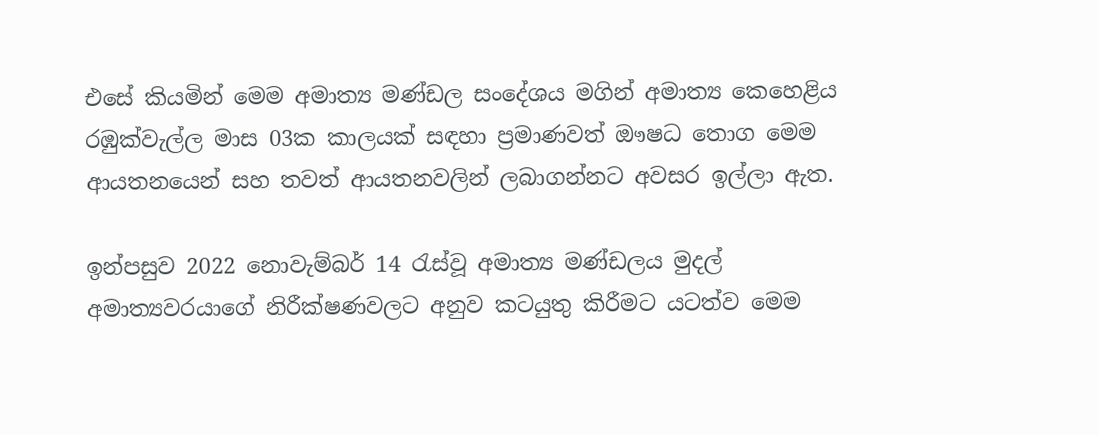එසේ කියමින් මෙම අමාත්‍ය මණ්ඩල සංදේශය මගින් අමාත්‍ය කෙහෙළිය රඹුක්වැල්ල මාස 03ක කාලයක් සඳහා ප්‍රමාණවත් ඖෂධ තොග මෙම ආයතනයෙන් සහ තවත් ආයතනවලින් ලබාගන්නට අවසර ඉල්ලා ඇත.

ඉන්පසුව 2022 නොවැම්බර් 14 රැස්වූ අමාත්‍ය මණ්ඩලය මුදල් අමාත්‍යවරයාගේ නිරීක්ෂණවලට අනුව කටයුතු කිරීමට යටත්ව මෙම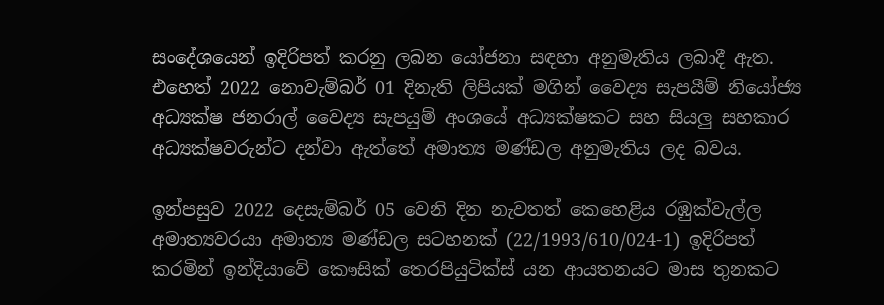සංදේශයෙන් ඉදිරිපත් කරනු ලබන යෝජනා සඳහා අනුමැතිය ලබාදී ඇත. එහෙත් 2022 නොවැම්බර් 01 දිනැති ලිපියක් මගින් වෛද්‍ය සැපයීම් නියෝජ්‍ය අධ්‍යක්ෂ ජනරාල් වෛද්‍ය සැපයුම් අංශයේ අධ්‍යක්ෂකට සහ සියලු සහකාර අධ්‍යක්ෂවරුන්ට දන්වා ඇත්තේ අමාත්‍ය මණ්ඩල අනුමැතිය ලද බවය.

ඉන්පසුව 2022 දෙසැම්බර් 05 වෙනි දින නැවතත් කෙහෙළිය රඹුක්වැල්ල අමාත්‍යවරයා අමාත්‍ය මණ්ඩල සටහනක් (22/1993/610/024-1) ඉදිරිපත් කරමින් ඉන්දියාවේ කෞසික් තෙරපියුටික්ස් යන ආයතනයට මාස තුනකට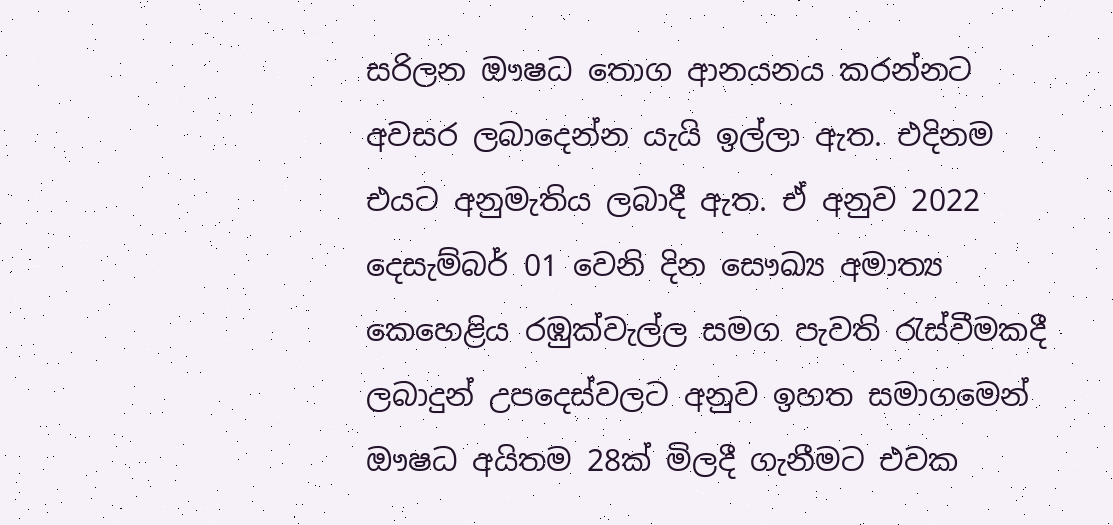සරිලන ඖෂධ තොග ආනයනය කරන්නට අවසර ලබාදෙන්න යැයි ඉල්ලා ඇත. එදිනම එයට අනුමැතිය ලබාදී ඇත. ඒ අනුව 2022 දෙසැම්බර් 01 වෙනි දින සෞඛ්‍ය අමාත්‍ය කෙහෙළිය රඹුක්වැල්ල සමග පැවති රැස්වීමකදී ලබාදුන් උපදෙස්වලට අනුව ඉහත සමාගමෙන් ඖෂධ අයිතම 28ක් මිලදී ගැනීමට එවක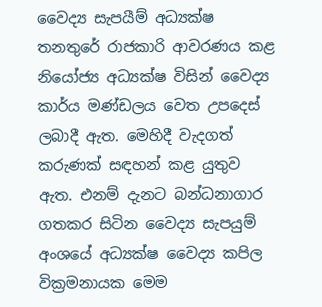වෛද්‍ය සැපයීම් අධ්‍යක්ෂ තනතුරේ රාජකාරි ආවරණය කළ නියෝජ්‍ය අධ්‍යක්ෂ විසින් වෛද්‍ය කාර්ය මණ්ඩලය වෙත උපදෙස් ලබාදී ඇත. මෙහිදී වැදගත් කරුණක් සඳහන් කළ යුතුව ඇත. එනම් දැනට බන්ධනාගාර ගතකර සිටින වෛද්‍ය සැපයුම් අංශයේ අධ්‍යක්ෂ වෛද්‍ය කපිල වික්‍රමනායක මෙම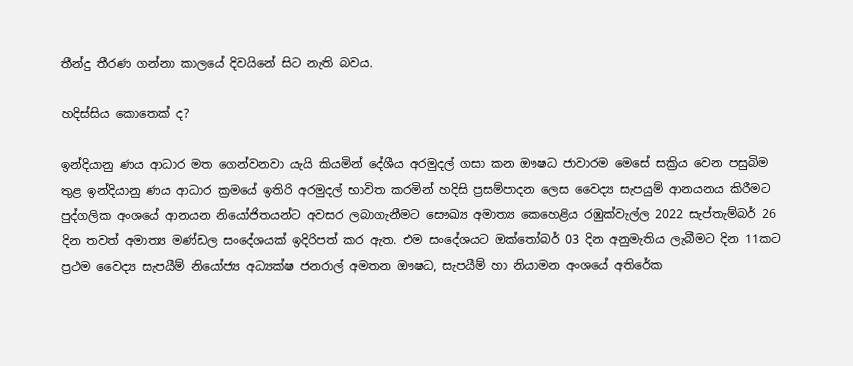තීන්දු තීරණ ගන්නා කාලයේ දිවයිනේ සිට නැති බවය.

හදිස්සිය කොතෙක් ද?

ඉන්දියානු ණය ආධාර මත ගෙන්වනවා යැයි කියමින් දේශීය අරමුදල් ගසා කන ඖෂධ ජාවාරම මෙසේ සක්‍රිය වෙන පසුබිම තුළ ඉන්දියානු ණය ආධාර ක්‍රමයේ ඉතිරි අරමුදල් භාවිත කරමින් හදිසි ප්‍රසම්පාදන ලෙස වෛද්‍ය සැපයුම් ආනයනය කිරීමට පුද්ගලික අංශයේ ආනයන නියෝජිතයන්ට අවසර ලබාගැනීමට සෞඛ්‍ය අමාත්‍ය කෙහෙළිය රඹුක්වැල්ල 2022 සැප්තැම්බර් 26 දින තවත් අමාත්‍ය මණ්ඩල සංදේශයක් ඉදිරිපත් කර ඇත. එම සංදේශයට ඔක්තෝබර් 03 දින අනුමැතිය ලැබීමට දින 11කට ප්‍රථම වෛද්‍ය සැපයීම් නියෝජ්‍ය අධ්‍යක්ෂ ජනරාල් අමතන ඖෂධ, සැපයීම් හා නියාමන අංශයේ අතිරේක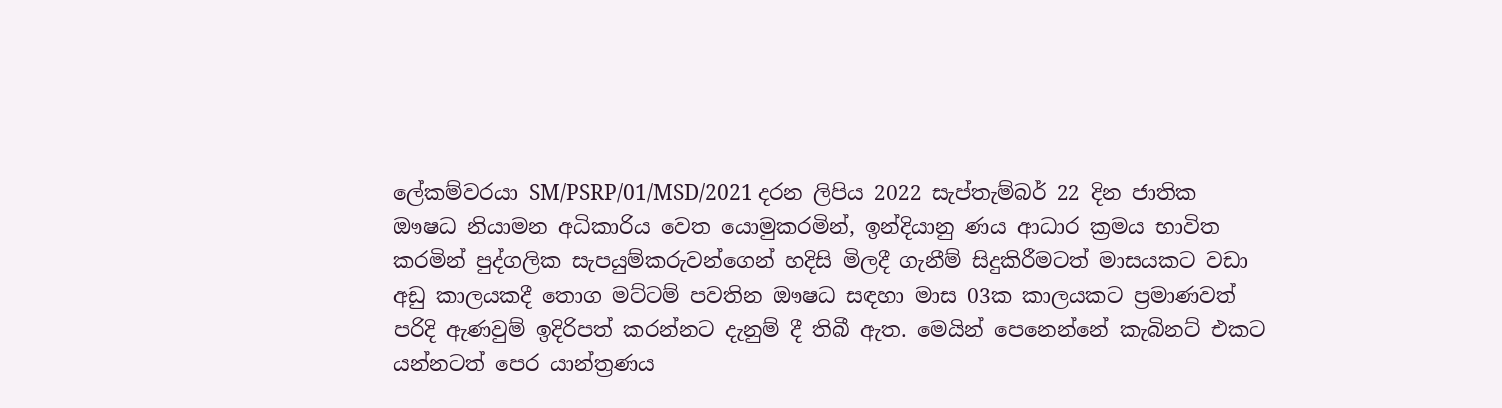ලේකම්වරයා SM/PSRP/01/MSD/2021 දරන ලිපිය 2022 සැප්තැම්බර් 22 දින ජාතික ඖෂධ නියාමන අධිකාරිය වෙත යොමුකරමින්, ඉන්දියානු ණය ආධාර ක්‍රමය භාවිත කරමින් පුද්ගලික සැපයුම්කරුවන්ගෙන් හදිසි මිලදී ගැනීම් සිදුකිරීමටත් මාසයකට වඩා අඩු කාලයකදී තොග මට්ටම් පවතින ඖෂධ සඳහා මාස 03ක කාලයකට ප්‍රමාණවත් පරිදි ඇණවුම් ඉදිරිපත් කරන්නට දැනුම් දී තිබී ඇත. මෙයින් පෙනෙන්නේ කැබිනට් එකට යන්නටත් පෙර යාන්ත්‍රණය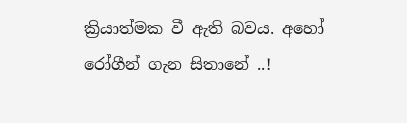ක්‍රියාත්මක වී ඇති බවය. අහෝ රෝගීන් ගැන සිතානේ ..!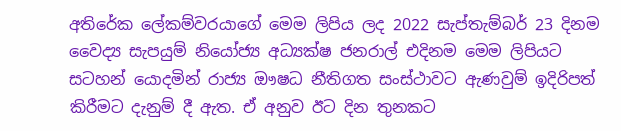අතිරේක ලේකම්වරයාගේ මෙම ලිපිය ලද 2022 සැප්තැම්බර් 23 දිනම වෛද්‍ය සැපයුම් නියෝජ්‍ය අධ්‍යක්ෂ ජනරාල් එදිනම මෙම ලිපියට සටහන් යොදමින් රාජ්‍ය ඖෂධ නීතිගත සංස්ථාවට ඇණවුම් ඉදිරිපත් කිරීමට දැනුම් දී ඇත. ඒ අනුව ඊට දින තුනකට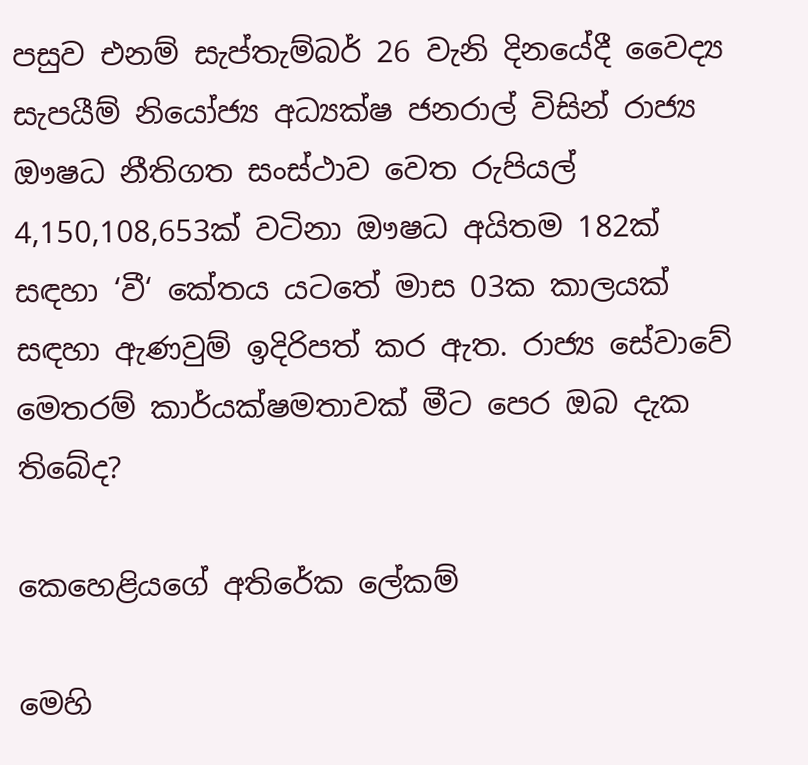පසුව එනම් සැප්තැම්බර් 26 වැනි දිනයේදී වෛද්‍ය සැපයීම් නියෝජ්‍ය අධ්‍යක්ෂ ජනරාල් විසින් රාජ්‍ය ඖෂධ නීතිගත සංස්ථාව වෙත රුපියල් 4,150,108,653ක් වටිනා ඖෂධ අයිතම 182ක් සඳහා ‘වී‘ කේතය යටතේ මාස 03ක කාලයක් සඳහා ඇණවුම් ඉදිරිපත් කර ඇත. රාජ්‍ය සේවාවේ මෙතරම් කාර්යක්ෂමතාවක් මීට පෙර ඔබ දැක තිබේද?

කෙහෙළියගේ අතිරේක ලේකම්

මෙහි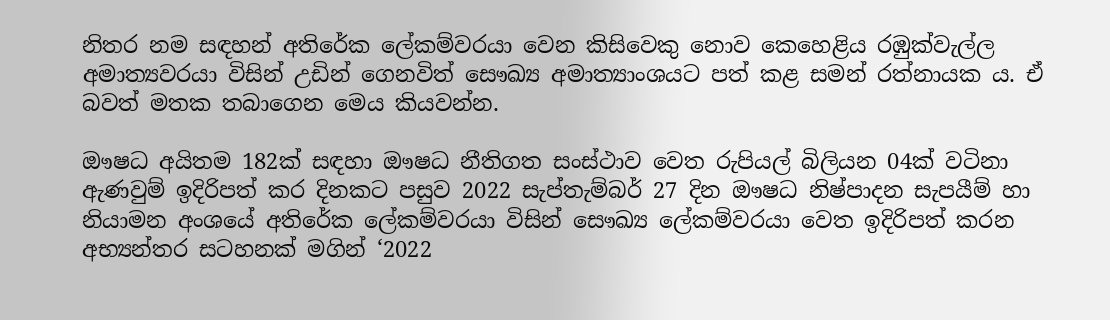නිතර නම සඳහන් අතිරේක ලේකම්වරයා වෙන කිසිවෙකු නොව කෙහෙළිය රඹුක්වැල්ල අමාත්‍යවරයා විසින් උඩින් ගෙනවිත් සෞඛ්‍ය අමාත්‍යාංශයට පත් කළ සමන් රත්නායක ය. ඒ බවත් මතක තබාගෙන මෙය කියවන්න.

ඖෂධ අයිතම 182ක් සඳහා ඖෂධ නීතිගත සංස්ථාව වෙත රුපියල් බිලියන 04ක් වටිනා ඇණවුම් ඉදිරිපත් කර දිනකට පසුව 2022 සැප්තැම්බර් 27 දින ඖෂධ නිෂ්පාදන සැපයීම් හා නියාමන අංශයේ අතිරේක ලේකම්වරයා විසින් සෞඛ්‍ය ලේකම්වරයා වෙත ඉදිරිපත් කරන අභ්‍යන්තර සටහනක් මගින් ‘2022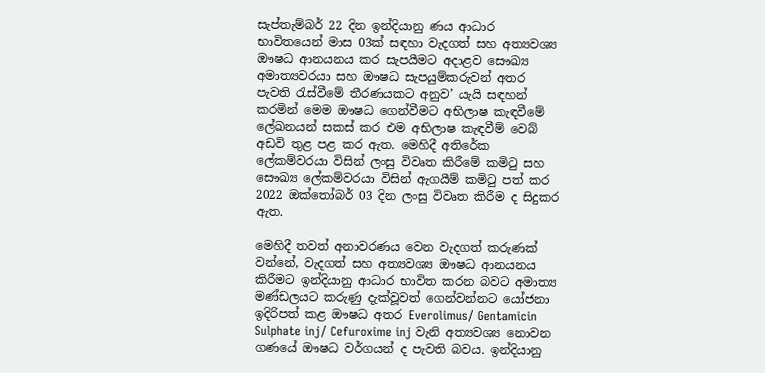සැප්තැම්බර් 22 දින ඉන්දියානු ණය ආධාර භාවිතයෙන් මාස 03ක් සඳහා වැදගත් සහ අත්‍යවශ්‍ය ඖෂධ ආනයනය කර සැපයීමට අදාළව සෞඛ්‍ය අමාත්‍යවරයා සහ ඖෂධ සැපයුම්කරුවන් අතර පැවති රැස්වීමේ තීරණයකට අනුව’ යැයි සඳහන් කරමින් මෙම ඖෂධ ගෙන්වීමට අභිලාෂ කැඳවීමේ ලේඛනයන් සකස් කර එම අභිලාෂ කැඳවීම් වෙබ් අඩවි තුළ පළ කර ඇත. මෙහිදී අතිරේක ලේකම්වරයා විසින් ලංසු විවෘත කිරීමේ කමිටු සහ සෞඛ්‍ය ලේකම්වරයා විසින් ඇගයීම් කමිටු පත් කර 2022 ඔක්තෝබර් 03 දින ලංසු විවෘත කිරීම ද සිදුකර ඇත.

මෙහිදී තවත් අනාවරණය වෙන වැදගත් කරුණක් වන්නේ, වැදගත් සහ අත්‍යවශ්‍ය ඖෂධ ආනයනය කිරීමට ඉන්දියානු ආධාර භාවිත කරන බවට අමාත්‍ය මණ්ඩලයට කරුණු දැක්වූවත් ගෙන්වන්නට යෝජනා ඉදිරිපත් කළ ඖෂධ අතර Everolimus/ Gentamicin Sulphate inj/ Cefuroxime inj වැනි අත්‍යවශ්‍ය නොවන ගණයේ ඖෂධ වර්ගයන් ද පැවති බවය. ඉන්දියානු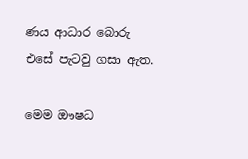ණය ආධාර බොරු එසේ පැටවු ගසා ඇත.

මෙම ඖෂධ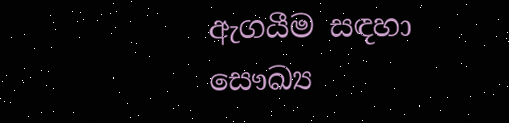ඇගයීම සඳහා සෞඛ්‍ය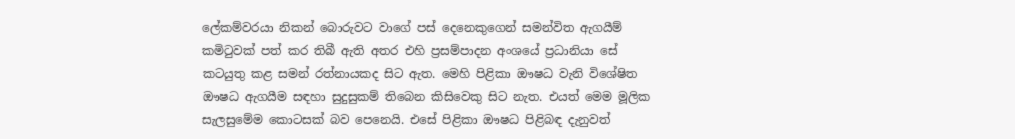ලේකම්වරයා නිකන් බොරුවට වාගේ පස් දෙනෙකුගෙන් සමන්විත ඇගයීම් කමිටුවක් පත් කර තිබී ඇති අතර එහි ප්‍රසම්පාදන අංශයේ ප්‍රධානියා සේ කටයුතු කළ සමන් රත්නායකද සිට ඇත. මෙහි පිළිකා ඖෂධ වැනි විශේෂිත ඖෂධ ඇගයීම සඳහා සුදුසුකම් තිබෙන කිසිවෙකු සිට නැත. එයත් මෙම මූලික සැලසුමේම කොටසක් බව පෙනෙයි. එසේ පිළිකා ඖෂධ පිළිබඳ දැනුවත්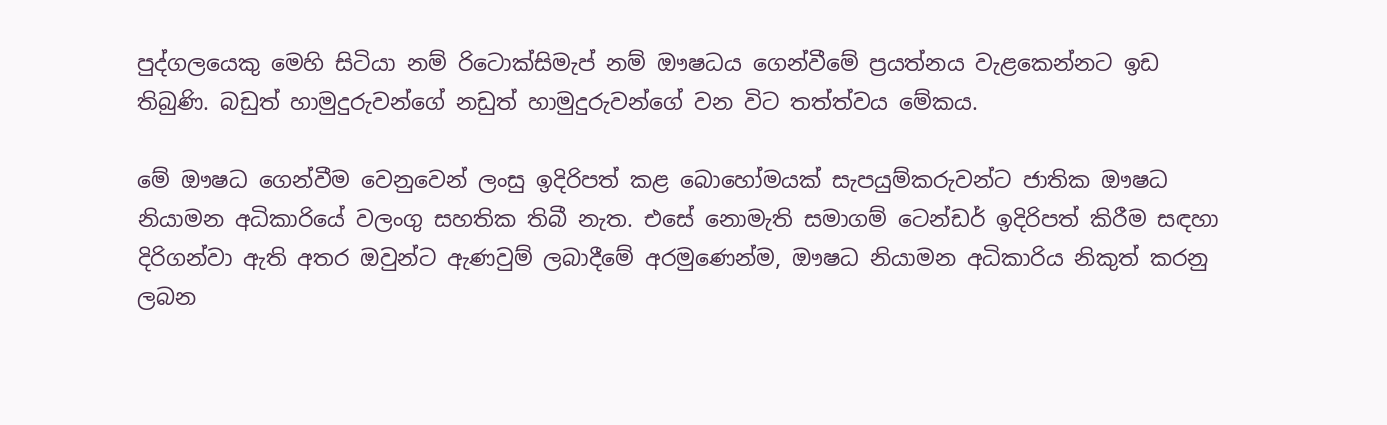පුද්ගලයෙකු මෙහි සිටියා නම් රිටොක්සිමැප් නම් ඖෂධය ගෙන්වීමේ ප්‍රයත්නය වැළකෙන්නට ඉඩ තිබුණි. බඩුත් හාමුදුරුවන්ගේ නඩුත් හාමුදුරුවන්ගේ වන විට තත්ත්වය මේකය.

මේ ඖෂධ ගෙන්වීම වෙනුවෙන් ලංසු ඉදිරිපත් කළ බොහෝමයක් සැපයුම්කරුවන්ට ජාතික ඖෂධ නියාමන අධිකාරියේ වලංගු සහතික තිබී නැත. එසේ නොමැති සමාගම් ටෙන්ඩර් ඉදිරිපත් කිරීම සඳහා දිරිගන්වා ඇති අතර ඔවුන්ට ඇණවුම් ලබාදීමේ අරමුණෙන්ම, ඖෂධ නියාමන අධිකාරිය නිකුත් කරනු ලබන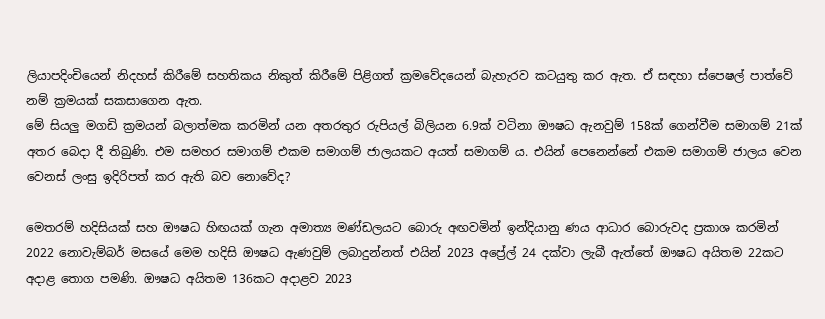ලියාපදිංචියෙන් නිදහස් කිරීමේ සහතිකය නිකුත් කිරීමේ පිළිගත් ක්‍රමවේදයෙන් බැහැරව කටයුතු කර ඇත. ඒ සඳහා ස්පෙෂල් පාත්වේ නම් ක්‍රමයක් සකසාගෙන ඇත.
මේ සියලු මගඩි ක්‍රමයන් බලාත්මක කරමින් යන අතරතුර රුපියල් බිලියන 6.9ක් වටිනා ඖෂධ ඇනවුම් 158ක් ගෙන්වීම සමාගම් 21ක් අතර බෙදා දී තිබුණි. එම සමහර සමාගම් එකම සමාගම් ජාලයකට අයත් සමාගම් ය. එයින් පෙනෙන්නේ එකම සමාගම් ජාලය වෙන වෙනස් ලංසු ඉදිරිපත් කර ඇති බව නොවේද?

මෙතරම් හදිසියක් සහ ඖෂධ හිඟයක් ගැන අමාත්‍ය මණ්ඩලයට බොරු අඟවමින් ඉන්දියානු ණය ආධාර බොරුවද ප්‍රකාශ කරමින් 2022 නොවැම්බර් මසයේ මෙම හදිසි ඖෂධ ඇණවුම් ලබාදුන්නත් එයින් 2023 අප්‍රේල් 24 දක්වා ලැබී ඇත්තේ ඖෂධ අයිතම 22කට අදාළ තොග පමණි. ඖෂධ අයිතම 136කට අදාළව 2023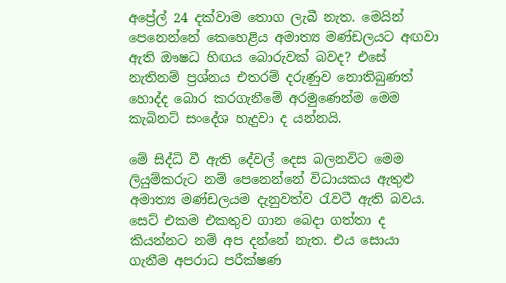අප්‍රේල් 24 දක්වාම තොග ලැබී නැත. මෙයින් පෙනෙන්නේ කෙහෙළිය අමාත්‍ය මණ්ඩලයට අඟවා ඇති ඖෂධ හිඟය බොරුවක් බවද? එසේ නැතිනම් ප්‍රශ්නය එතරම් දරුණුව නොතිබුණත් හොද්ද බොර කරගැනීමේ අරමුණෙන්ම මෙම කැබිනට් සංදේශ හැදුවා ද යන්නයි.

මේ සිද්ධි වී ඇති දේවල් දෙස බලනවිට මෙම ලියුම්කරුට නම් පෙනෙන්නේ විධායකය ඇතුළු අමාත්‍ය මණ්ඩලයම දැනුවත්ව රැවටී ඇති බවය. සෙට් එකම එකතුව ගාන බෙදා ගත්තා ද කියන්නට නම් අප දන්නේ නැත. එය සොයා ගැනීම අපරාධ පරීක්ෂණ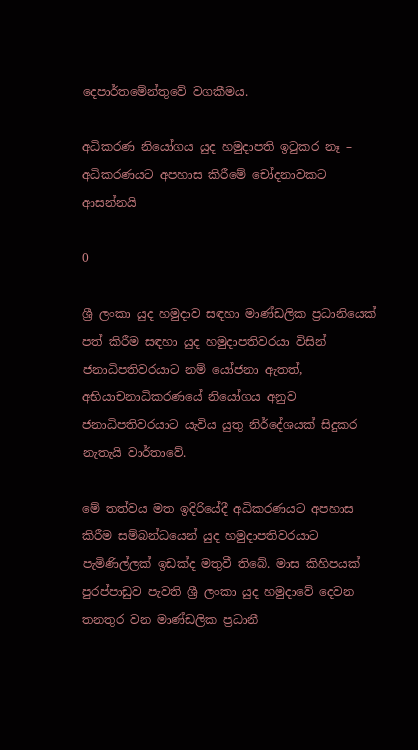දෙපාර්තමේන්තුවේ වගකීමය.

අධිකරණ නියෝගය යුද හමුදාපති ඉටුකර නෑ – අධිකරණයට අපහාස කිරීමේ චෝදනාවකට ආසන්නයි

0

ශ්‍රී ලංකා යුද හමුදාව සඳහා මාණ්ඩලික ප්‍රධානියෙක් පත් කිරීම සඳහා යුද හමුදාපතිවරයා විසින් ජනාධිපතිවරයාට නම් යෝජනා ඇතත්, අභියාචනාධිකරණයේ නියෝගය අනුව ජනාධිපතිවරයාට යැවිය යුතු නිර්දේශයක් සිදුකර නැතැයි වාර්තාවේ.

මේ තත්වය මත ඉදිරියේදී අධිකරණයට අපහාස කිරීම සම්බන්ධයෙන් යුද හමුදාපතිවරයාට පැමිණිල්ලක් ඉඩක්ද මතුවී තිබේ. මාස කිහිපයක් පුරප්පාඩුව පැවති ශ්‍රී ලංකා යුද හමුදාවේ දෙවන තනතුර වන මාණ්ඩලික ප්‍රධානී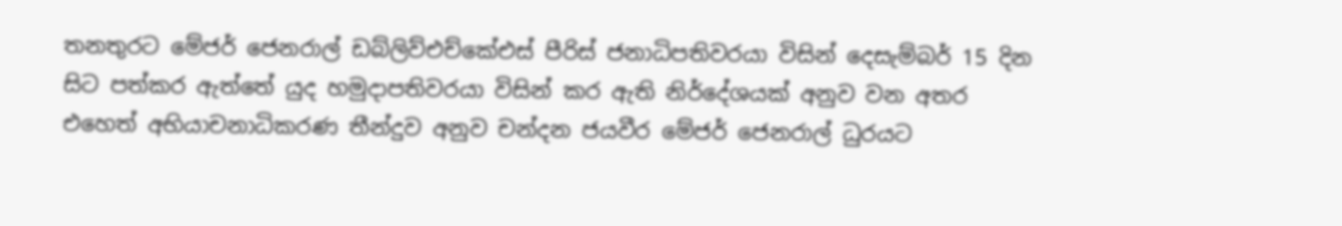තනතුරට මේජර් ජෙනරාල් ඩබ්ලිව්එච්කේඑස් පීරිස් ජනාධිපතිවරයා විසින් දෙසැම්බර් 15 දින සිට පත්කර ඇත්තේ යුද හමුදාපතිවරයා විසින් කර ඇති නිර්දේශයක් අනුව වන අතර එහෙත් අභියාචනාධිකරණ තීන්දුව අනුව චන්දන ජයවීර මේජර් ජෙනරාල් ධුරයට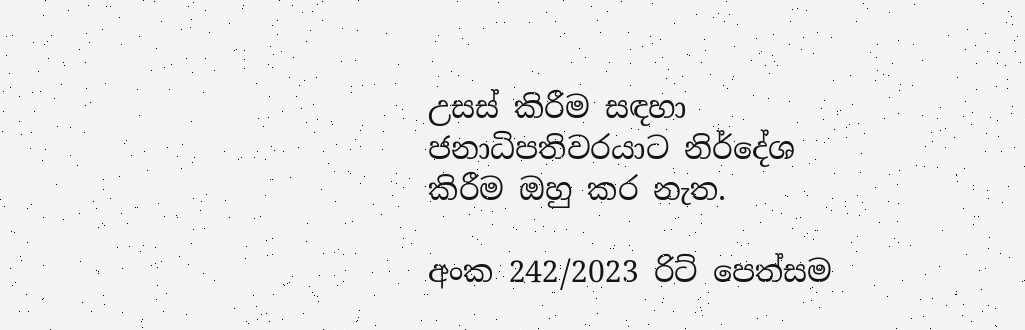උසස් කිරීම සඳහා ජනාධිපතිවරයාට නිර්දේශ කිරීම ඔහු කර නැත.

අංක 242/2023 රිට් පෙත්සම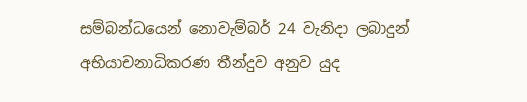සම්බන්ධයෙන් නොවැම්බර් 24 වැනිදා ලබාදුන් අභියාචනාධිකරණ තීන්දුව අනුව යුද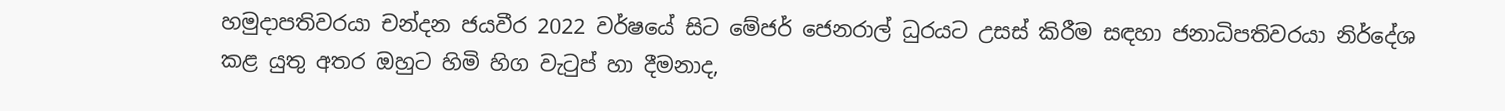හමුදාපතිවරයා චන්දන ජයවීර 2022 වර්ෂයේ සිට මේජර් ජෙනරාල් ධුරයට උසස් කිරීම සඳහා ජනාධිපතිවරයා නිර්දේශ කළ යුතු අතර ඔහුට හිමි හිග වැටුප් හා දීමනාද,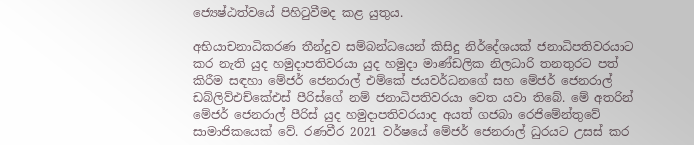ජ්‍යෙෂ්ඨත්වයේ පිහිටුවීමද කළ යුතුය.

අභියාචනාධිකරණ තීන්දුව සම්බන්ධයෙන් කිසිදු නිර්දේශයක් ජනාධිපතිවරයාට කර නැති යුද හමුදාපතිවරයා යුද හමුදා මාණ්ඩලික නිලධාරි තනතුරට පත් කිරීම සඳහා මේජර් ජෙනරාල් එම්කේ ජයවර්ධනගේ සහ මේජර් ජෙනරාල් ඩබ්ලිව්එච්කේඑස් පීරිස්ගේ නම් ජනාධිපතිවරයා වෙත යවා තිබේ. මේ අතරින් මේජර් ජෙනරාල් පීරිස් යුද හමුදාපතිවරයාද අයත් ගජබා රෙජිමේන්තුවේ සාමාජිකයෙක් වේ. රණවීර 2021 වර්ෂයේ මේජර් ජෙනරාල් ධුරයට උසස් කර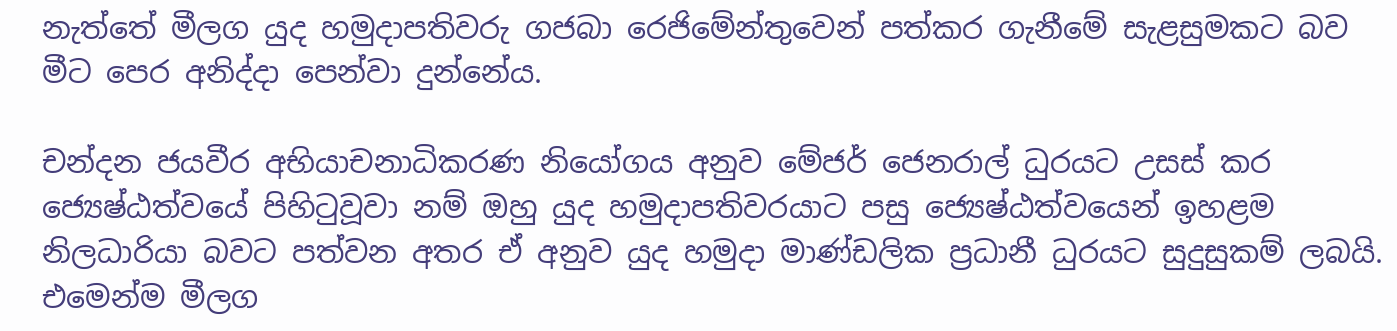නැත්තේ මීලග යුද හමුදාපතිවරු ගජබා රෙජිමේන්තුවෙන් පත්කර ගැනීමේ සැළසුමකට බව මීට පෙර අනිද්දා පෙන්වා දුන්නේය.

චන්දන ජයවීර අභියාචනාධිකරණ නියෝගය අනුව මේජර් ජෙනරාල් ධුරයට උසස් කර ජ්‍යෙෂ්ඨත්වයේ පිහිටුවූවා නම් ඔහු යුද හමුදාපතිවරයාට පසු ජ්‍යෙෂ්ඨත්වයෙන් ඉහළම නිලධාරියා බවට පත්වන අතර ඒ අනුව යුද හමුදා මාණ්ඩලික ප්‍රධානී ධුරයට සුදුසුකම් ලබයි. එමෙන්ම මීලග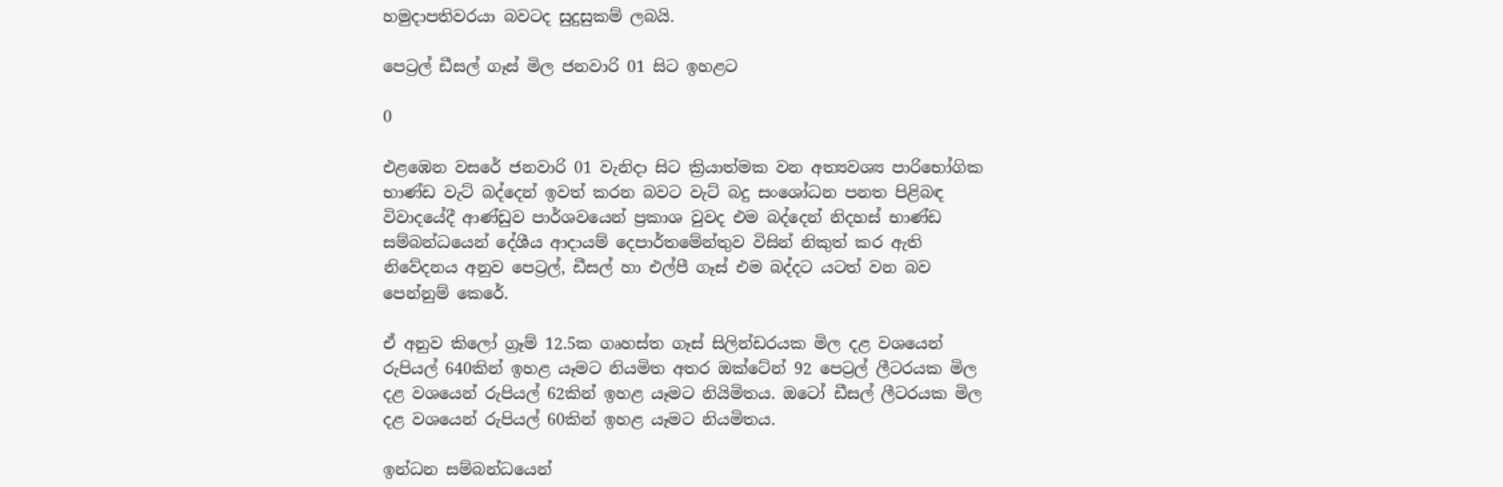හමුදාපතිවරයා බවටද සුදුසුකම් ලබයි.

පෙට්‍රල් ඩීසල් ගෑස් මිල ජනවාරි 01 සිට ඉහළට

0

එළඹෙන වසරේ ජනවාරි 01 වැනිදා සිට ක්‍රියාත්මක වන අත්‍යවශ්‍ය පාරිභෝගික භාණ්ඩ වැට් බද්දෙන් ඉවත් කරන බවට වැට් බදු සංශෝධන පනත පිළිබඳ විවාදයේදී ආණ්ඩුව පාර්ශවයෙන් ප්‍රකාශ වුවද එම බද්දෙන් නිදහස් භාණ්ඩ සම්බන්ධයෙන් දේශීය ආදායම් දෙපාර්තමේන්තුව විසින් නිකුත් කර ඇති නිවේදනය අනුව පෙට්‍රල්, ඩීසල් හා එල්පී ගෑස් එම බද්දට යටත් වන බව පෙන්නුම් කෙරේ.

ඒ අනුව කිලෝ ග්‍රෑම් 12.5ක ගෘහස්ත ගෑස් සිලින්ඩරයක මිල දළ වශයෙන් රුපියල් 640කින් ඉහළ යෑමට නියමිත අතර ඔක්ටේන් 92 පෙට්‍රල් ලීටරයක මිල දළ වශයෙන් රුපියල් 62කින් ඉහළ යෑමට නියිමිතය. ඔටෝ ඩීසල් ලීටරයක මිල දළ වශයෙන් රුපියල් 60කින් ඉහළ යෑමට නියමිතය.

ඉන්ධන සම්බන්ධයෙන්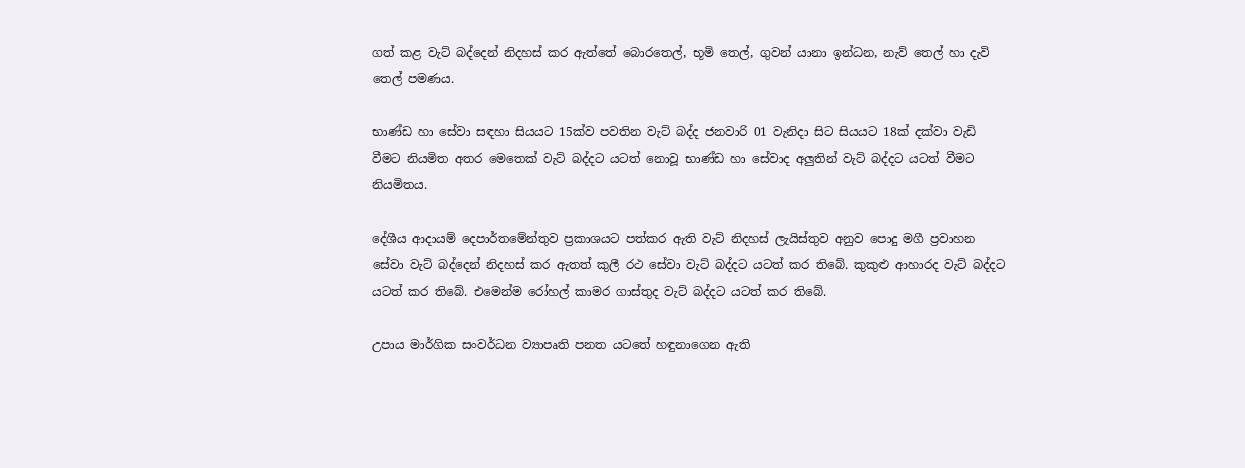ගත් කළ වැට් බද්දෙන් නිදහස් කර ඇත්තේ බොරතෙල්, භූමි තෙල්, ගුවන් යානා ඉන්ධන, නැව් තෙල් හා දැවි තෙල් පමණය.

භාණ්ඩ හා සේවා සඳහා සියයට 15ක්ව පවතින වැට් බද්ද ජනවාරි 01 වැනිදා සිට සියයට 18ක් දක්වා වැඩි වීමට නියමිත අතර මෙතෙක් වැට් බද්දට යටත් නොවූ භාණ්ඩ හා සේවාද අලුතින් වැට් බද්දට යටත් වීමට නියමිතය.

දේශීය ආදායම් දෙපාර්තමේන්තුව ප්‍රකාශයට පත්කර ඇති වැට් නිදහස් ලැයිස්තුව අනුව පොදු මගී ප්‍රවාහන සේවා වැට් බද්දෙන් නිදහස් කර ඇතත් කුලී රථ සේවා වැට් බද්දට යටත් කර තිබේ. කුකුළු ආහාරද වැට් බද්දට යටත් කර තිබේ. එමෙන්ම රෝහල් කාමර ගාස්තුද වැට් බද්දට යටත් කර තිබේ.

උපාය මාර්ගික සංවර්ධන ව්‍යාපෘති පනත යටතේ හඳුනාගෙන ඇති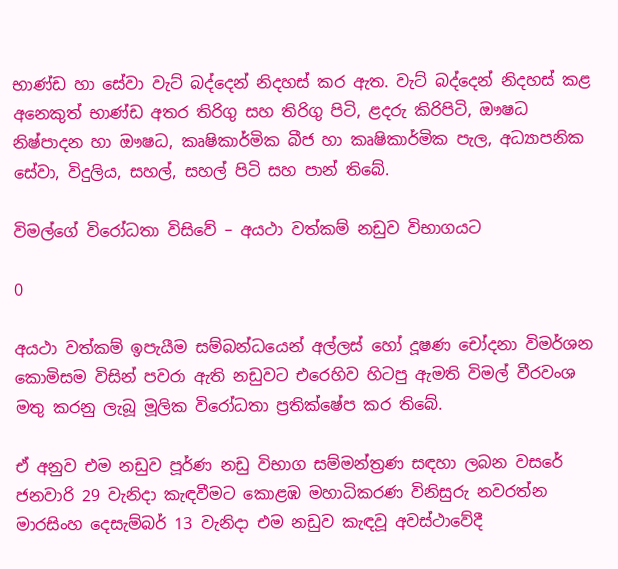භාණ්ඩ හා සේවා වැට් බද්දෙන් නිදහස් කර ඇත. වැට් බද්දෙන් නිදහස් කළ අනෙකුත් භාණ්ඩ අතර තිරිගු සහ තිරිගු පිටි, ළදරු කිරිපිටි, ඖෂධ නිෂ්පාදන හා ඖෂධ, කෘෂිකාර්මික බීජ හා කෘෂිකාර්මික පැල, අධ්‍යාපනික සේවා, විදුලිය, සහල්, සහල් පිටි සහ පාන් තිබේ.

විමල්ගේ විරෝධතා විසිවේ – අයථා වත්කම් නඩුව විභාගයට

0

අයථා වත්කම් ඉපැයීම සම්බන්ධයෙන් අල්ලස් හෝ දූෂණ චෝදනා විමර්ශන කොමිසම විසින් පවරා ඇති නඩුවට එරෙහිව හිටපු ඇමති විමල් වීරවංශ මතු කරනු ලැබූ මූලික විරෝධතා ප්‍රතික්ෂේප කර තිබේ.

ඒ අනුව එම නඩුව පූර්ණ නඩු විභාග සම්මන්ත්‍රණ සඳහා ලබන වසරේ ජනවාරි 29 වැනිදා කැඳවීමට කොළඹ මහාධිකරණ විනිසුරු නවරත්න මාරසිංහ දෙසැම්බර් 13 වැනිදා එම නඩුව කැඳවූ අවස්ථාවේදී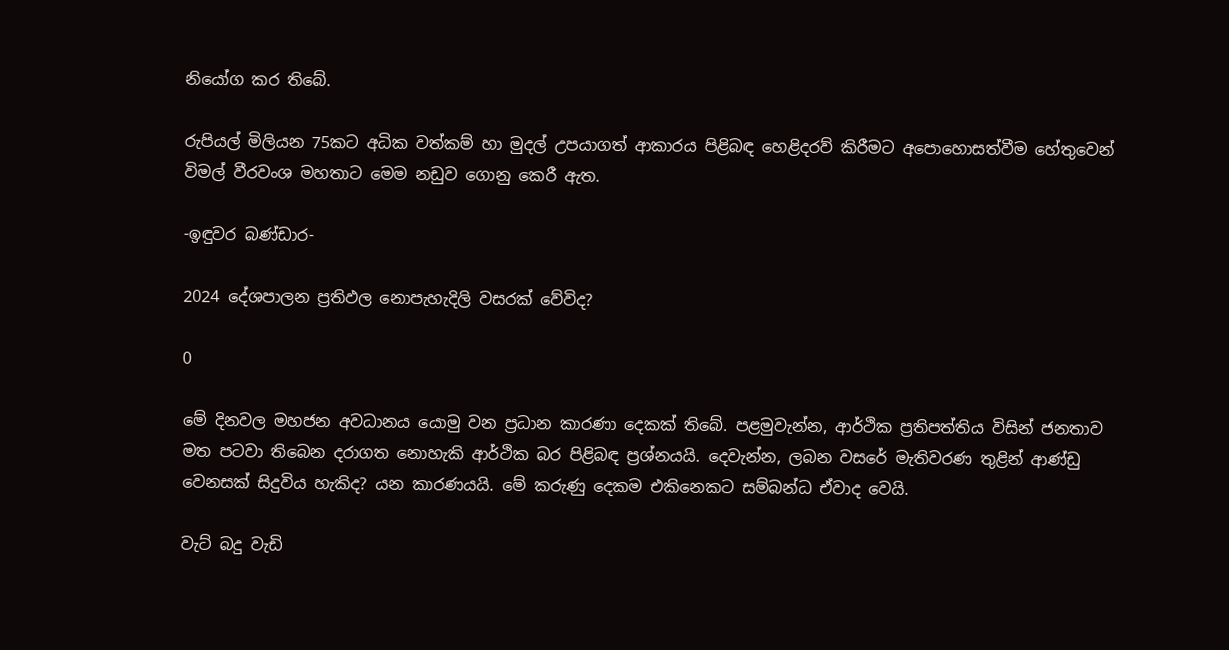නියෝග කර තිබේ.

රුපියල් මිලියන 75කට අධික වත්කම් හා මුදල් උපයාගත් ආකාරය පිළිබඳ හෙළිදරව් කිරීමට අපොහොසත්වීම හේතුවෙන් විමල් වීරවංශ මහතාට මෙම නඩුව ගොනු කෙරී ඇත.

-ඉඳුවර බණ්ඩාර-

2024 දේශපාලන ප්‍රතිඵල නොපැහැදිලි වසරක් වේවිද?

0

මේ දිනවල මහජන අවධානය යොමු වන ප්‍රධාන කාරණා දෙකක් තිබේ. පළමුවැන්න, ආර්ථික ප්‍රතිපත්තිය විසින් ජනතාව මත පටවා තිබෙන දරාගත නොහැකි ආර්ථික බර පිළිබඳ ප්‍රශ්නයයි. දෙවැන්න, ලබන වසරේ මැතිවරණ තුළින් ආණ්ඩු වෙනසක් සිදුවිය හැකිද? යන කාරණයයි. මේ කරුණු දෙකම එකිනෙකට සම්බන්ධ ඒවාද වෙයි.

වැට් බදු වැඩි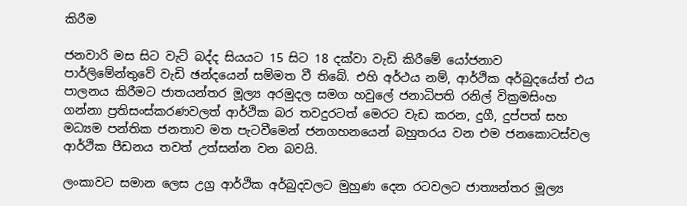කිරීම

ජනවාරි මස සිට වැට් බද්ද සියයට 15 සිට 18 දක්වා වැඩි කිරීමේ යෝජනාව පාර්ලිමේන්තුවේ වැඩි ඡන්දයෙන් සම්මත වී තිබේ. එහි අර්ථය නම්, ආර්ථික අර්බුදයේත් එය පාලනය කිරීමට ජාතයන්තර මූල්‍ය අරමුදල සමග හවුලේ ජනාධිපති රනිල් වික්‍රමසිංහ ගන්නා ප්‍රතිසංස්කරණවලත් ආර්ථික බර තවදුරටත් මෙරට වැඩ කරන, දුගී, දුප්පත් සහ මධ්‍යම පන්තික ජනතාව මත පැටවීමෙන් ජනගහනයෙන් බහුතරය වන එම ජනකොටස්වල ආර්ථික පීඩනය තවත් උත්සන්න වන බවයි.

ලංකාවට සමාන ලෙස උග්‍ර ආර්ථික අර්බුදවලට මුහුණ දෙන රටවලට ජාත්‍යන්තර මූල්‍ය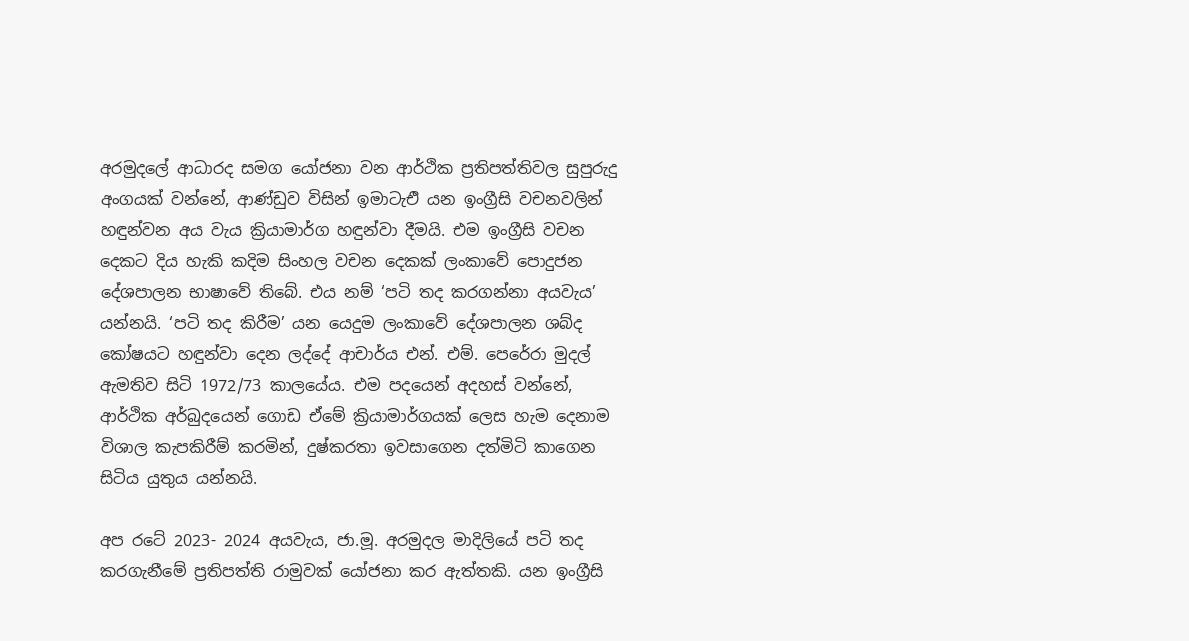අරමුදලේ ආධාරද සමග යෝජනා වන ආර්ථික ප්‍රතිපත්තිවල සුපුරුදු අංගයක් වන්නේ, ආණ්ඩුව විසින් ඉමාටැඑි යන ඉංග්‍රීසි වචනවලින් හඳුන්වන අය වැය ක්‍රියාමාර්ග හඳුන්වා දීමයි. එම ඉංග්‍රීසි වචන දෙකට දිය හැකි කදිම සිංහල වචන දෙකක් ලංකාවේ පොදුජන දේශපාලන භාෂාවේ තිබේ. එය නම් ‘පටි තද කරගන්නා අයවැය’ යන්නයි. ‘පටි තද කිරීම’ යන යෙදුම ලංකාවේ දේශපාලන ශබ්ද කෝෂයට හඳුන්වා දෙන ලද්දේ ආචාර්ය එන්. එම්. පෙරේරා මුදල් ඇමතිව සිටි 1972/73 කාලයේය. එම පදයෙන් අදහස් වන්නේ, ආර්ථික අර්බුදයෙන් ගොඩ ඒමේ ක්‍රියාමාර්ගයක් ලෙස හැම දෙනාම විශාල කැපකිරීම් කරමින්, දුෂ්කරතා ඉවසාගෙන දත්මිටි කාගෙන සිටිය යුතුය යන්නයි.

අප රටේ 2023- 2024 අයවැය, ජා.මූ. අරමුදල මාදිලියේ පටි තද කරගැනීමේ ප්‍රතිපත්ති රාමුවක් යෝජනා කර ඇත්තකි. යන ඉංග්‍රීසි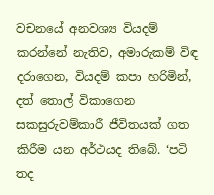වචනයේ අනවශ්‍ය වියදම් කරන්නේ නැතිව, අමාරුකම් විඳ දරාගෙන, වියදම් කපා හරිමින්, දත් තොල් විකාගෙන සකසුරුවම්කාරී ජීවිතයක් ගත කිරීම යන අර්ථයද තිබේ. ‘පටි තද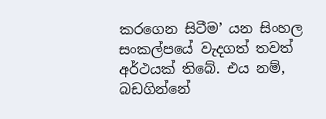කරගෙන සිටීම’ යන සිංහල සංකල්පයේ වැදගත් තවත් අර්ථයක් තිබේ. එය නම්, බඩගින්නේ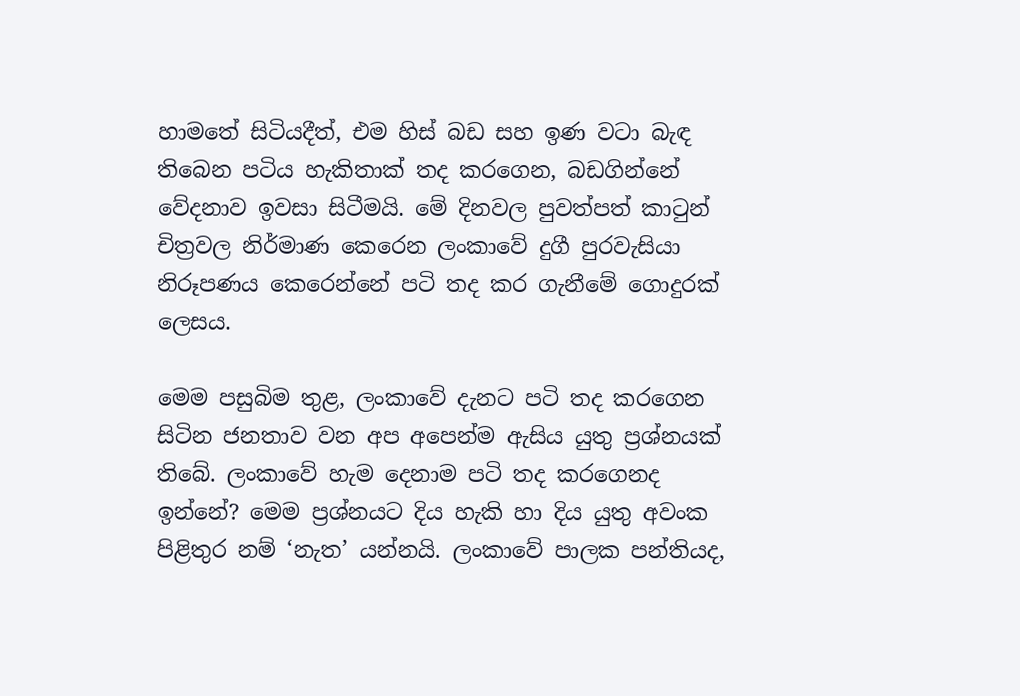හාමතේ සිටියදීත්, එම හිස් බඩ සහ ඉණ වටා බැඳ තිබෙන පටිය හැකිතාක් තද කරගෙන, බඩගින්නේ වේදනාව ඉවසා සිටීමයි. මේ දිනවල පුවත්පත් කාටුන් චිත්‍රවල නිර්මාණ කෙරෙන ලංකාවේ දුගී පුරවැසියා නිරූපණය කෙරෙන්නේ පටි තද කර ගැනීමේ ගොදුරක් ලෙසය.

මෙම පසුබිම තුළ, ලංකාවේ දැනට පටි තද කරගෙන සිටින ජනතාව වන අප අපෙන්ම ඇසිය යුතු ප්‍රශ්නයක් තිබේ. ලංකාවේ හැම දෙනාම පටි තද කරගෙනද ඉන්නේ? මෙම ප්‍රශ්නයට දිය හැකි හා දිය යුතු අවංක පිළිතුර නම් ‘නැත’ යන්නයි. ලංකාවේ පාලක පන්තියද,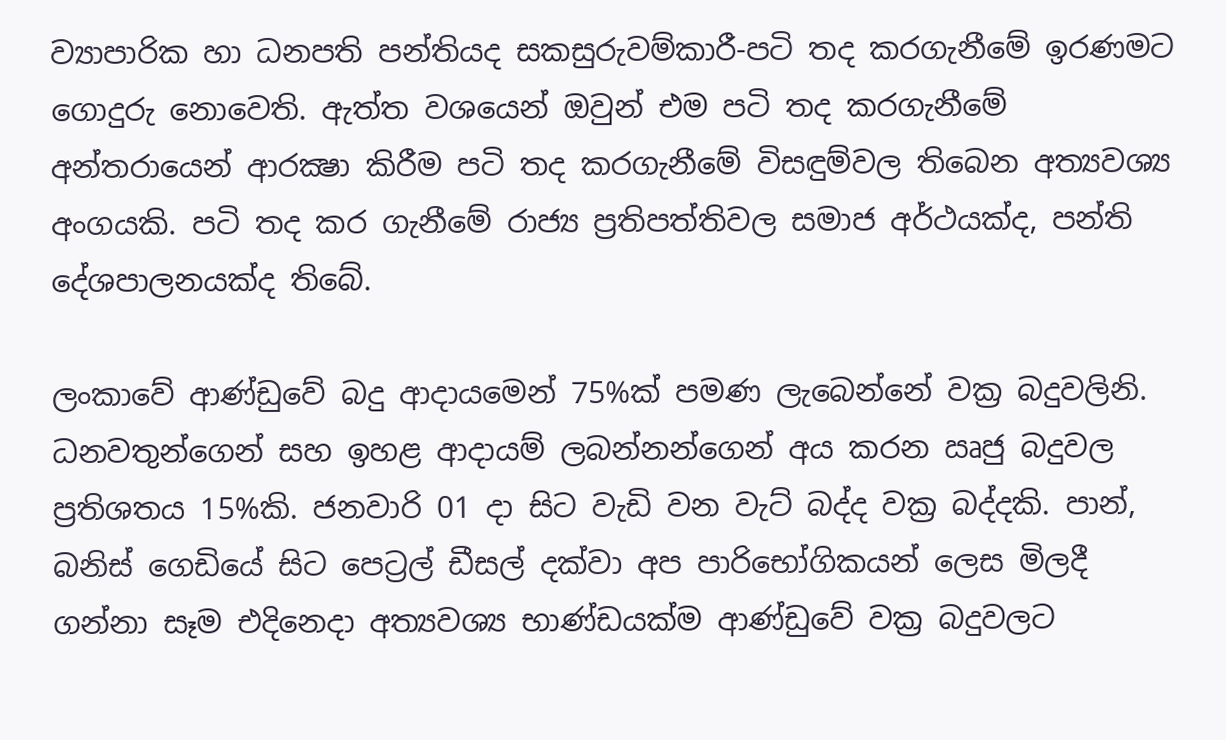ව්‍යාපාරික හා ධනපති පන්තියද සකසුරුවම්කාරී-පටි තද කරගැනීමේ ඉරණමට ගොදුරු නොවෙති. ඇත්ත වශයෙන් ඔවුන් එම පටි තද කරගැනීමේ අන්තරායෙන් ආරක්‍ෂා කිරීම පටි තද කරගැනීමේ විසඳුම්වල තිබෙන අත්‍යවශ්‍ය අංගයකි. පටි තද කර ගැනීමේ රාජ්‍ය ප්‍රතිපත්තිවල සමාජ අර්ථයක්ද, පන්ති දේශපාලනයක්ද තිබේ.

ලංකාවේ ආණ්ඩුවේ බදු ආදායමෙන් 75%ක් පමණ ලැබෙන්නේ වක්‍ර බදුවලිනි. ධනවතුන්ගෙන් සහ ඉහළ ආදායම් ලබන්නන්ගෙන් අය කරන ඍජු බදුවල ප්‍රතිශතය 15%කි. ජනවාරි 01 දා සිට වැඩි වන වැට් බද්ද වක්‍ර බද්දකි. පාන්, බනිස් ගෙඩියේ සිට පෙට්‍රල් ඩීසල් දක්වා අප පාරිභෝගිකයන් ලෙස මිලදී ගන්නා සෑම එදිනෙදා අත්‍යවශ්‍ය භාණ්ඩයක්ම ආණ්ඩුවේ වක්‍ර බදුවලට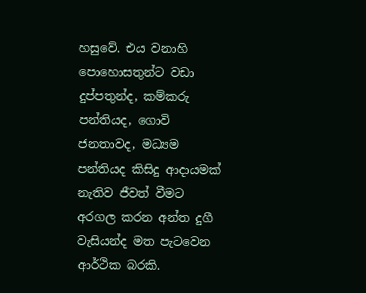හසුවේ. එය වනාහි පොහොසතුන්ට වඩා දුප්පතුන්ද, කම්කරු පන්තියද, ගොවි ජනතාවද, මධ්‍යම පන්තියද කිසිදු ආදායමක් නැතිව ජීවත් වීමට අරගල කරන අන්ත දුගී වැසියන්ද මත පැටවෙන ආර්ථික බරකි.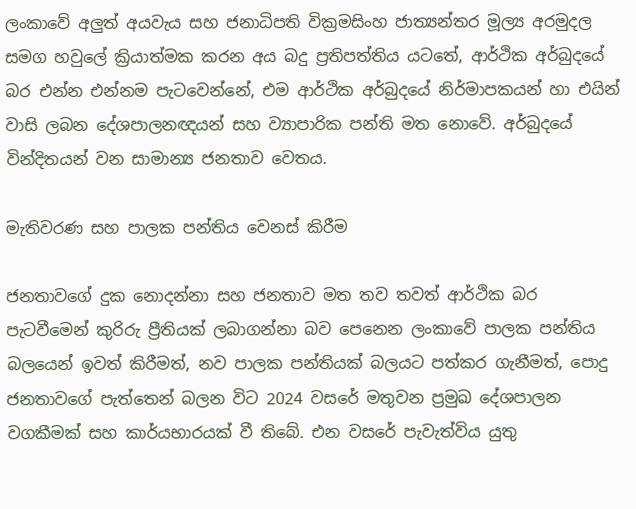ලංකාවේ අලුත් අයවැය සහ ජනාධිපති වික්‍රමසිංහ ජාත්‍යන්තර මූල්‍ය අරමුදල සමග හවුලේ ක්‍රියාත්මක කරන අය බදු ප්‍රතිපත්තිය යටතේ, ආර්ථික අර්බුදයේ බර එන්න එන්නම පැටවෙන්නේ, එම ආර්ථික අර්බුදයේ නිර්මාපකයන් හා එයින් වාසි ලබන දේශපාලනඥයන් සහ ව්‍යාපාරික පන්ති මත නොවේ. අර්බුදයේ වින්දිතයන් වන සාමාන්‍ය ජනතාව වෙතය.

මැතිවරණ සහ පාලක පන්තිය වෙනස් කිරීම

ජනතාවගේ දුක නොදන්නා සහ ජනතාව මත තව තවත් ආර්ථික බර පැටවීමෙන් කුරිරු ප්‍රීතියක් ලබාගන්නා බව පෙනෙන ලංකාවේ පාලක පන්තිය බලයෙන් ඉවත් කිරීමත්, නව පාලක පන්තියක් බලයට පත්කර ගැනීමත්, පොදු ජනතාවගේ පැත්තෙන් බලන විට 2024 වසරේ මතුවන ප්‍රමුඛ දේශපාලන වගකීමක් සහ කාර්යභාරයක් වී තිබේ. එන වසරේ පැවැත්විය යුතු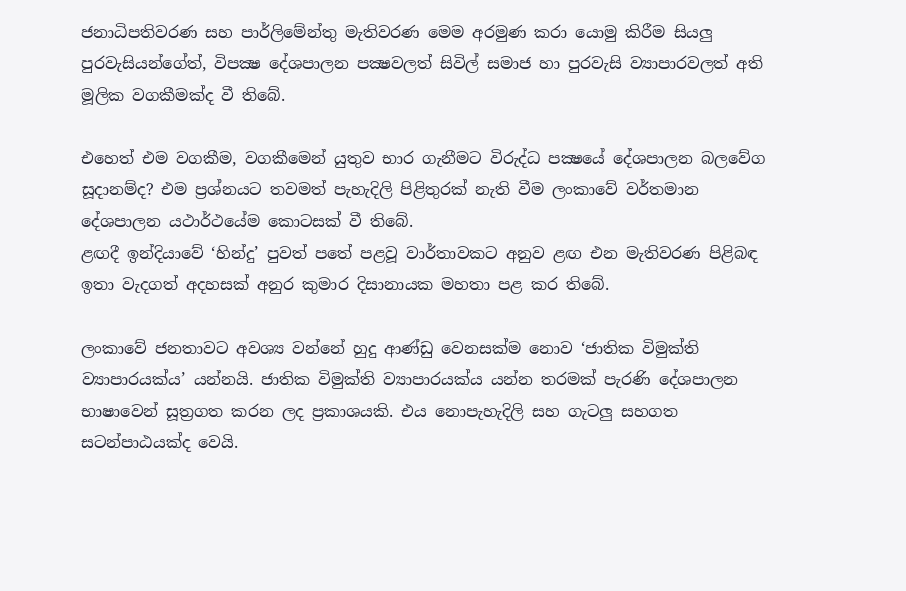ජනාධිපතිවරණ සහ පාර්ලිමේන්තු මැතිවරණ මෙම අරමුණ කරා යොමු කිරීම සියලු පුරවැසියන්ගේත්, විපක්‍ෂ දේශපාලන පක්‍ෂවලත් සිවිල් සමාජ හා පුරවැසි ව්‍යාපාරවලත් අති මූලික වගකීමක්ද වී තිබේ.

එහෙත් එම වගකීම, වගකීමෙන් යුතුව භාර ගැනීමට විරුද්ධ පක්‍ෂයේ දේශපාලන බලවේග සූදානම්ද? එම ප්‍රශ්නයට තවමත් පැහැදිලි පිළිතුරක් නැති වීම ලංකාවේ වර්තමාන දේශපාලන යථාර්ථයේම කොටසක් වී තිබේ.
ළඟදී ඉන්දියාවේ ‘හින්දු’ පුවත් පතේ පළවූ වාර්තාවකට අනුව ළඟ එන මැතිවරණ පිළිබඳ ඉතා වැදගත් අදහසක් අනුර කුමාර දිසානායක මහතා පළ කර තිබේ.

ලංකාවේ ජනතාවට අවශ්‍ය වන්නේ හුදු ආණ්ඩු වෙනසක්ම නොව ‘ජාතික විමුක්ති ව්‍යාපාරයක්ය’ යන්නයි. ජාතික විමුක්ති ව්‍යාපාරයක්ය යන්න තරමක් පැරණි දේශපාලන භාෂාවෙන් සූත්‍රගත කරන ලද ප්‍රකාශයකි. එය නොපැහැදිලි සහ ගැටලු සහගත සටන්පාඨයක්ද වෙයි.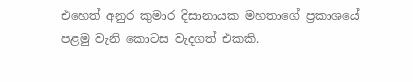එහෙත් අනුර කුමාර දිසානායක මහතාගේ ප්‍රකාශයේ පළමු වැනි කොටස වැදගත් එකකි.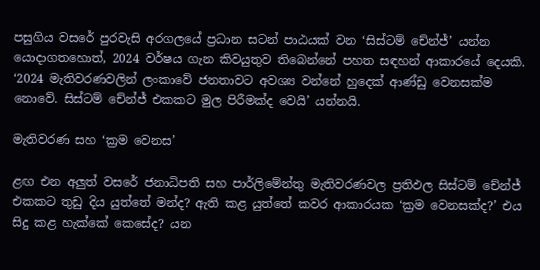පසුගිය වසරේ පුරවැසි අරගලයේ ප්‍රධාන සටන් පාඨයක් වන ‘සිස්ටම් චේන්ජ්’ යන්න යොදාගතහොත්, 2024 වර්ෂය ගැන කිවයුතුව තිබෙන්නේ පහත සඳහන් ආකාරයේ දෙයකි. ‘2024 මැතිවරණවලින් ලංකාවේ ජනතාවට අවශ්‍ය වන්නේ හුදෙක් ආණ්ඩු වෙනසක්ම නොවේ. සිස්ටම් චේන්ජ් එකකට මුල පිරීමක්ද වෙයි’ යන්නයි.

මැතිවරණ සහ ‘ක්‍රම වෙනස’

ළඟ එන අලුත් වසරේ ජනාධිපති සහ පාර්ලිමේන්තු මැතිවරණවල ප්‍රතිඵල සිස්ටම් චේන්ජ් එකකට තුඩු දිය යුත්තේ මන්ද? ඇති කළ යුත්තේ කවර ආකාරයක ‘ක්‍රම වෙනසක්ද?’ එය සිදු කළ හැක්කේ කෙසේද? යන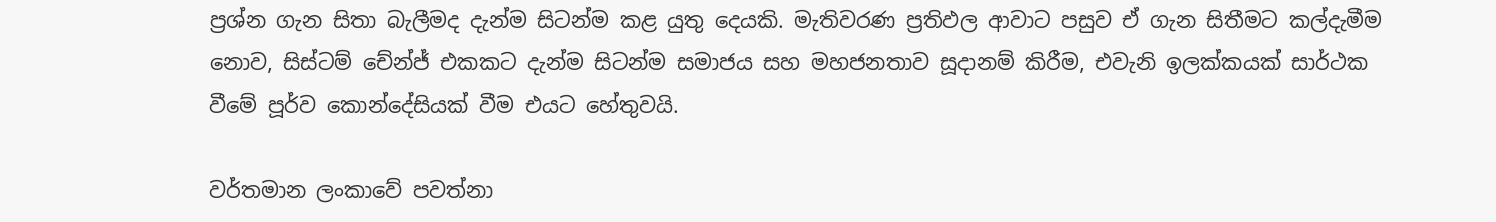ප්‍රශ්න ගැන සිතා බැලීමද දැන්ම සිටන්ම කළ යුතු දෙයකි. මැතිවරණ ප්‍රතිඵල ආවාට පසුව ඒ ගැන සිතීමට කල්දැමීම නොව, සිස්ටම් චේන්ජ් එකකට දැන්ම සිටන්ම සමාජය සහ මහජනතාව සූදානම් කිරීම, එවැනි ඉලක්කයක් සාර්ථක වීමේ පූර්ව කොන්දේසියක් වීම එයට හේතුවයි.

වර්තමාන ලංකාවේ පවත්නා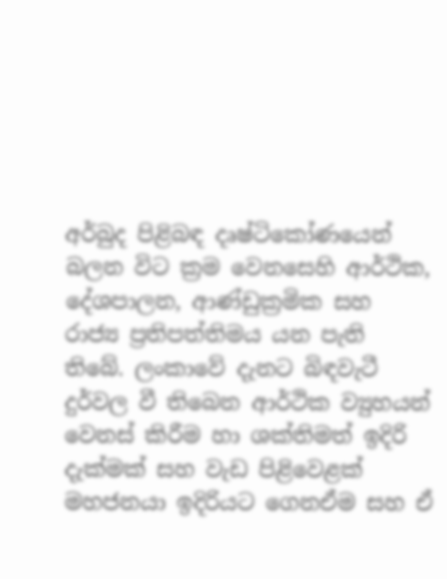අර්බුද පිළිබඳ දෘෂ්ටිකෝණයෙන් බලන විට ක්‍රම වෙනසෙහි ආර්ථික, දේශපාලන, ආණ්ඩුක්‍රමික සහ රාජ්‍ය ප්‍රතිපත්තිමය යන පැති තිබේ. ලංකාවේ දැනට බිඳවැටී දුර්වල වී තිබෙන ආර්ථික ව්‍යුහයන් වෙනස් කිරීම හා ශක්තිමත් ඉදිරි දැක්මක් සහ වැඩ පිළිවෙළක් මහජනයා ඉදිරියට ගෙනඒම සහ ඒ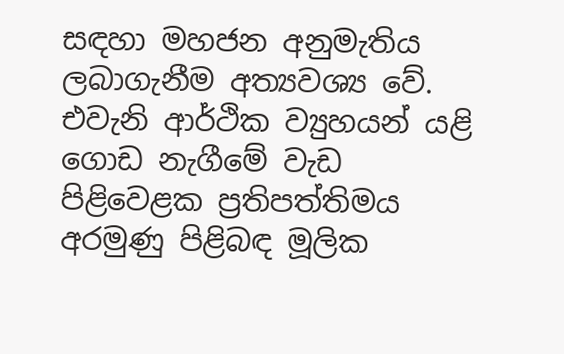සඳහා මහජන අනුමැතිය ලබාගැනීම අත්‍යවශ්‍ය වේ. එවැනි ආර්ථික ව්‍යුහයන් යළි ගොඩ නැගීමේ වැඩ පිළිවෙළක ප්‍රතිපත්තිමය අරමුණු පිළිබඳ මූලික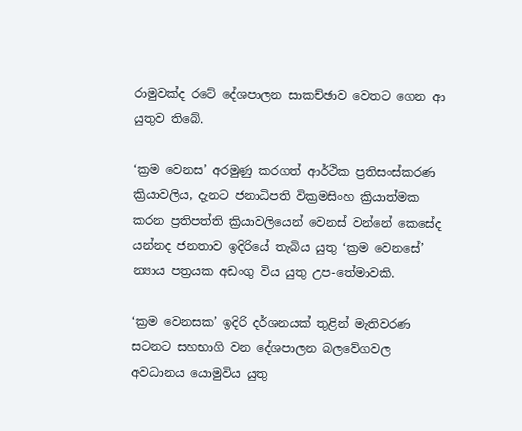රාමුවක්ද රටේ දේශපාලන සාකච්ඡාව වෙතට ගෙන ආ යුතුව තිබේ.

‘ක්‍රම වෙනස’ අරමුණු කරගත් ආර්ථික ප්‍රතිසංස්කරණ ක්‍රියාවලිය, දැනට ජනාධිපති වික්‍රමසිංහ ක්‍රියාත්මක කරන ප්‍රතිපත්ති ක්‍රියාවලියෙන් වෙනස් වන්නේ කෙසේද යන්නද ජනතාව ඉදිරියේ තැබිය යුතු ‘ක්‍රම වෙනසේ’ න්‍යාය පත්‍රයක අඩංගු විය යුතු උප-තේමාවකි.

‘ක්‍රම වෙනසක’ ඉදිරි දර්ශනයක් තුළින් මැතිවරණ සටනට සහභාගි වන දේශපාලන බලවේගවල අවධානය යොමුවිය යුතු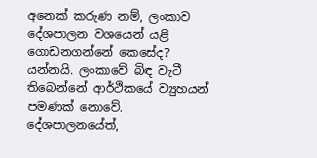අනෙක් කරුණ නම්, ලංකාව දේශපාලන වශයෙන් යළි ගොඩනගන්නේ කෙසේද? යන්නයි. ලංකාවේ බිඳ වැටී තිබෙන්නේ ආර්ථිකයේ ව්‍යුහයන් පමණක් නොවේ. දේශපාලනයේත්,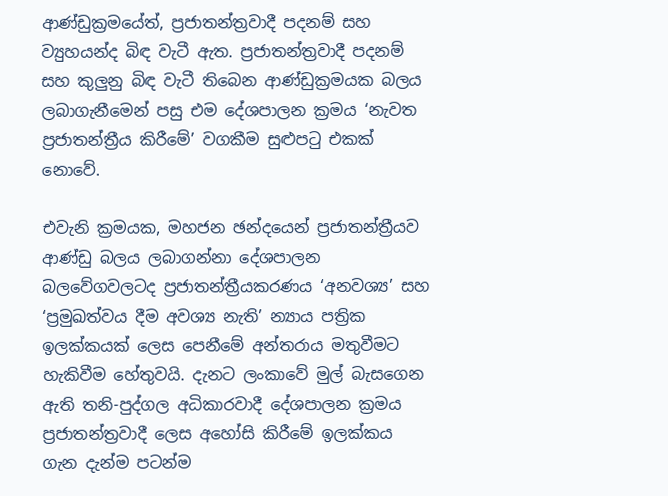ආණ්ඩුක්‍රමයේත්, ප්‍රජාතන්ත්‍රවාදී පදනම් සහ ව්‍යුහයන්ද බිඳ වැටී ඇත. ප්‍රජාතන්ත්‍රවාදී පදනම් සහ කුලුනු බිඳ වැටී තිබෙන ආණ්ඩුක්‍රමයක බලය ලබාගැනීමෙන් පසු එම දේශපාලන ක්‍රමය ‘නැවත ප්‍රජාතන්ත්‍රීය කිරීමේ’ වගකීම සුළුපටු එකක් නොවේ.

එවැනි ක්‍රමයක, මහජන ඡන්දයෙන් ප්‍රජාතන්ත්‍රීයව ආණ්ඩු බලය ලබාගන්නා දේශපාලන බලවේගවලටද ප්‍රජාතන්ත්‍රීයකරණය ‘අනවශ්‍ය’ සහ ‘ප්‍රමුඛත්වය දීම අවශ්‍ය නැති’ න්‍යාය පත්‍රික ඉලක්කයක් ලෙස පෙනීමේ අන්තරාය මතුවීමට හැකිවීම හේතුවයි. දැනට ලංකාවේ මුල් බැසගෙන ඇති තනි-පුද්ගල අධිකාරවාදී දේශපාලන ක්‍රමය ප්‍රජාතන්ත්‍රවාදී ලෙස අහෝසි කිරීමේ ඉලක්කය ගැන දැන්ම පටන්ම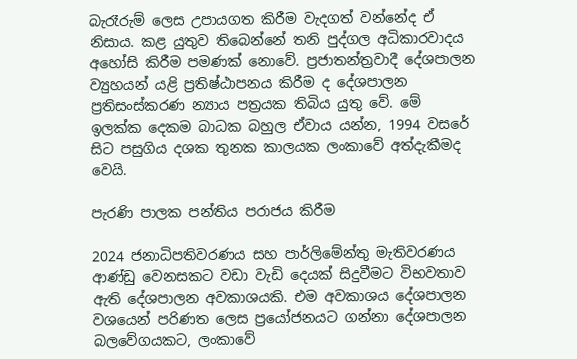බැරෑරුම් ලෙස උපායගත කිරීම වැදගත් වන්නේද ඒ නිසාය. කළ යුතුව තිබෙන්නේ තනි පුද්ගල අධිකාරවාදය අහෝසි කිරීම පමණක් නොවේ. ප්‍රජාතන්ත්‍රවාදී දේශපාලන ව්‍යුහයන් යළි ප්‍රතිෂ්ඨාපනය කිරීම ද දේශපාලන ප්‍රතිසංස්කරණ න්‍යාය පත්‍රයක තිබිය යුතු වේ. මේ ඉලක්ක දෙකම බාධක බහුල ඒවාය යන්න, 1994 වසරේ සිට පසුගිය දශක තුනක කාලයක ලංකාවේ අත්දැකීමද වෙයි.

පැරණි පාලක පන්තිය පරාජය කිරීම

2024 ජනාධිපතිවරණය සහ පාර්ලිමේන්තු මැතිවරණය ආණ්ඩු වෙනසකට වඩා වැඩි දෙයක් සිදුවීමට විභවතාව ඇති දේශපාලන අවකාශයකි. එම අවකාශය දේශපාලන වශයෙන් පරිණත ලෙස ප්‍රයෝජනයට ගන්නා දේශපාලන බලවේගයකට, ලංකාවේ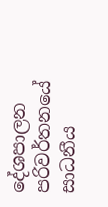දේශපාලන පරිවර්තනයේ සාධනීය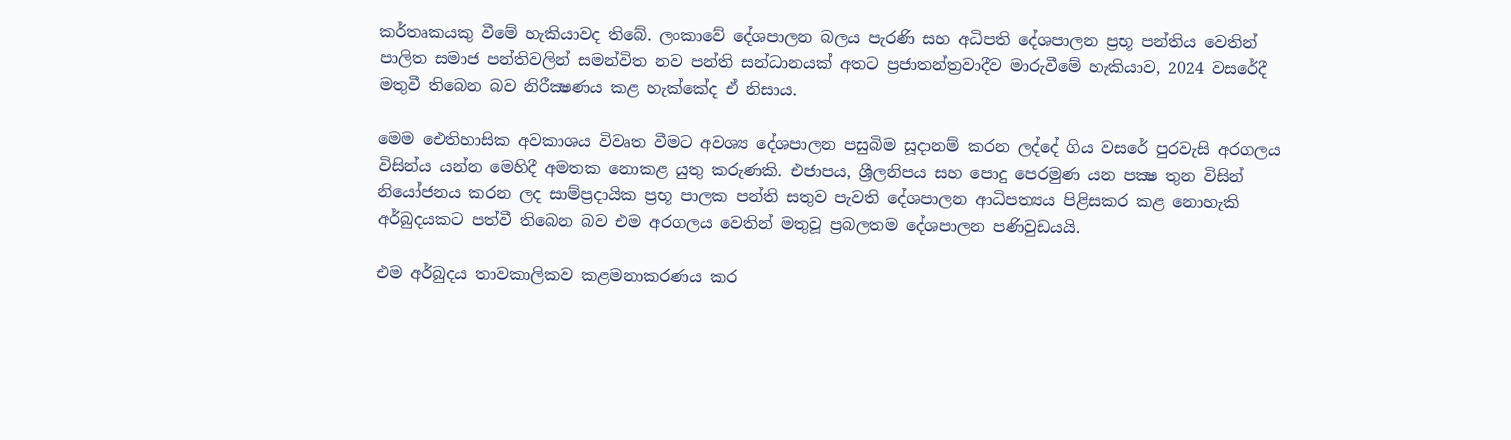කර්තෘකයකු වීමේ හැකියාවද තිබේ. ලංකාවේ දේශපාලන බලය පැරණි සහ අධිපති දේශපාලන ප්‍රභූ පන්තිය වෙතින් පාලිත සමාජ පන්තිවලින් සමන්විත නව පන්ති සන්ධානයක් අතට ප්‍රජාතන්ත්‍රවාදීව මාරුවීමේ හැකියාව, 2024 වසරේදී මතුවී තිබෙන බව නිරීක්‍ෂණය කළ හැක්කේද ඒ නිසාය.

මෙම ඓතිහාසික අවකාශය විවෘත වීමට අවශ්‍ය දේශපාලන පසුබිම සූදානම් කරන ලද්දේ ගිය වසරේ පුරවැසි අරගලය විසින්ය යන්න මෙහිදී අමතක නොකළ යුතු කරුණකි. එජාපය, ශ්‍රීලනිපය සහ පොදු පෙරමුණ යන පක්‍ෂ තුන විසින් නියෝජනය කරන ලද සාම්ප්‍රදායික ප්‍රභූ පාලක පන්ති සතුව පැවති දේශපාලන ආධිපත්‍යය පිළිසකර කළ නොහැකි අර්බුදයකට පත්වී තිබෙන බව එම අරගලය වෙතින් මතුවූ ප්‍රබලතම දේශපාලන පණිවුඩයයි.

එම අර්බුදය තාවකාලිකව කළමනාකරණය කර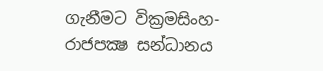ගැනීමට වික්‍රමසිංහ-රාජපක්‍ෂ සන්ධානය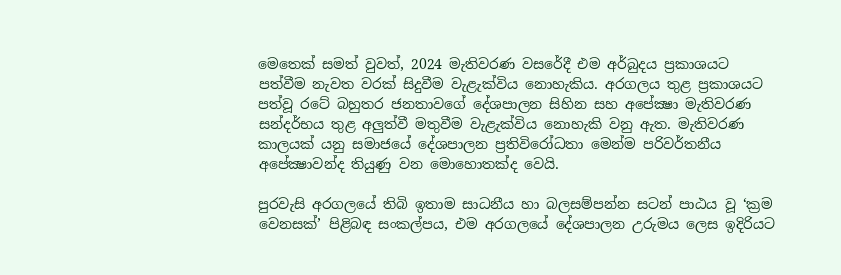මෙතෙක් සමත් වුවත්, 2024 මැතිවරණ වසරේදී එම අර්බුදය ප්‍රකාශයට පත්වීම නැවත වරක් සිදුවීම වැළැක්විය නොහැකිය. අරගලය තුළ ප්‍රකාශයට පත්වූ රටේ බහුතර ජනතාවගේ දේශපාලන සිහින සහ අපේක්‍ෂා මැතිවරණ සන්දර්භය තුළ අලුත්වී මතුවීම වැළැක්විය නොහැකි වනු ඇත. මැතිවරණ කාලයක් යනු සමාජයේ දේශපාලන ප්‍රතිවිරෝධතා මෙන්ම පරිවර්තනීය අපේක්‍ෂාවන්ද තියුණු වන මොහොතක්ද වෙයි.

පුරවැසි අරගලයේ තිබි ඉතාම සාධනීය හා බලසම්පන්න සටන් පාඨය වූ ‘ක්‍රම වෙනසක්’ පිළිබඳ සංකල්පය, එම අරගලයේ දේශපාලන උරුමය ලෙස ඉදිරියට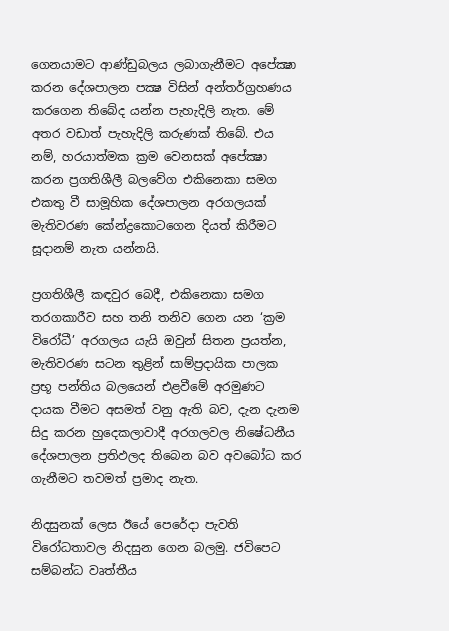ගෙනයාමට ආණ්ඩුබලය ලබාගැනීමට අපේක්‍ෂා කරන දේශපාලන පක්‍ෂ විසින් අන්තර්ග්‍රහණය කරගෙන තිබේද යන්න පැහැදිලි නැත. මේ අතර වඩාත් පැහැදිලි කරුණක් තිබේ. එය නම්, හරයාත්මක ක්‍රම වෙනසක් අපේක්‍ෂා කරන ප්‍රගතිශීලී බලවේග එකිනෙකා සමග එකතු වී සාමූහික දේශපාලන අරගලයක් මැතිවරණ කේන්ද්‍රකොටගෙන දියත් කිරීමට සූදානම් නැත යන්නයි.

ප්‍රගතිශීලී කඳවුර බෙදී, එකිනෙකා සමග තරගකාරීව සහ තනි තනිව ගෙන යන ‘ක්‍රම විරෝධී’ අරගලය යැයි ඔවුන් සිතන ප්‍රයත්න, මැතිවරණ සටන තුළින් සාම්ප්‍රදායික පාලක ප්‍රභූ පන්තිය බලයෙන් එළවීමේ අරමුණට දායක වීමට අසමත් වනු ඇති බව, දැන දැනම සිදු කරන හුදෙකලාවාදී අරගලවල නිෂේධනීය දේශපාලන ප්‍රතිඵලද තිබෙන බව අවබෝධ කර ගැනීමට තවමත් ප්‍රමාද නැත.

නිදසුනක් ලෙස ඊයේ පෙරේදා පැවති විරෝධතාවල නිදසුන ගෙන බලමු. ජවිපෙට සම්බන්ධ වෘත්තීය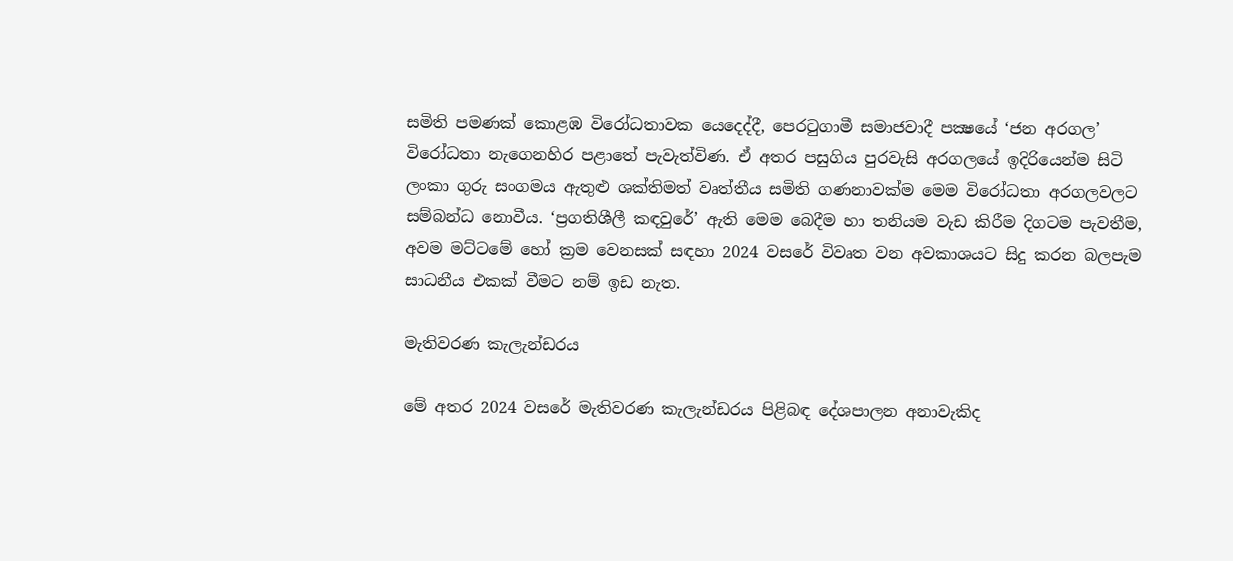සමිති පමණක් කොළඹ විරෝධතාවක යෙදෙද්දී, පෙරටුගාමී සමාජවාදී පක්‍ෂයේ ‘ජන අරගල’ විරෝධතා නැගෙනහිර පළාතේ පැවැත්විණ. ඒ අතර පසුගිය පුරවැසි අරගලයේ ඉදිරියෙන්ම සිටි ලංකා ගුරු සංගමය ඇතුළු ශක්තිමත් වෘත්තීය සමිති ගණනාවක්ම මෙම විරෝධතා අරගලවලට සම්බන්ධ නොවීය. ‘ප්‍රගතිශීලී කඳවුරේ’ ඇති මෙම බෙදීම හා තනියම වැඩ කිරීම දිගටම පැවතීම, අවම මට්ටමේ හෝ ක්‍රම වෙනසක් සඳහා 2024 වසරේ විවෘත වන අවකාශයට සිදු කරන බලපැම සාධනීය එකක් වීමට නම් ඉඩ නැත.

මැතිවරණ කැලැන්ඩරය

මේ අතර 2024 වසරේ මැතිවරණ කැලැන්ඩරය පිළිබඳ දේශපාලන අනාවැකිද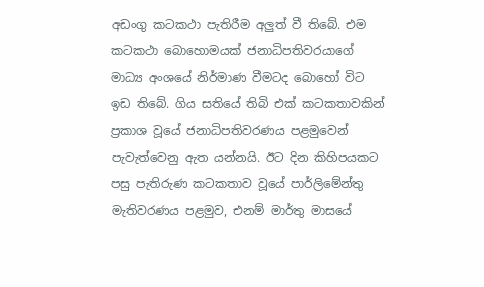අඩංගු කටකථා පැතිරීම අලුත් වී තිබේ. එම කටකථා බොහොමයක් ජනාධිපතිවරයාගේ මාධ්‍ය අංශයේ නිර්මාණ වීමටද බොහෝ විට ඉඩ තිබේ. ගිය සතියේ තිබි එක් කටකතාවකින් ප්‍රකාශ වූයේ ජනාධිපතිවරණය පළමුවෙන් පැවැත්වෙනු ඇත යන්නයි. ඊට දින කිහිපයකට පසු පැතිරුණ කටකතාව වූයේ පාර්ලිමේන්තු මැතිවරණය පළමුව, එනම් මාර්තු මාසයේ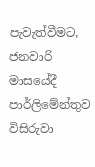පැවැත්වීමට, ජනවාරි මාසයේදී පාර්ලිමේන්තුව විසිරුවා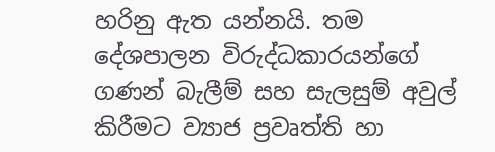හරිනු ඇත යන්නයි. තම දේශපාලන විරුද්ධකාරයන්ගේ ගණන් බැලීම් සහ සැලසුම් අවුල් කිරීමට ව්‍යාජ ප්‍රවෘත්ති හා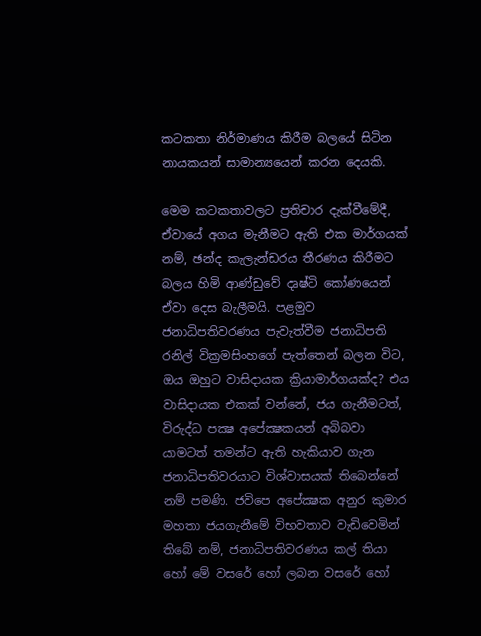කටකතා නිර්මාණය කිරීම බලයේ සිටින නායකයන් සාමාන්‍යයෙන් කරන දෙයකි.

මෙම කටකතාවලට ප්‍රතිචාර දැක්වීමේදී, ඒවායේ අගය මැනීමට ඇති එක මාර්ගයක් නම්, ඡන්ද කැලැන්ඩරය තීරණය කිරීමට බලය හිමි ආණ්ඩුවේ දෘෂ්ටි කෝණයෙන් ඒවා දෙස බැලීමයි. පළමුව ජනාධිපතිවරණය පැවැත්වීම ජනාධිපති රනිල් වික්‍රමසිංහගේ පැත්තෙන් බලන විට, ඔය ඔහුට වාසිදායක ක්‍රියාමාර්ගයක්ද? එය වාසිදායක එකක් වන්නේ, ජය ගැනීමටත්, විරුද්ධ පක්‍ෂ අපේක්‍ෂකයන් අබිබවා යාමටත් තමන්ට ඇති හැකියාව ගැන ජනාධිපතිවරයාට විශ්වාසයක් තිබෙන්නේ නම් පමණි. ජවිපෙ අපේක්‍ෂක අනුර කුමාර මහතා ජයගැනීමේ විභවතාව වැඩිවෙමින් තිබේ නම්, ජනාධිපතිවරණය කල් තියා හෝ මේ වසරේ හෝ ලබන වසරේ හෝ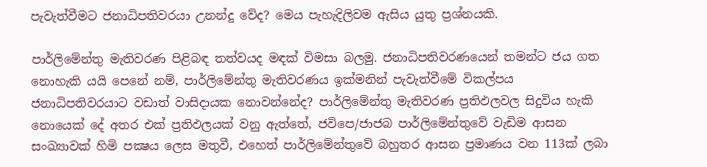පැවැත්වීමට ජනාධිපතිවරයා උනන්දු වේද? මෙය පැහැදිලිවම ඇසිය යුතු ප්‍රශ්නයකි.

පාර්ලිමේන්තු මැතිවරණ පිළිබඳ තත්වයද මඳක් විමසා බලමු. ජනාධිපතිවරණයෙන් තමන්ට ජය ගත නොහැකි යයි පෙනේ නම්, පාර්ලිමේන්තු මැතිවරණය ඉක්මනින් පැවැත්වීමේ විකල්පය ජනාධිපතිවරයාට වඩාත් වාසිදායක නොවන්නේද? පාර්ලිමේන්තු මැතිවරණ ප්‍රතිඵලවල සිදුවිය හැකි නොයෙක් දේ අතර එක් ප්‍රතිඵලයක් වනු ඇත්තේ, ජවිපෙ/ජාජබ පාර්ලිමේන්තුවේ වැඩිම ආසන සංඛ්‍යාවක් හිමි පක්‍ෂය ලෙස මතුවී, එහෙත් පාර්ලිමේන්තුවේ බහුතර ආසන ප්‍රමාණය වන 113ක් ලබා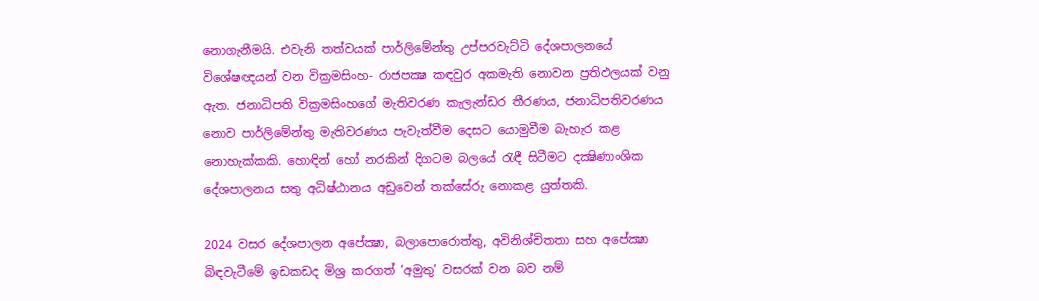නොගැනීමයි. එවැනි තත්වයක් පාර්ලිමේන්තු උප්පරවැට්ටි දේශපාලනයේ විශේෂඥයන් වන වික්‍රමසිංහ- රාජපක්‍ෂ කඳවුර අකමැති නොවන ප්‍රතිඵලයක් වනු ඇත. ජනාධිපති වික්‍රමසිංහගේ මැතිවරණ කැලැන්ඩර තීරණය, ජනාධිපතිවරණය නොව පාර්ලිමේන්තු මැතිවරණය පැවැත්වීම දෙසට යොමුවීම බැහැර කළ නොහැක්කකි. හොඳින් හෝ නරකින් දිගටම බලයේ රැඳී සිටීමට දක්‍ෂිණාංශික දේශපාලනය සතු අධිෂ්ඨානය අඩුවෙන් තක්සේරු නොකළ යුත්තකි.

2024 වසර දේශපාලන අපේක්‍ෂා, බලාපොරොත්තු, අවිනිශ්චිතතා සහ අපේක්‍ෂා බිඳවැටීමේ ඉඩකඩද මිශ්‍ර කරගත් ‘අමුතු’ වසරක් වන බව නම්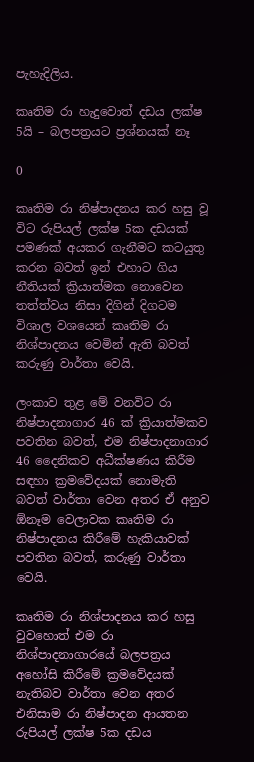පැහැදිලිය.

කෘතිම රා හැදුවොත් දඩය ලක්ෂ 5යි – බලපත්‍රයට ප්‍රශ්නයක් නෑ

0

කෘතිම රා නිෂ්පාදනය කර හසු වූ විට රුපියල් ලක්ෂ 5ක දඩයක් පමණක් අයකර ගැනීමට කටයුතු කරන බවත් ඉන් එහාට ගිය නීතියක් ක්‍රියාත්මක නොවෙන තත්ත්වය නිසා දිගින් දිගටම විශාල වශයෙන් කෘතිම රා නිශ්පාදනය වෙමින් ඇති බවත් කරුණු වාර්තා වෙයි.

ලංකාව තුළ මේ වනවිට රා නිෂ්පාදනාගාර 46 ක් ක්‍රියාත්මකව පවතින බවත්, එම නිෂ්පාදනාගාර 46 දෛනිකව අධීක්ෂණය කිරීම සඳහා ක්‍රමවේදයක් නොමැති බවත් වාර්තා වෙන අතර ඒ අනුව ඕනෑම වෙලාවක කෘතිම රා නිෂ්පාදනය කිරීමේ හැකියාවක් පවතින බවත්, කරුණු වාර්තා වෙයි.

කෘතිම රා නිශ්පාදනය කර හසු වුවහොත් එම රා නිශ්පාදනාගාරයේ බලපත්‍රය අහෝසි කිරීමේ ක්‍රමවේදයක් නැතිබව වාර්තා වෙන අතර එනිසාම රා නිෂ්පාදන ආයතන රුපියල් ලක්ෂ 5ක දඩය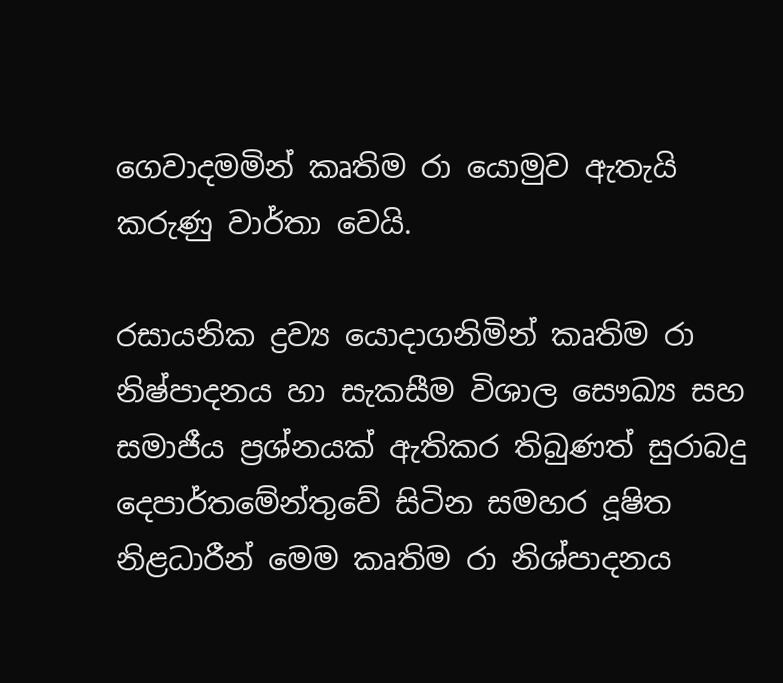ගෙවාදමමින් කෘතිම රා යොමුව ඇතැයි කරුණු වාර්තා වෙයි.

රසායනික ද්‍රව්‍ය යොදාගනිමින් කෘතිම රා නිෂ්පාදනය හා සැකසීම විශාල සෞඛ්‍ය සහ සමාජීය ප්‍රශ්නයක් ඇතිකර තිබුණත් සුරාබදු දෙපාර්තමේන්තුවේ සිටින සමහර දූෂිත නිළධාරීන් මෙම කෘතිම රා නිශ්පාදනය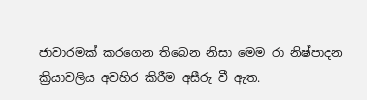ජාවාරමක් කරගෙන තිබෙන නිසා මෙම රා නිෂ්පාදන ක්‍රියාවලිය අවහිර කිරීම අසීරු වී ඇත.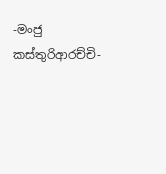-මංජු කස්තුරිආරච්චි-